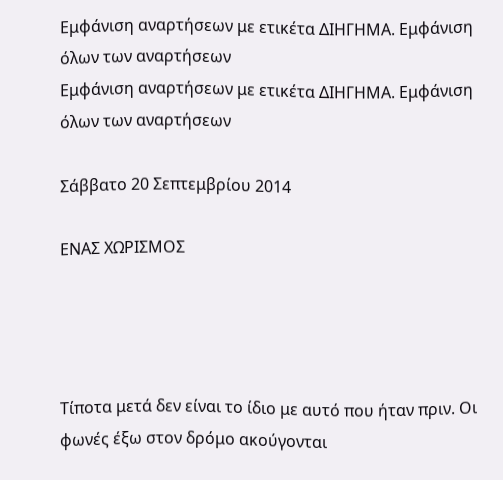Εμφάνιση αναρτήσεων με ετικέτα ΔΙΗΓΗΜΑ. Εμφάνιση όλων των αναρτήσεων
Εμφάνιση αναρτήσεων με ετικέτα ΔΙΗΓΗΜΑ. Εμφάνιση όλων των αναρτήσεων

Σάββατο 20 Σεπτεμβρίου 2014

ΕΝΑΣ ΧΩΡΙΣΜΟΣ




Τίποτα μετά δεν είναι το ίδιο με αυτό που ήταν πριν. Οι φωνές έξω στον δρόμο ακούγονται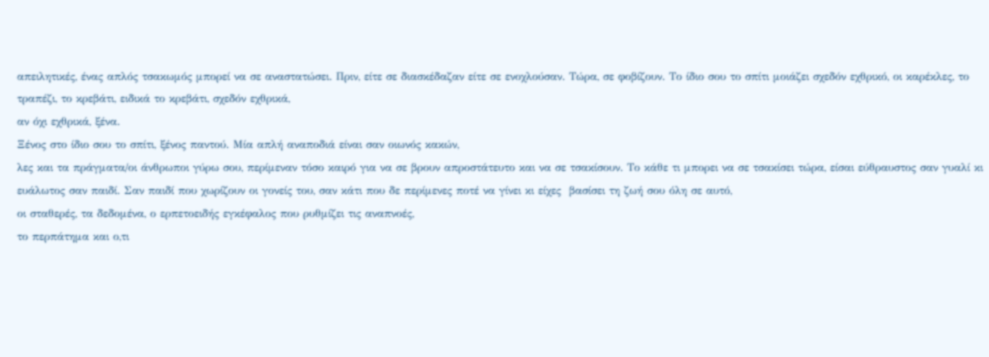απειλητικές, ένας απλός τσακωμός μπορεί να σε αναστατώσει. Πριν, είτε σε διασκέδαζαν είτε σε ενοχλούσαν. Τώρα, σε φοβίζουν. Το ίδιο σου το σπίτι μοιάζει σχεδόν εχθρικό, οι καρέκλες, το τραπέζι, το κρεβάτι, ειδικά το κρεβάτι, σχεδόν εχθρικά,
αν όχι εχθρικά, ξένα.
Ξένος στο ίδιο σου το σπίτι, ξένος παντού. Μία απλή αναποδιά είναι σαν οιωνός κακών,
λες και τα πράγματα/οι άνθρωποι γύρω σου, περίμεναν τόσο καιρό για να σε βρουν απροστάτευτο και να σε τσακίσουν. Το κάθε τι μπορει να σε τσακίσει τώρα, είσαι εύθραυστος σαν γυαλί κι ευάλωτος σαν παιδί. Σαν παιδί που χωρίζουν οι γονείς του, σαν κάτι που δε περίμενες ποτέ να γίνει κι είχες  βασίσει τη ζωή σου όλη σε αυτό,
οι σταθερές, τα δεδομένα, ο ερπετοειδής εγκέφαλος που ρυθμίζει τις αναπνοές,
το περπάτημα και ο,τι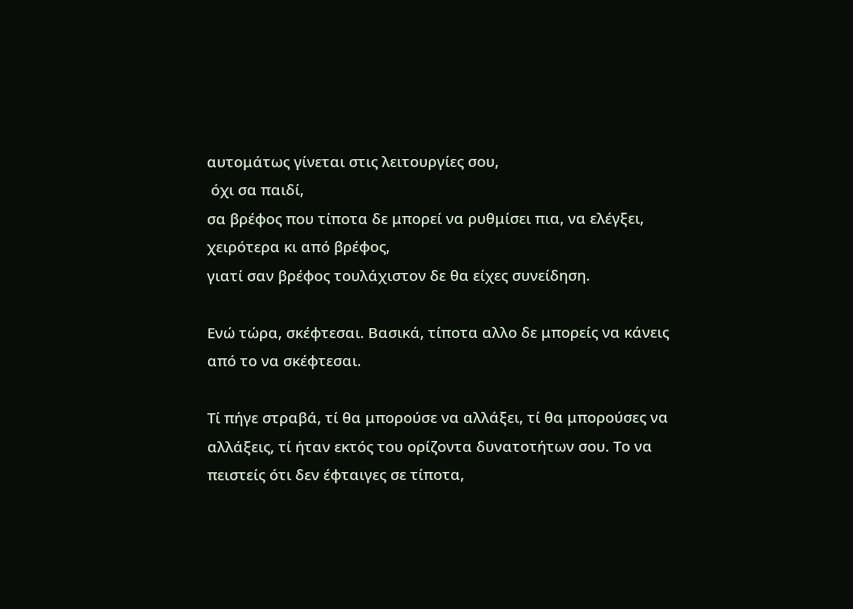αυτομάτως γίνεται στις λειτουργίες σου,
 όχι σα παιδί,
σα βρέφος που τίποτα δε μπορεί να ρυθμίσει πια, να ελέγξει, χειρότερα κι από βρέφος,
γιατί σαν βρέφος τουλάχιστον δε θα είχες συνείδηση.

Ενώ τώρα, σκέφτεσαι. Βασικά, τίποτα αλλο δε μπορείς να κάνεις από το να σκέφτεσαι.

Τί πήγε στραβά, τί θα μπορούσε να αλλάξει, τί θα μπορούσες να αλλάξεις, τί ήταν εκτός του ορίζοντα δυνατοτήτων σου. Το να πειστείς ότι δεν έφταιγες σε τίποτα,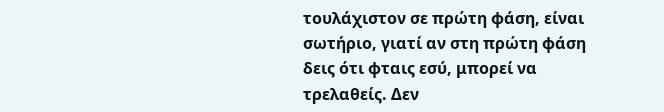τουλάχιστον σε πρώτη φάση, είναι σωτήριο, γιατί αν στη πρώτη φάση δεις ότι φταις εσύ, μπορεί να τρελαθείς. Δεν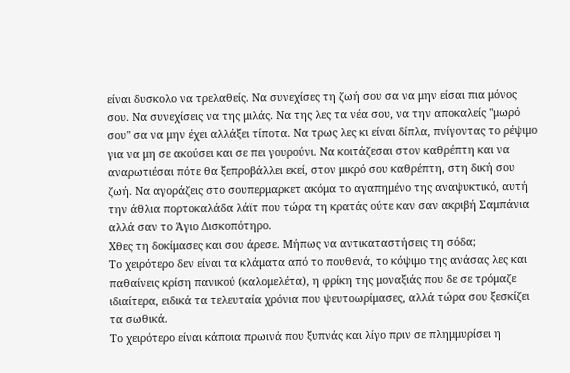είναι δυσκολο να τρελαθείς. Να συνεχίσες τη ζωή σου σα να μην είσαι πια μόνος σου. Να συνεχίσεις να της μιλάς. Να της λες τα νέα σου, να την αποκαλείς "μωρό σου" σα να μην έχει αλλάξει τίποτα. Να τρως λες κι είναι δίπλα, πνίγοντας το ρέψιμο για να μη σε ακούσει και σε πει γουρούνι. Να κοιτάζεσαι στον καθρέπτη και να αναρωτιέσαι πότε θα ξεπροβάλλει εκεί, στον μικρό σου καθρέπτη, στη δική σου ζωή. Να αγοράζεις στο σουπερμαρκετ ακόμα το αγαπημένο της αναψυκτικό, αυτή την άθλια πορτοκαλάδα λάϊτ που τώρα τη κρατάς ούτε καν σαν ακριβή Σαμπάνια αλλά σαν το Άγιο Δισκοπότηρο.
Χθες τη δοκίμασες και σου άρεσε. Μήπως να αντικαταστήσεις τη σόδα;
Το χειρότερο δεν είναι τα κλάματα από το πουθενά, το κόψιμο της ανάσας λες και παθαίνεις κρίση πανικού (καλομελέτα), η φρίκη της μοναξιάς που δε σε τρόμαζε ιδιαίτερα, ειδικά τα τελευταία χρόνια που ψευτοωρίμασες, αλλά τώρα σου ξεσκίζει τα σωθικά.
Το χειρότερο είναι κάποια πρωινά που ξυπνάς και λίγο πριν σε πλημμυρίσει η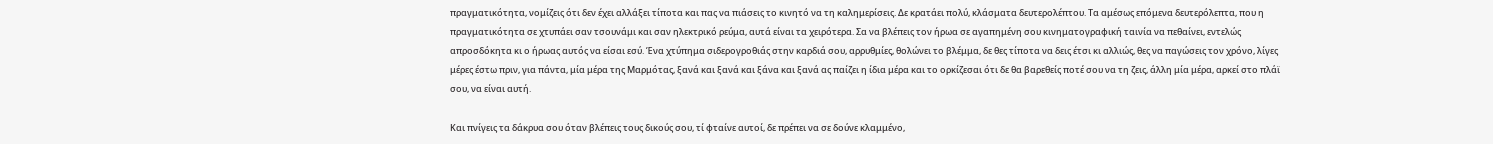πραγματικότητα, νομίζεις ότι δεν έχει αλλάξει τίποτα και πας να πιάσεις το κινητό να τη καλημερίσεις. Δε κρατάει πολύ, κλάσματα δευτερολέπτου. Τα αμέσως επόμενα δευτερόλεπτα, που η πραγματικότητα σε χτυπάει σαν τσουνάμι και σαν ηλεκτρικό ρεύμα, αυτά είναι τα χειρότερα. Σα να βλέπεις τον ήρωα σε αγαπημένη σου κινηματογραφική ταινία να πεθαίνει, εντελώς απροσδόκητα κι ο ήρωας αυτός να είσαι εσύ. Ένα χτύπημα σιδερογροθιάς στην καρδιά σου, αρρυθμίες, θολώνει το βλέμμα, δε θες τίποτα να δεις έτσι κι αλλιώς, θες να παγώσεις τον χρόνο, λίγες μέρες έστω πριν, για πάντα, μία μέρα της Μαρμότας, ξανά και ξανά και ξάνα και ξανά ας παίζει η ίδια μέρα και το ορκίζεσαι ότι δε θα βαρεθείς ποτέ σου να τη ζεις, άλλη μία μέρα, αρκεί στο πλάϊ σου, να είναι αυτή.

Και πνίγεις τα δάκρυα σου όταν βλέπεις τους δικούς σου, τί φταίνε αυτοί, δε πρέπει να σε δούνε κλαμμένο,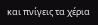και πνίγεις τα χέρια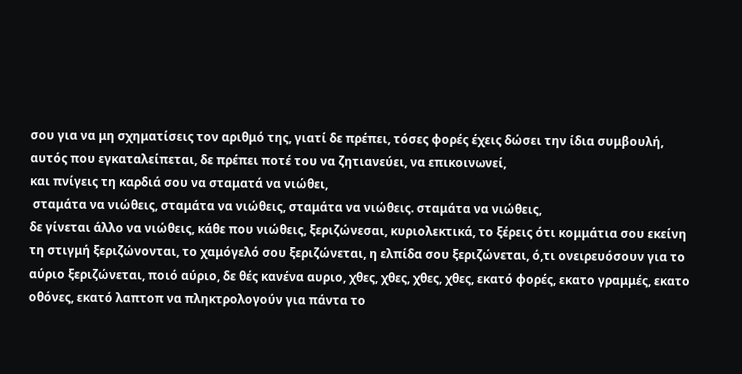σου για να μη σχηματίσεις τον αριθμό της, γιατί δε πρέπει, τόσες φορές έχεις δώσει την ίδια συμβουλή, αυτός που εγκαταλείπεται, δε πρέπει ποτέ του να ζητιανεύει, να επικοινωνεί,
και πνίγεις τη καρδιά σου να σταματά να νιώθει,
 σταμάτα να νιώθεις, σταμάτα να νιώθεις, σταμάτα να νιώθεις. σταμάτα να νιώθεις,
δε γίνεται άλλο να νιώθεις, κάθε που νιώθεις, ξεριζώνεσαι, κυριολεκτικά, το ξέρεις ότι κομμάτια σου εκείνη τη στιγμή ξεριζώνονται, το χαμόγελό σου ξεριζώνεται, η ελπίδα σου ξεριζώνεται, ό,τι ονειρευόσουν για το αύριο ξεριζώνεται, ποιό αύριο, δε θές κανένα αυριο, χθες, χθες, χθες, χθες, εκατό φορές, εκατο γραμμές, εκατο οθόνες, εκατό λαπτοπ να πληκτρολογούν για πάντα το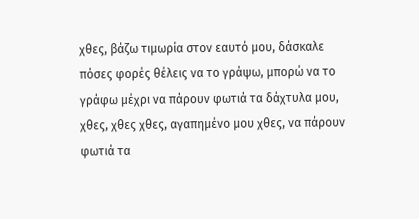χθες, βάζω τιμωρία στον εαυτό μου, δάσκαλε πόσες φορές θέλεις να το γράψω, μπορώ να το γράφω μέχρι να πάρουν φωτιά τα δάχτυλα μου, χθες, χθες χθες, αγαπημένο μου χθες, να πάρουν φωτιά τα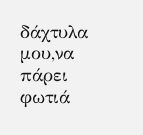δάχτυλα μου,να πάρει φωτιά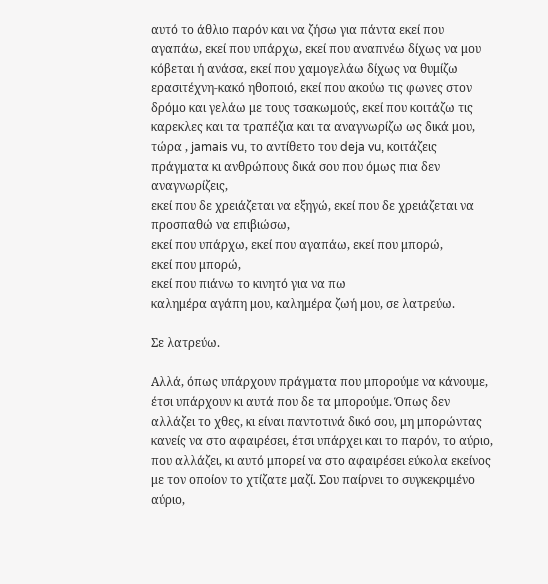αυτό το άθλιο παρόν και να ζήσω για πάντα εκεί που αγαπάω, εκεί που υπάρχω, εκεί που αναπνέω δίχως να μου κόβεται ή ανάσα, εκεί που χαμογελάω δίχως να θυμίζω ερασιτέχνη-κακό ηθοποιό, εκεί που ακούω τις φωνες στον δρόμο και γελάω με τους τσακωμούς, εκεί που κοιτάζω τις καρεκλες και τα τραπέζια και τα αναγνωρίζω ως δικά μου,
τώρα , jamais vu, το αντίθετο του deja vu, κοιτάζεις πράγματα κι ανθρώπους δικά σου που όμως πια δεν αναγνωρίζεις,
εκεί που δε χρειάζεται να εξηγώ, εκεί που δε χρειάζεται να προσπαθώ να επιβιώσω,
εκεί που υπάρχω, εκεί που αγαπάω, εκεί που μπορώ,
εκεί που μπορώ,
εκεί που πιάνω το κινητό για να πω
καλημέρα αγάπη μου, καλημέρα ζωή μου, σε λατρεύω.

Σε λατρεύω.

Αλλά, όπως υπάρχουν πράγματα που μπορούμε να κάνουμε, έτσι υπάρχουν κι αυτά που δε τα μπορούμε. Όπως δεν αλλάζει το χθες, κι είναι παντοτινά δικό σου, μη μπορώντας κανείς να στο αφαιρέσει, έτσι υπάρχει και το παρόν, το αύριο, που αλλάζει, κι αυτό μπορεί να στο αφαιρέσει εύκολα εκείνος με τον οποίον το χτίζατε μαζί. Σου παίρνει το συγκεκριμένο αύριο,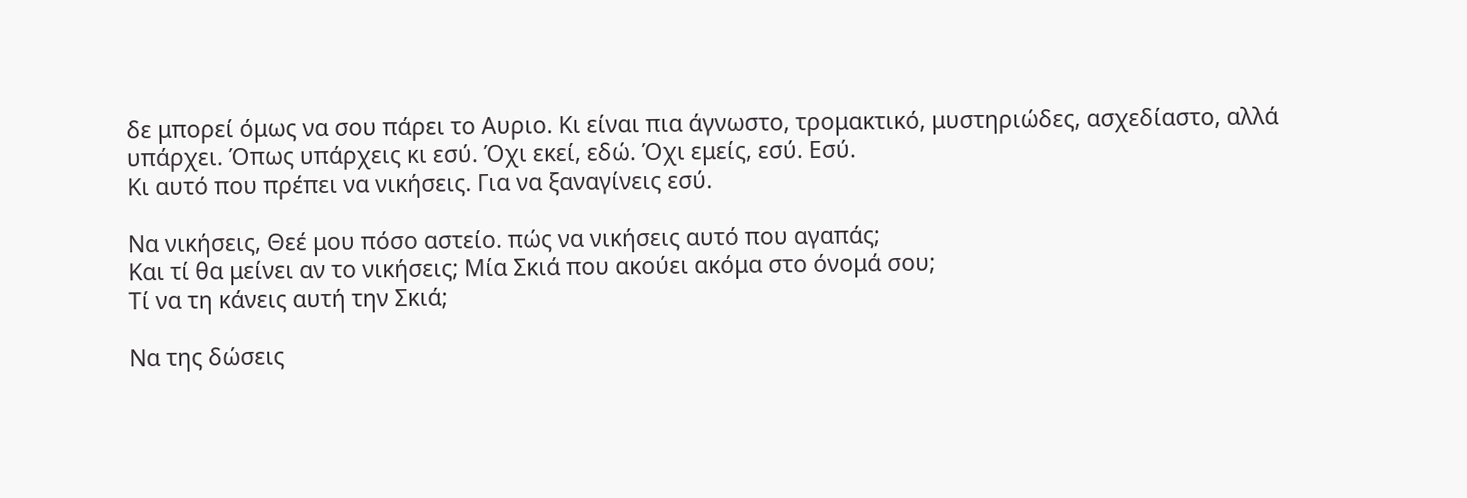δε μπορεί όμως να σου πάρει το Αυριο. Κι είναι πια άγνωστο, τρομακτικό, μυστηριώδες, ασχεδίαστο, αλλά υπάρχει. Όπως υπάρχεις κι εσύ. Όχι εκεί, εδώ. Όχι εμείς, εσύ. Εσύ.
Κι αυτό που πρέπει να νικήσεις. Για να ξαναγίνεις εσύ.

Να νικήσεις, Θεέ μου πόσο αστείο. πώς να νικήσεις αυτό που αγαπάς;
Και τί θα μείνει αν το νικήσεις; Μία Σκιά που ακούει ακόμα στο όνομά σου;
Τί να τη κάνεις αυτή την Σκιά;

Να της δώσεις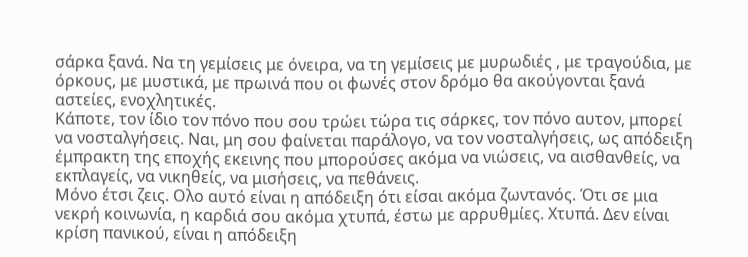σάρκα ξανά. Να τη γεμίσεις με όνειρα, να τη γεμίσεις με μυρωδιές , με τραγούδια, με όρκους, με μυστικά, με πρωινά που οι φωνές στον δρόμο θα ακούγονται ξανά αστείες, ενοχλητικές.
Κάποτε, τον ίδιο τον πόνο που σου τρώει τώρα τις σάρκες, τον πόνο αυτον, μπορεί να νοσταλγήσεις. Ναι, μη σου φαίνεται παράλογο, να τον νοσταλγήσεις, ως απόδειξη έμπρακτη της εποχής εκεινης που μπορούσες ακόμα να νιώσεις, να αισθανθείς, να εκπλαγείς, να νικηθείς, να μισήσεις, να πεθάνεις.
Μόνο έτσι ζεις. Ολο αυτό είναι η απόδειξη ότι είσαι ακόμα ζωντανός. Ότι σε μια νεκρή κοινωνία, η καρδιά σου ακόμα χτυπά, έστω με αρρυθμίες. Χτυπά. Δεν είναι κρίση πανικού, είναι η απόδειξη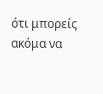ότι μπορείς ακόμα να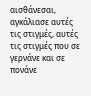αισθάνεσαι, αγκάλιασε αυτές τις στιγμές, αυτές τις στιγμές που σε γερνάνε και σε πονάνε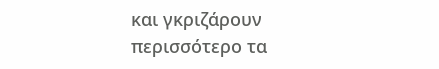και γκριζάρουν περισσότερο τα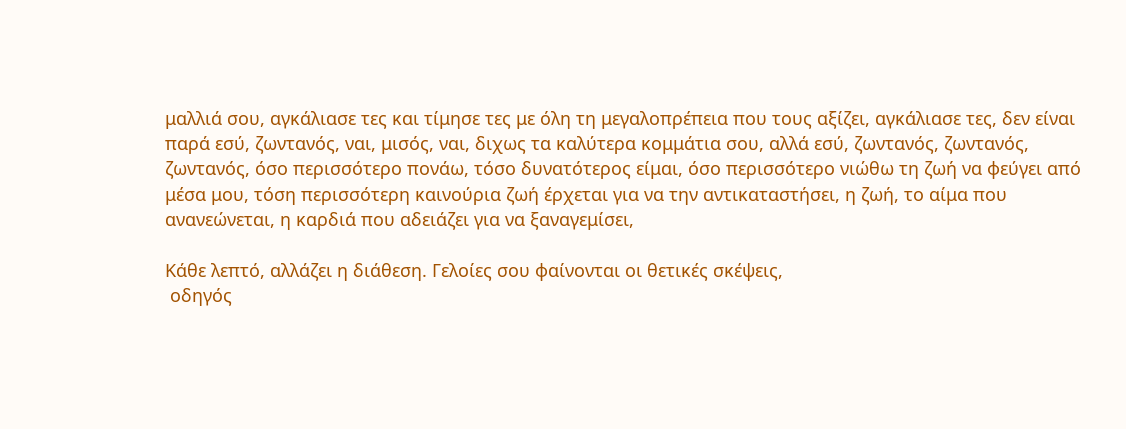μαλλιά σου, αγκάλιασε τες και τίμησε τες με όλη τη μεγαλοπρέπεια που τους αξίζει, αγκάλιασε τες, δεν είναι παρά εσύ, ζωντανός, ναι, μισός, ναι, διχως τα καλύτερα κομμάτια σου, αλλά εσύ, ζωντανός, ζωντανός, ζωντανός, όσο περισσότερο πονάω, τόσο δυνατότερος είμαι, όσο περισσότερο νιώθω τη ζωή να φεύγει από μέσα μου, τόση περισσότερη καινούρια ζωή έρχεται για να την αντικαταστήσει, η ζωή, το αίμα που ανανεώνεται, η καρδιά που αδειάζει για να ξαναγεμίσει,

Κάθε λεπτό, αλλάζει η διάθεση. Γελοίες σου φαίνονται οι θετικές σκέψεις,
 οδηγός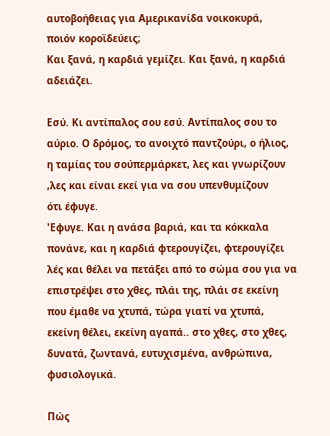αυτοβοήθειας για Αμερικανίδα νοικοκυρά,
ποιόν κοροϊδεύεις;
Και ξανά, η καρδιά γεμίζει. Και ξανά, η καρδιά αδειάζει.

Εσύ. Κι αντίπαλος σου εσύ. Αντίπαλος σου το αύριο. Ο δρόμος, το ανοιχτό παντζούρι, ο ήλιος, η ταμίας του σούπερμάρκετ, λες και γνωρίζουν ,λες και είναι εκεί για να σου υπενθυμίζουν
ότι έφυγε.
'Εφυγε. Και η ανάσα βαριά, και τα κόκκαλα πονάνε, και η καρδιά φτερουγίζει, φτερουγίζει λές και θέλει να πετάξει από το σώμα σου για να επιστρέψει στο χθες, πλάι της, πλάι σε εκείνη που έμαθε να χτυπά, τώρα γιατί να χτυπά, εκείνη θέλει, εκείνη αγαπά.. στο χθες, στο χθες, δυνατά, ζωντανά, ευτυχισμένα, ανθρώπινα, φυσιολογικά.

Πώς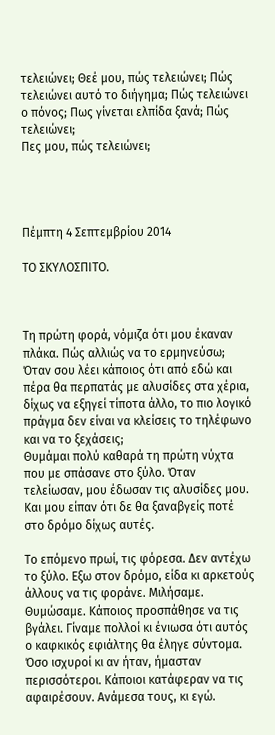τελειώνει; Θεέ μου, πώς τελειώνει; Πώς τελειώνει αυτό το διήγημα; Πώς τελειώνει ο πόνος; Πως γίνεται ελπίδα ξανά; Πώς τελειώνει;
Πες μου, πώς τελειώνει;




Πέμπτη 4 Σεπτεμβρίου 2014

ΤΟ ΣΚΥΛΟΣΠΙΤΟ.



Τη πρώτη φορά, νόμιζα ότι μου έκαναν πλάκα. Πώς αλλιώς να το ερμηνεύσω; Όταν σου λέει κάποιος ότι από εδώ και πέρα θα περπατάς με αλυσίδες στα χέρια, δίχως να εξηγεί τίποτα άλλο, το πιο λογικό πράγμα δεν είναι να κλείσεις το τηλέφωνο και να το ξεχάσεις;
Θυμάμαι πολύ καθαρά τη πρώτη νύχτα που με σπάσανε στο ξύλο. Όταν τελείωσαν, μου έδωσαν τις αλυσίδες μου. Και μου είπαν ότι δε θα ξαναβγείς ποτέ στο δρόμο δίχως αυτές.

Το επόμενο πρωί, τις φόρεσα. Δεν αντέχω το ξύλο. Εξω στον δρόμο, είδα κι αρκετούς άλλους να τις φοράνε. Μιλήσαμε. Θυμώσαμε. Κάποιος προσπάθησε να τις βγάλει. Γίναμε πολλοί κι ένιωσα ότι αυτός ο καφκικός εφιάλτης θα έληγε σύντομα. Όσο ισχυροί κι αν ήταν, ήμασταν περισσότεροι. Κάποιοι κατάφεραν να τις αφαιρέσουν. Ανάμεσα τους, κι εγώ.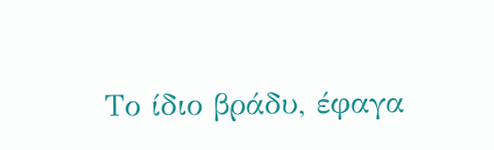Το ίδιο βράδυ, έφαγα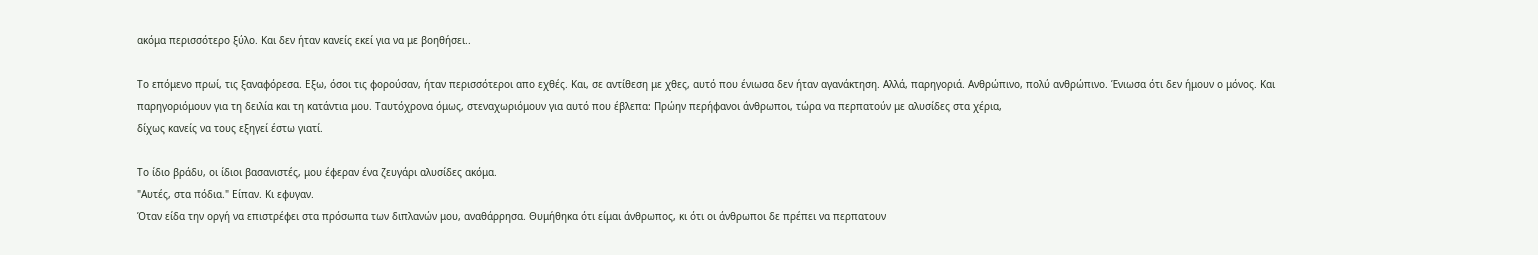ακόμα περισσότερο ξύλο. Και δεν ήταν κανείς εκεί για να με βοηθήσει..

Το επόμενο πρωί, τις ξαναφόρεσα. Εξω, όσοι τις φορούσαν, ήταν περισσότεροι απο εχθές. Και, σε αντίθεση με χθες, αυτό που ένιωσα δεν ήταν αγανάκτηση. Αλλά, παρηγοριά. Ανθρώπινο, πολύ ανθρώπινο. Ένιωσα ότι δεν ήμουν ο μόνος. Και παρηγοριόμουν για τη δειλία και τη κατάντια μου. Ταυτόχρονα όμως, στεναχωριόμουν για αυτό που έβλεπα: Πρώην περήφανοι άνθρωποι, τώρα να περπατούν με αλυσίδες στα χέρια,
δίχως κανείς να τους εξηγεί έστω γιατί.

Το ίδιο βράδυ, οι ίδιοι βασανιστές, μου έφεραν ένα ζευγάρι αλυσίδες ακόμα.
"Αυτές, στα πόδια." Είπαν. Κι εφυγαν.
Όταν είδα την οργή να επιστρέφει στα πρόσωπα των διπλανών μου, αναθάρρησα. Θυμήθηκα ότι είμαι άνθρωπος, κι ότι οι άνθρωποι δε πρέπει να περπατουν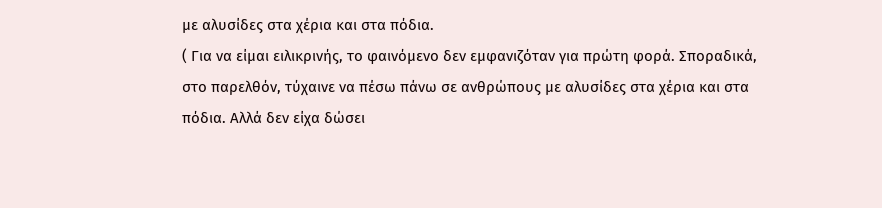με αλυσίδες στα χέρια και στα πόδια.
( Για να είμαι ειλικρινής, το φαινόμενο δεν εμφανιζόταν για πρώτη φορά. Σποραδικά, στο παρελθόν, τύχαινε να πέσω πάνω σε ανθρώπους με αλυσίδες στα χέρια και στα πόδια. Αλλά δεν είχα δώσει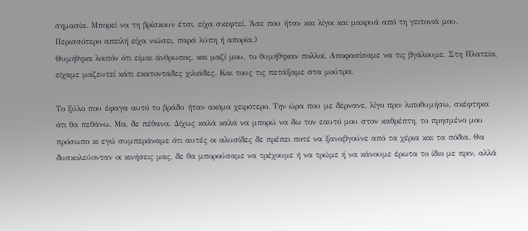σημασία. Μπορεί να τη βρίσκουν έτσι, είχα σκεφτεί. Άσε που ήταν και λίγοι και μακρυά από τη γειτονιά μου. Περισσότερο απειλή είχα νιώσει, παρά λύπη ή απορία.)
Θυμήθηκα λοιπόν ότι είμαι άνθρωπος, και μαζί μου, το θυμήθηκαν πολλοί. Αποφασίσαμε να τις βγάλουμε. Στη Πλατεία, είχαμε μαζευτεί κάτι εκατοντάδες χιλιάδες. Και τους τις πετάξαμε στα μούτρα.

Το ξύλο που έφαγα αυτό το βράδυ ήταν ακόμα χειρότερο. Την ώρα που με δέρνανε, λίγο πριν λιποθυμήσω, σκέφτηκα ότι θα πεθάνω. Μα, δε πέθανα. Δίχως καλά καλά να μπορώ να δω τον εαυτό μου στον καθρέπτη, το πρησμένο μου πρόσωπο κι εγώ συμπεράναμε ότι αυτές οι αλυσίδες δε πρέπει ποτέ να ξαναβγούνε από τα χέρια και τα πόδια. Θα δυσκολεύονταν οι κινήσεις μας, δε θα μπορούσαμε να τρέχουμε ή να τρώμε ή να κάνουμε έρωτα το ίδιο με πριν, αλλά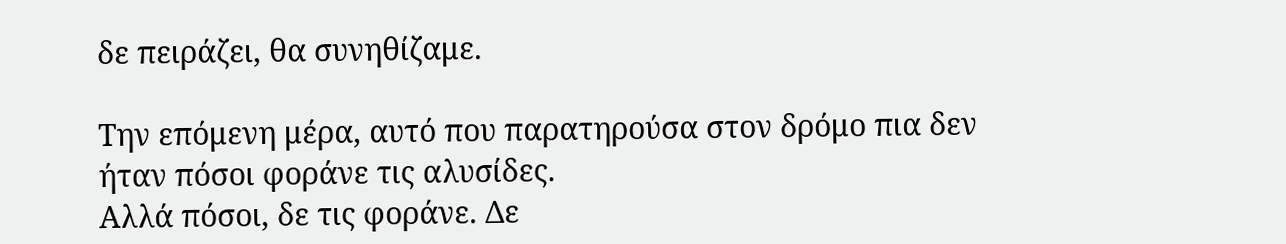δε πειράζει, θα συνηθίζαμε.

Την επόμενη μέρα, αυτό που παρατηρούσα στον δρόμο πια δεν ήταν πόσοι φοράνε τις αλυσίδες.
Αλλά πόσοι, δε τις φοράνε. Δε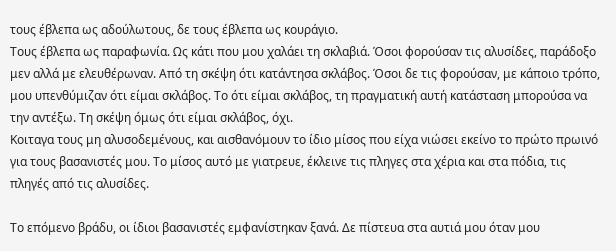τους έβλεπα ως αδούλωτους, δε τους έβλεπα ως κουράγιο.
Τους έβλεπα ως παραφωνία. Ως κάτι που μου χαλάει τη σκλαβιά. Όσοι φορούσαν τις αλυσίδες, παράδοξο μεν αλλά με ελευθέρωναν. Από τη σκέψη ότι κατάντησα σκλάβος. Όσοι δε τις φορούσαν, με κάποιο τρόπο, μου υπενθύμιζαν ότι είμαι σκλάβος. Το ότι είμαι σκλάβος, τη πραγματική αυτή κατάσταση μπορούσα να την αντέξω. Τη σκέψη όμως ότι είμαι σκλάβος, όχι.
Κοιταγα τους μη αλυσοδεμένους, και αισθανόμουν το ίδιο μίσος που είχα νιώσει εκείνο το πρώτο πρωινό για τους βασανιστές μου. Το μίσος αυτό με γιατρευε, έκλεινε τις πληγες στα χέρια και στα πόδια, τις πληγές από τις αλυσίδες.

Το επόμενο βράδυ, οι ίδιοι βασανιστές εμφανίστηκαν ξανά. Δε πίστευα στα αυτιά μου όταν μου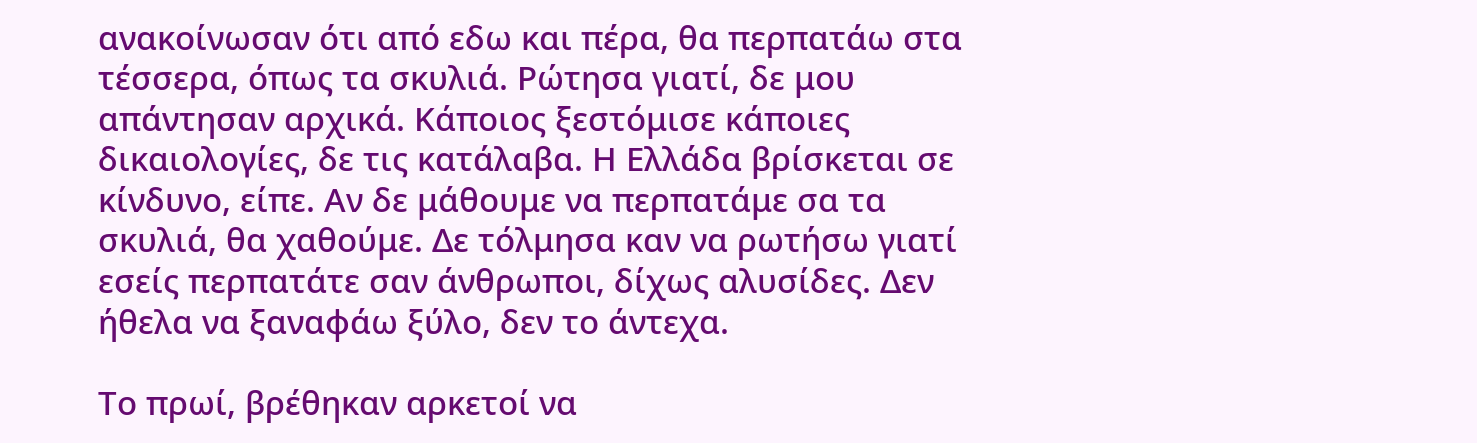ανακοίνωσαν ότι από εδω και πέρα, θα περπατάω στα τέσσερα, όπως τα σκυλιά. Ρώτησα γιατί, δε μου απάντησαν αρχικά. Κάποιος ξεστόμισε κάποιες δικαιολογίες, δε τις κατάλαβα. Η Ελλάδα βρίσκεται σε κίνδυνο, είπε. Αν δε μάθουμε να περπατάμε σα τα σκυλιά, θα χαθούμε. Δε τόλμησα καν να ρωτήσω γιατί εσείς περπατάτε σαν άνθρωποι, δίχως αλυσίδες. Δεν ήθελα να ξαναφάω ξύλο, δεν το άντεχα.

Το πρωί, βρέθηκαν αρκετοί να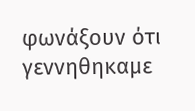φωνάξουν ότι γεννηθηκαμε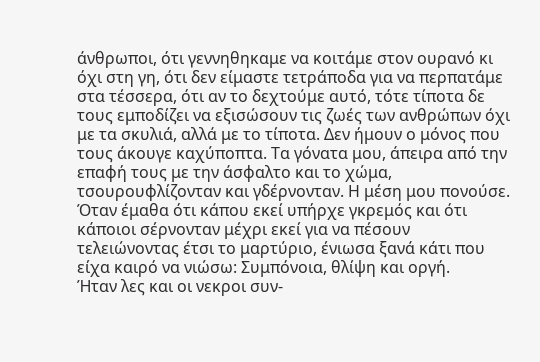άνθρωποι, ότι γεννηθηκαμε να κοιτάμε στον ουρανό κι όχι στη γη, ότι δεν είμαστε τετράποδα για να περπατάμε στα τέσσερα, ότι αν το δεχτούμε αυτό, τότε τίποτα δε τους εμποδίζει να εξισώσουν τις ζωές των ανθρώπων όχι με τα σκυλιά, αλλά με το τίποτα. Δεν ήμουν ο μόνος που τους άκουγε καχύποπτα. Τα γόνατα μου, άπειρα από την επαφή τους με την άσφαλτο και το χώμα, τσουρουφλίζονταν και γδέρνονταν. Η μέση μου πονούσε. Όταν έμαθα ότι κάπου εκεί υπήρχε γκρεμός και ότι κάποιοι σέρνονταν μέχρι εκεί για να πέσουν τελειώνοντας έτσι το μαρτύριο, ένιωσα ξανά κάτι που είχα καιρό να νιώσω: Συμπόνοια, θλίψη και οργή.
Ήταν λες και οι νεκροι συν-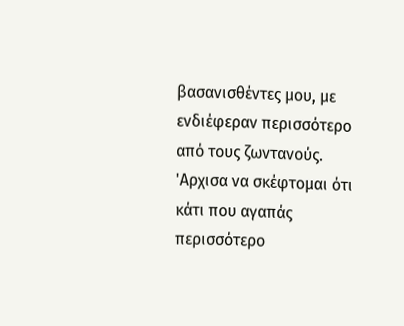βασανισθέντες μου, με ενδιέφεραν περισσότερο από τους ζωντανούς.
'Αρχισα να σκέφτομαι ότι κάτι που αγαπάς περισσότερο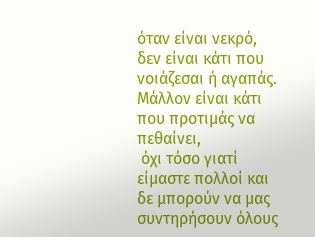όταν είναι νεκρό, δεν είναι κάτι που νοιάζεσαι ή αγαπάς. Μάλλον είναι κάτι που προτιμάς να πεθαίνει,
 όχι τόσο γιατί είμαστε πολλοί και δε μπορούν να μας συντηρήσουν όλους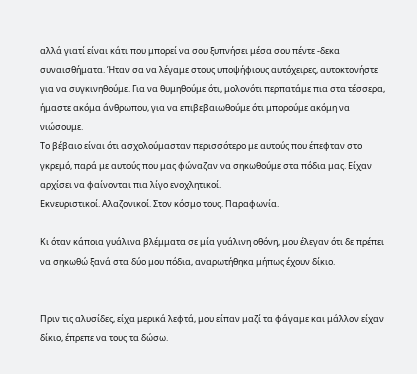αλλά γιατί είναι κάτι που μπορεί να σου ξυπνήσει μέσα σου πέντε -δεκα συναισθήματα. Ήταν σα να λέγαμε στους υποψήφιους αυτόχειρες, αυτοκτονήστε για να συγκινηθούμε. Για να θυμηθούμε ότι, μολονότι περπατάμε πια στα τέσσερα, ήμαστε ακόμα άνθρωπου, για να επιβεβαιωθούμε ότι μπορούμε ακόμη να νιώσουμε.
Το βέβαιο είναι ότι ασχολούμασταν περισσότερο με αυτούς που έπεφταν στο γκρεμό, παρά με αυτούς που μας φώναζαν να σηκωθούμε στα πόδια μας. Είχαν αρχίσει να φαίνονται πια λίγο ενοχλητικοί.
Εκνευριστικοί. Αλαζονικοί. Στον κόσμο τους. Παραφωνία.

Kι όταν κάποια γυάλινα βλέμματα σε μία γυάλινη οθόνη, μου έλεγαν ότι δε πρέπει να σηκωθώ ξανά στα δύο μου πόδια, αναρωτήθηκα μήπως έχουν δίκιο.


Πριν τις αλυσίδες, είχα μερικά λεφτά, μου είπαν μαζί τα φάγαμε και μάλλον είχαν δίκιο, έπρεπε να τους τα δώσω.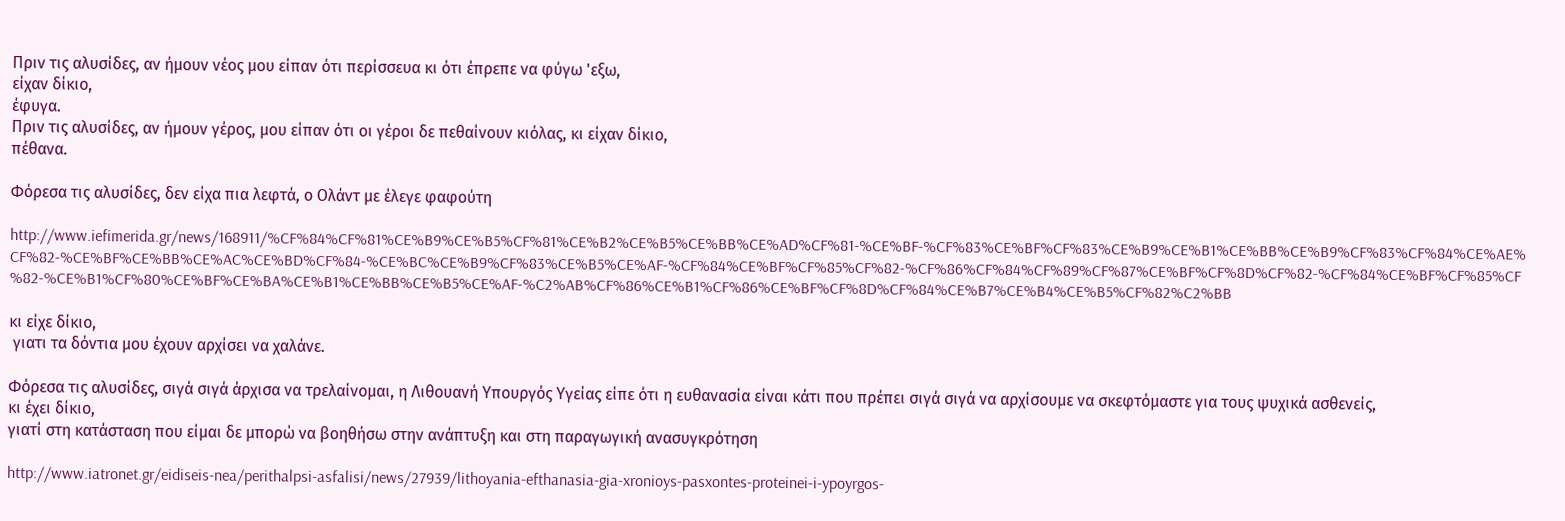Πριν τις αλυσίδες, αν ήμουν νέος μου είπαν ότι περίσσευα κι ότι έπρεπε να φύγω 'εξω,
είχαν δίκιο,
έφυγα.
Πριν τις αλυσίδες, αν ήμουν γέρος, μου είπαν ότι οι γέροι δε πεθαίνουν κιόλας, κι είχαν δίκιο,
πέθανα.

Φόρεσα τις αλυσίδες, δεν είχα πια λεφτά, ο Ολάντ με έλεγε φαφούτη

http://www.iefimerida.gr/news/168911/%CF%84%CF%81%CE%B9%CE%B5%CF%81%CE%B2%CE%B5%CE%BB%CE%AD%CF%81-%CE%BF-%CF%83%CE%BF%CF%83%CE%B9%CE%B1%CE%BB%CE%B9%CF%83%CF%84%CE%AE%CF%82-%CE%BF%CE%BB%CE%AC%CE%BD%CF%84-%CE%BC%CE%B9%CF%83%CE%B5%CE%AF-%CF%84%CE%BF%CF%85%CF%82-%CF%86%CF%84%CF%89%CF%87%CE%BF%CF%8D%CF%82-%CF%84%CE%BF%CF%85%CF%82-%CE%B1%CF%80%CE%BF%CE%BA%CE%B1%CE%BB%CE%B5%CE%AF-%C2%AB%CF%86%CE%B1%CF%86%CE%BF%CF%8D%CF%84%CE%B7%CE%B4%CE%B5%CF%82%C2%BB

κι είχε δίκιο,
 γιατι τα δόντια μου έχουν αρχίσει να χαλάνε.

Φόρεσα τις αλυσίδες, σιγά σιγά άρχισα να τρελαίνομαι, η Λιθουανή Υπουργός Υγείας είπε ότι η ευθανασία είναι κάτι που πρέπει σιγά σιγά να αρχίσουμε να σκεφτόμαστε για τους ψυχικά ασθενείς,
κι έχει δίκιο,
γιατί στη κατάσταση που είμαι δε μπορώ να βοηθήσω στην ανάπτυξη και στη παραγωγική ανασυγκρότηση

http://www.iatronet.gr/eidiseis-nea/perithalpsi-asfalisi/news/27939/lithoyania-efthanasia-gia-xronioys-pasxontes-proteinei-i-ypoyrgos-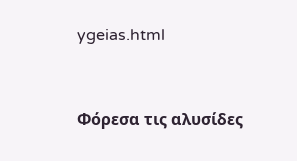ygeias.html


Φόρεσα τις αλυσίδες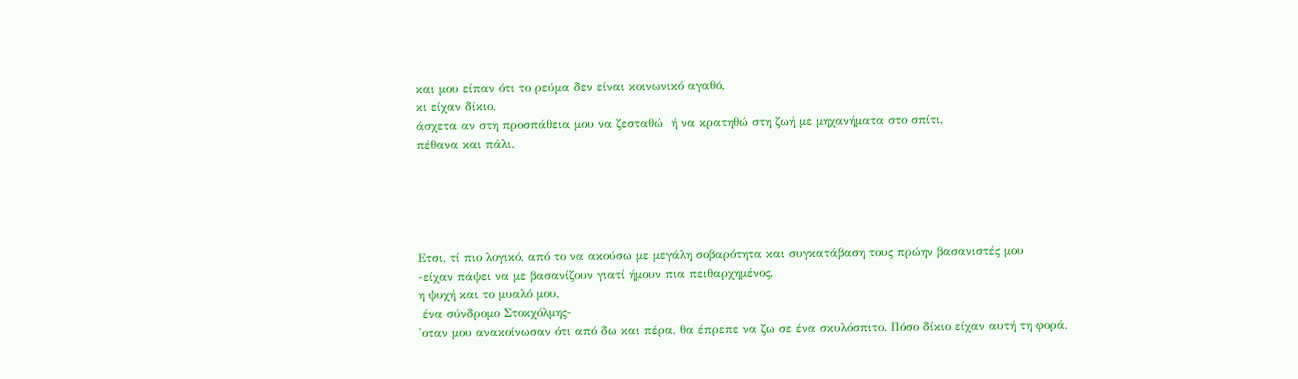και μου είπαν ότι το ρεύμα δεν είναι κοινωνικό αγαθό,
κι είχαν δίκιο,
άσχετα αν στη προσπάθεια μου να ζεσταθώ  ή να κρατηθώ στη ζωή με μηχανήματα στο σπίτι,
πέθανα και πάλι.





Ετσι, τί πιο λογικό, από το να ακούσω με μεγάλη σοβαρότητα και συγκατάβαση τους πρώην βασανιστές μου
-είχαν πάψει να με βασανίζουν γιατί ήμουν πια πειθαρχημένος,
η ψυχή και το μυαλό μου,
 ένα σύνδρομο Στοκχόλμης-
'οταν μου ανακοίνωσαν ότι από δω και πέρα, θα έπρεπε να ζω σε ένα σκυλόσπιτο. Πόσο δίκιο είχαν αυτή τη φορά,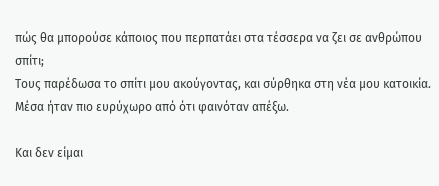πώς θα μπορούσε κάποιος που περπατάει στα τέσσερα να ζει σε ανθρώπου σπίτι;
Τους παρέδωσα το σπίτι μου ακούγοντας, και σύρθηκα στη νέα μου κατοικία.
Μέσα ήταν πιο ευρύχωρο από ότι φαινόταν απέξω.

Και δεν είμαι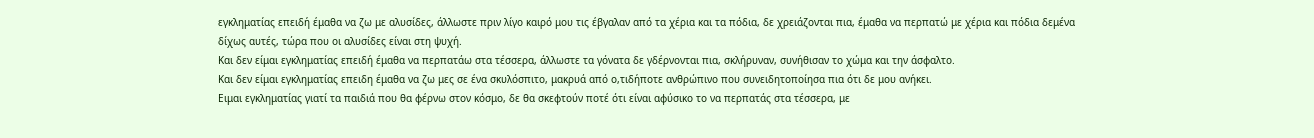εγκληματίας επειδή έμαθα να ζω με αλυσίδες, άλλωστε πριν λίγο καιρό μου τις έβγαλαν από τα χέρια και τα πόδια, δε χρειάζονται πια, έμαθα να περπατώ με χέρια και πόδια δεμένα δίχως αυτές, τώρα που οι αλυσίδες είναι στη ψυχή.
Και δεν είμαι εγκληματίας επειδή έμαθα να περπατάω στα τέσσερα, άλλωστε τα γόνατα δε γδέρνονται πια, σκλήρυναν, συνήθισαν το χώμα και την άσφαλτο.
Και δεν είμαι εγκληματίας επειδη έμαθα να ζω μες σε ένα σκυλόσπιτο, μακρυά από ο,τιδήποτε ανθρώπινο που συνειδητοποίησα πια ότι δε μου ανήκει.
Ειμαι εγκληματίας γιατί τα παιδιά που θα φέρνω στον κόσμο, δε θα σκεφτούν ποτέ ότι είναι αφύσικο το να περπατάς στα τέσσερα, με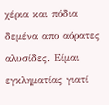χέρια και πόδια δεμένα απο αόρατες αλυσίδες. Είμαι εγκληματίας γιατί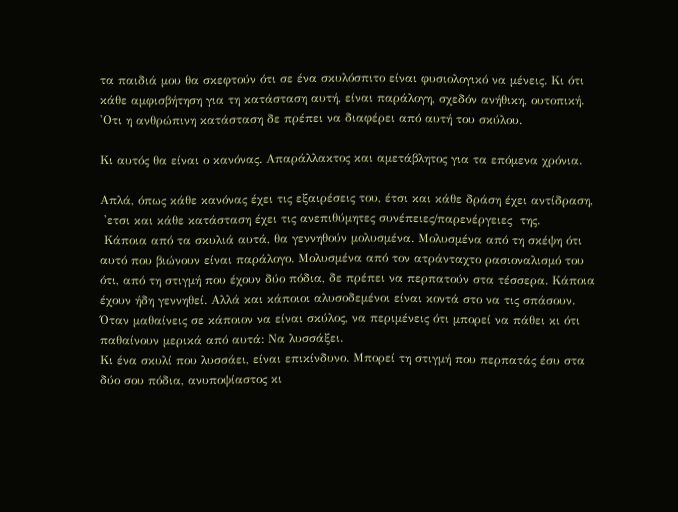τα παιδιά μου θα σκεφτούν ότι σε ένα σκυλόσπιτο είναι φυσιολογικό να μένεις. Κι ότι κάθε αμφισβήτηση για τη κατάσταση αυτή, είναι παράλογη, σχεδόν ανήθικη, ουτοπική. 'Οτι η ανθρώπινη κατάσταση δε πρέπει να διαφέρει από αυτή του σκύλου.

Κι αυτός θα είναι ο κανόνας. Απαράλλακτος και αμετάβλητος για τα επόμενα χρόνια.

Απλά, όπως κάθε κανόνας έχει τις εξαιρέσεις του, έτσι και κάθε δράση έχει αντίδραση,
 'ετσι και κάθε κατάσταση έχει τις ανεπιθύμητες συνέπειες/παρενέργειες  της.
 Κάποια από τα σκυλιά αυτά, θα γεννηθούν μολυσμένα. Μολυσμένα από τη σκέψη ότι αυτό που βιώνουν είναι παράλογο. Μολυσμένα από τον ατράνταχτο ρασιοναλισμό του ότι, από τη στιγμή που έχουν δύο πόδια, δε πρέπει να περπατούν στα τέσσερα. Κάποια έχουν ήδη γεννηθεί. Αλλά και κάποιοι αλυσοδεμένοι είναι κοντά στο να τις σπάσουν.
Όταν μαθαίνεις σε κάποιον να είναι σκύλος, να περιμένεις ότι μπορεί να πάθει κι ότι παθαίνουν μερικά από αυτά: Να λυσσάξει.
Κι ένα σκυλί που λυσσάει, είναι επικίνδυνο. Μπορεί τη στιγμή που περπατάς έσυ στα δύο σου πόδια, ανυποψίαστος κι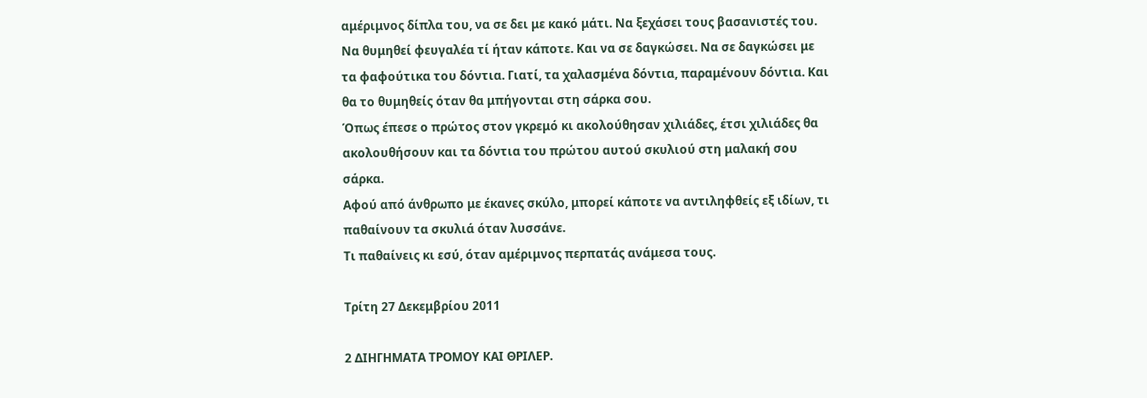αμέριμνος δίπλα του, να σε δει με κακό μάτι. Να ξεχάσει τους βασανιστές του. Να θυμηθεί φευγαλέα τί ήταν κάποτε. Και να σε δαγκώσει. Να σε δαγκώσει με τα φαφούτικα του δόντια. Γιατί, τα χαλασμένα δόντια, παραμένουν δόντια. Και θα το θυμηθείς όταν θα μπήγονται στη σάρκα σου.
Όπως έπεσε ο πρώτος στον γκρεμό κι ακολούθησαν χιλιάδες, έτσι χιλιάδες θα ακολουθήσουν και τα δόντια του πρώτου αυτού σκυλιού στη μαλακή σου σάρκα.
Αφού από άνθρωπο με έκανες σκύλο, μπορεί κάποτε να αντιληφθείς εξ ιδίων, τι παθαίνουν τα σκυλιά όταν λυσσάνε.
Τι παθαίνεις κι εσύ, όταν αμέριμνος περπατάς ανάμεσα τους.

Τρίτη 27 Δεκεμβρίου 2011

2 ΔΙΗΓΗΜΑΤΑ ΤΡΟΜΟΥ ΚΑΙ ΘΡΙΛΕΡ.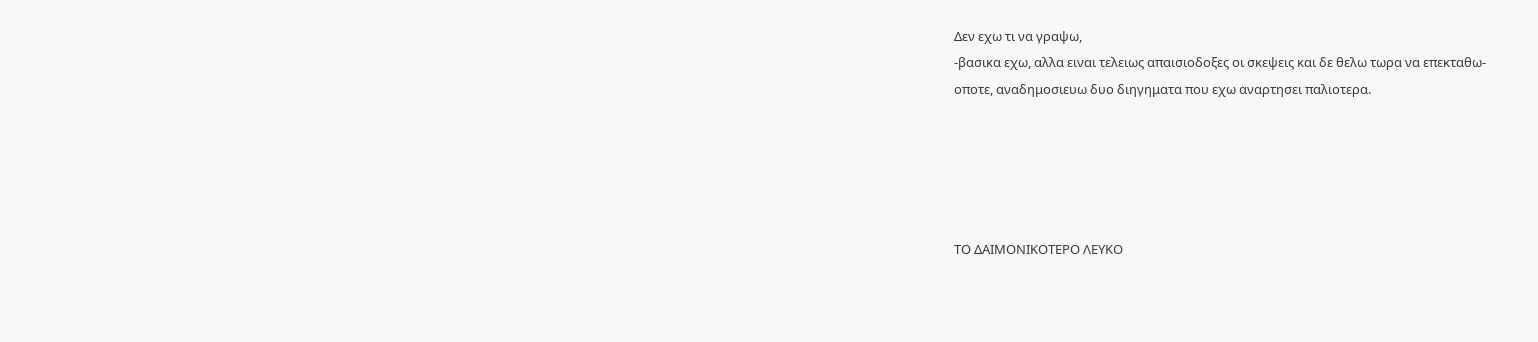Δεν εχω τι να γραψω,
-βασικα εχω, αλλα ειναι τελειως απαισιοδοξες οι σκεψεις και δε θελω τωρα να επεκταθω-
οποτε, αναδημοσιευω δυο διηγηματα που εχω αναρτησει παλιοτερα.





ΤΟ ΔΑΙΜΟΝΙΚΟΤΕΡΟ ΛΕΥΚΟ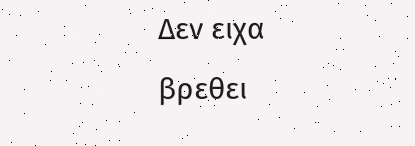Δεν ειχα βρεθει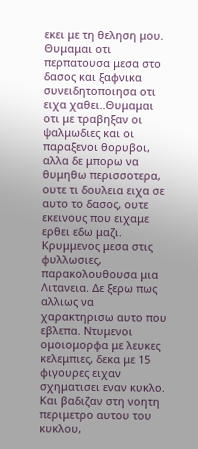εκει με τη θεληση μου. Θυμαμαι οτι περπατουσα μεσα στο δασος και ξαφνικα συνειδητοποιησα οτι ειχα χαθει..Θυμαμαι οτι με τραβηξαν οι ψαλμωδιες και οι παραξενοι θορυβοι,
αλλα δε μπορω να θυμηθω περισσοτερα, ουτε τι δουλεια ειχα σε αυτο το δασος, ουτε εκεινους που ειχαμε ερθει εδω μαζι.
Κρυμμενος μεσα στις φυλλωσιες, παρακολουθουσα μια Λιτανεια. Δε ξερω πως αλλιως να  χαρακτηρισω αυτο που εβλεπα. Ντυμενοι ομοιομορφα με λευκες κελεμπιες, δεκα με 15 φιγουρες ειχαν σχηματισει εναν κυκλο. Και βαδιζαν στη νοητη περιμετρο αυτου του κυκλου,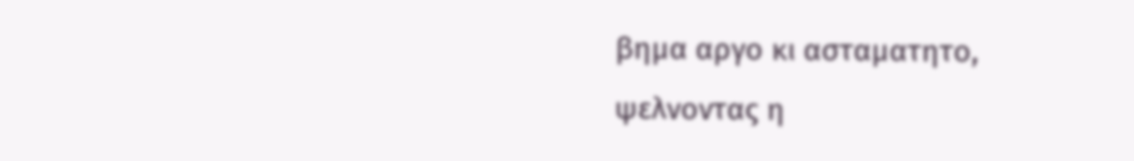βημα αργο κι ασταματητο,
ψελνοντας η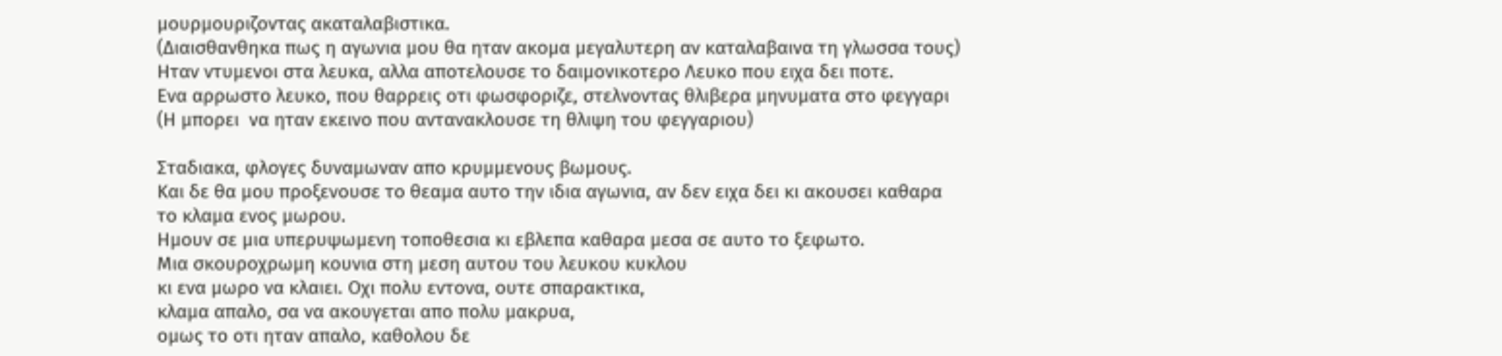μουρμουριζοντας ακαταλαβιστικα.
(Διαισθανθηκα πως η αγωνια μου θα ηταν ακομα μεγαλυτερη αν καταλαβαινα τη γλωσσα τους)
Ηταν ντυμενοι στα λευκα, αλλα αποτελουσε το δαιμονικοτερο Λευκο που ειχα δει ποτε.
Ενα αρρωστο λευκο, που θαρρεις οτι φωσφοριζε, στελνοντας θλιβερα μηνυματα στο φεγγαρι
(Η μπορει  να ηταν εκεινο που αντανακλουσε τη θλιψη του φεγγαριου)

Σταδιακα, φλογες δυναμωναν απο κρυμμενους βωμους.
Και δε θα μου προξενουσε το θεαμα αυτο την ιδια αγωνια, αν δεν ειχα δει κι ακουσει καθαρα
το κλαμα ενος μωρου.
Ημουν σε μια υπερυψωμενη τοποθεσια κι εβλεπα καθαρα μεσα σε αυτο το ξεφωτο.
Μια σκουροχρωμη κουνια στη μεση αυτου του λευκου κυκλου
κι ενα μωρο να κλαιει. Οχι πολυ εντονα, ουτε σπαρακτικα,
κλαμα απαλο, σα να ακουγεται απο πολυ μακρυα,
ομως το οτι ηταν απαλο, καθολου δε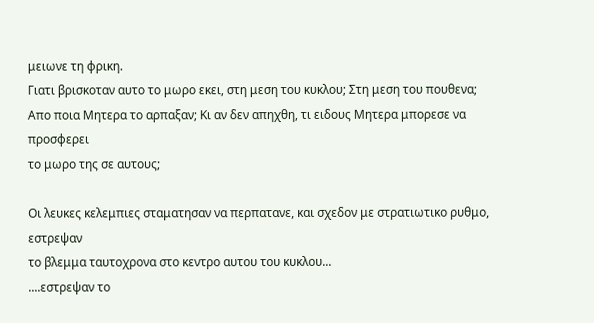μειωνε τη φρικη.
Γιατι βρισκοταν αυτο το μωρο εκει, στη μεση του κυκλου; Στη μεση του πουθενα;
Απο ποια Μητερα το αρπαξαν; Κι αν δεν απηχθη, τι ειδους Μητερα μπορεσε να προσφερει
το μωρο της σε αυτους;

Οι λευκες κελεμπιες σταματησαν να περπατανε, και σχεδον με στρατιωτικο ρυθμο, εστρεψαν
το βλεμμα ταυτοχρονα στο κεντρο αυτου του κυκλου...
....εστρεψαν το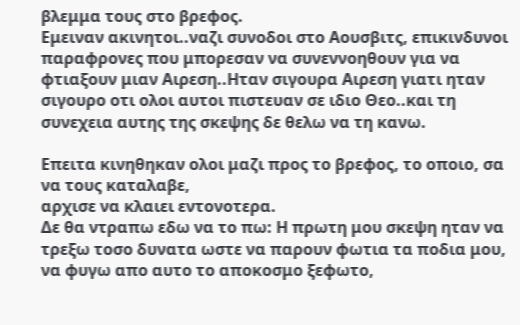βλεμμα τους στο βρεφος.
Εμειναν ακινητοι..ναζι συνοδοι στο Αουσβιτς, επικινδυνοι παραφρονες που μπορεσαν να συνεννοηθουν για να φτιαξουν μιαν Αιρεση..Ηταν σιγουρα Αιρεση γιατι ηταν σιγουρο οτι ολοι αυτοι πιστευαν σε ιδιο Θεο..και τη συνεχεια αυτης της σκεψης δε θελω να τη κανω.

Επειτα κινηθηκαν ολοι μαζι προς το βρεφος, το οποιο, σα να τους καταλαβε,
αρχισε να κλαιει εντονοτερα.
Δε θα ντραπω εδω να το πω: Η πρωτη μου σκεψη ηταν να τρεξω τοσο δυνατα ωστε να παρουν φωτια τα ποδια μου, να φυγω απο αυτο το αποκοσμο ξεφωτο,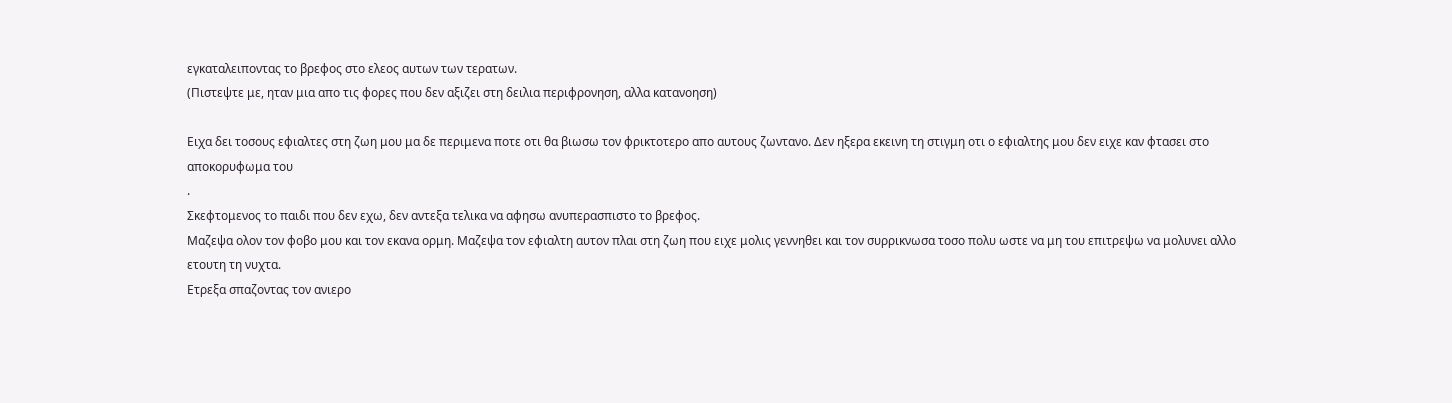εγκαταλειποντας το βρεφος στο ελεος αυτων των τερατων.
(Πιστεψτε με, ηταν μια απο τις φορες που δεν αξιζει στη δειλια περιφρονηση, αλλα κατανοηση)

Ειχα δει τοσους εφιαλτες στη ζωη μου μα δε περιμενα ποτε οτι θα βιωσω τον φρικτοτερο απο αυτους ζωντανο. Δεν ηξερα εκεινη τη στιγμη οτι ο εφιαλτης μου δεν ειχε καν φτασει στο αποκορυφωμα του
.
Σκεφτομενος το παιδι που δεν εχω, δεν αντεξα τελικα να αφησω ανυπερασπιστο το βρεφος.
Μαζεψα ολον τον φοβο μου και τον εκανα ορμη. Μαζεψα τον εφιαλτη αυτον πλαι στη ζωη που ειχε μολις γεννηθει και τον συρρικνωσα τοσο πολυ ωστε να μη του επιτρεψω να μολυνει αλλο ετουτη τη νυχτα.
Ετρεξα σπαζοντας τον ανιερο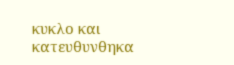κυκλο και κατευθυνθηκα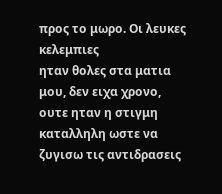προς το μωρο. Οι λευκες κελεμπιες
ηταν θολες στα ματια μου, δεν ειχα χρονο, ουτε ηταν η στιγμη καταλληλη ωστε να ζυγισω τις αντιδρασεις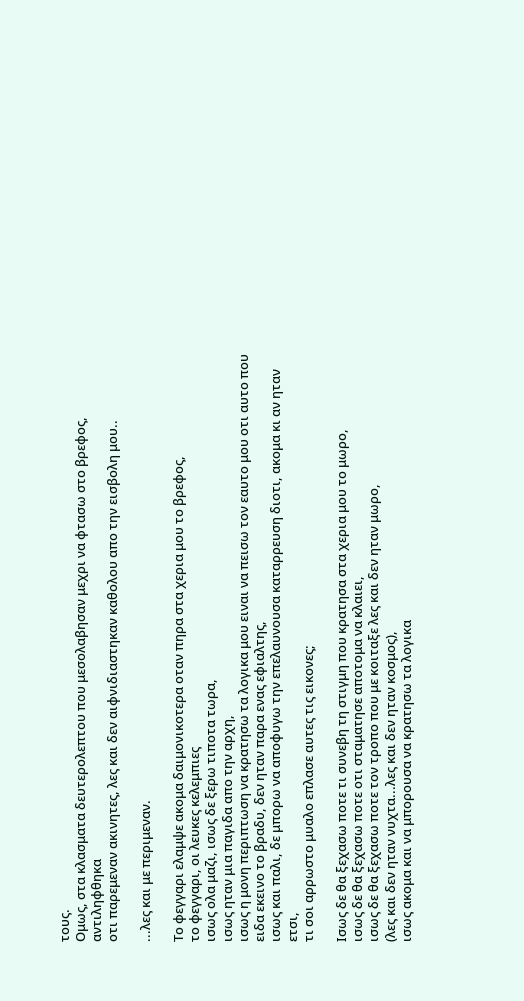τους.
Ομως, στα κλασματα δευτερολεπτου που μεσολαβησαν μεχρι να φτασω στο βρεφος, αντιληφθηκα
οτι παρεμεναν ακινητες, λες και δεν αιφνιδιαστηκαν καθολου απο την εισβολη μου..

...λες και με περιμεναν.

Το φεγγαρι ελαμψε ακομα δαιμονικοτερα οταν πηρα στα χερια μου το βρεφος,
το φεγγαρι, οι λευκες κελεμπιες
ισως ολα μαζι, ισως δε ξερω τιποτα τωρα,
ισως ηταν μια παγιδα απο την αρχη,
ισως η μονη περιπτωση να κρατησω τα λογικα μου ειναι να πεισω τον εαυτο μου οτι αυτο που ειδα εκεινο το βραδυ, δεν ηταν παρα ενας εφιαλτης,
ισως και παλι, δε μπορω να αποφυγω την επελαυνουσα καταρρευση διοτι, ακομα κι αν ηταν ετσι,
τι σοι αρρωστο μυαλο επλασε αυτες τις εικονες;

Ισως δε θα ξεχασω ποτε τι συνεβη τη στιγμη που κρατησα στα χερια μου το μωρο,
ισως δε θα ξεχασω ποτε οτι σταματησε αποτομα να κλαιει,
ισως δε θα ξεχασω ποτε τον τροπο που με κοιταξε λες και δεν ηταν μωρο,
(λες και δεν ηταν νυχτα...λες και δεν ηταν κοσμος),
ισως ακομα και να μπορουσα να κρατησω τα λογικα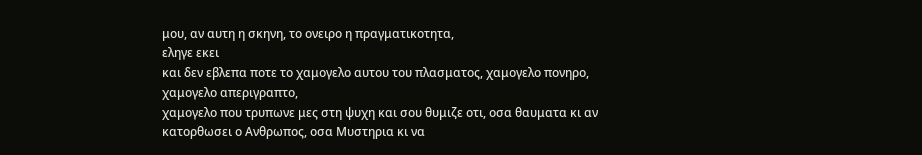μου, αν αυτη η σκηνη, το ονειρο η πραγματικοτητα,
εληγε εκει
και δεν εβλεπα ποτε το χαμογελο αυτου του πλασματος, χαμογελο πονηρο, χαμογελο απεριγραπτο,
χαμογελο που τρυπωνε μες στη ψυχη και σου θυμιζε οτι, οσα θαυματα κι αν κατορθωσει ο Ανθρωπος, οσα Μυστηρια κι να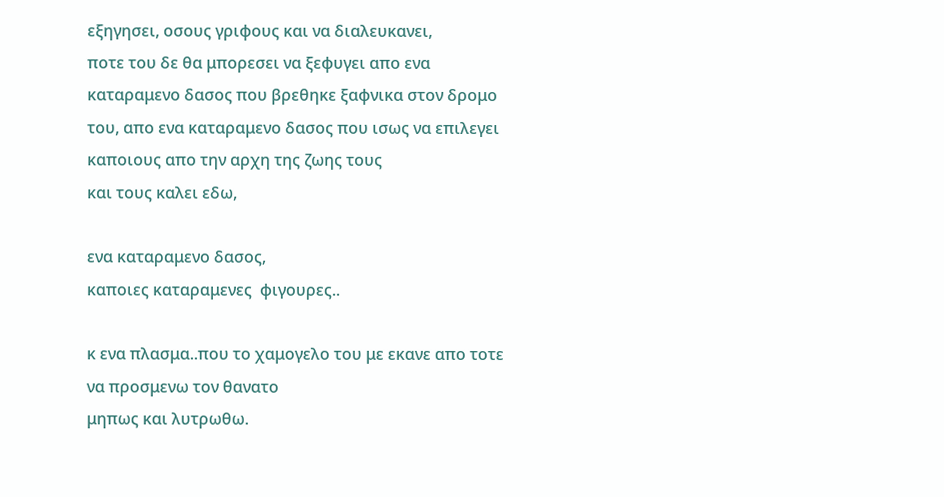εξηγησει, οσους γριφους και να διαλευκανει,
ποτε του δε θα μπορεσει να ξεφυγει απο ενα καταραμενο δασος που βρεθηκε ξαφνικα στον δρομο του, απο ενα καταραμενο δασος που ισως να επιλεγει καποιους απο την αρχη της ζωης τους
και τους καλει εδω,

ενα καταραμενο δασος,
καποιες καταραμενες  φιγουρες..

κ ενα πλασμα..που το χαμογελο του με εκανε απο τοτε να προσμενω τον θανατο
μηπως και λυτρωθω.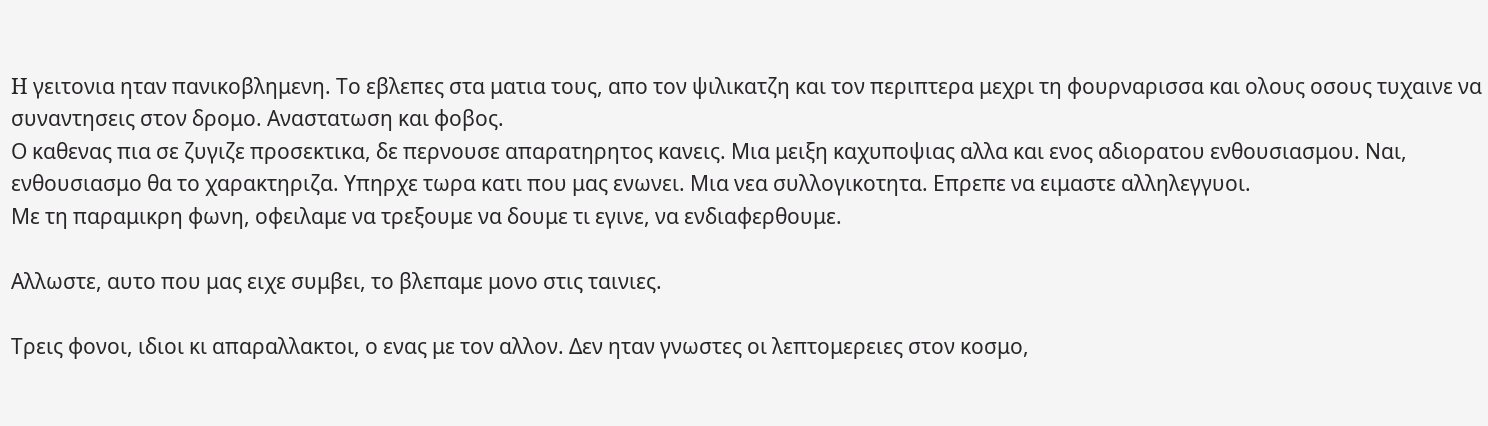H γειτονια ηταν πανικοβλημενη. Το εβλεπες στα ματια τους, απο τον ψιλικατζη και τον περιπτερα μεχρι τη φουρναρισσα και ολους οσους τυχαινε να συναντησεις στον δρομο. Αναστατωση και φοβος.
Ο καθενας πια σε ζυγιζε προσεκτικα, δε περνουσε απαρατηρητος κανεις. Μια μειξη καχυποψιας αλλα και ενος αδιορατου ενθουσιασμου. Ναι, ενθουσιασμο θα το χαρακτηριζα. Υπηρχε τωρα κατι που μας ενωνει. Μια νεα συλλογικοτητα. Επρεπε να ειμαστε αλληλεγγυοι.
Με τη παραμικρη φωνη, οφειλαμε να τρεξουμε να δουμε τι εγινε, να ενδιαφερθουμε.

Αλλωστε, αυτο που μας ειχε συμβει, το βλεπαμε μονο στις ταινιες.

Τρεις φονοι, ιδιοι κι απαραλλακτοι, ο ενας με τον αλλον. Δεν ηταν γνωστες οι λεπτομερειες στον κοσμο,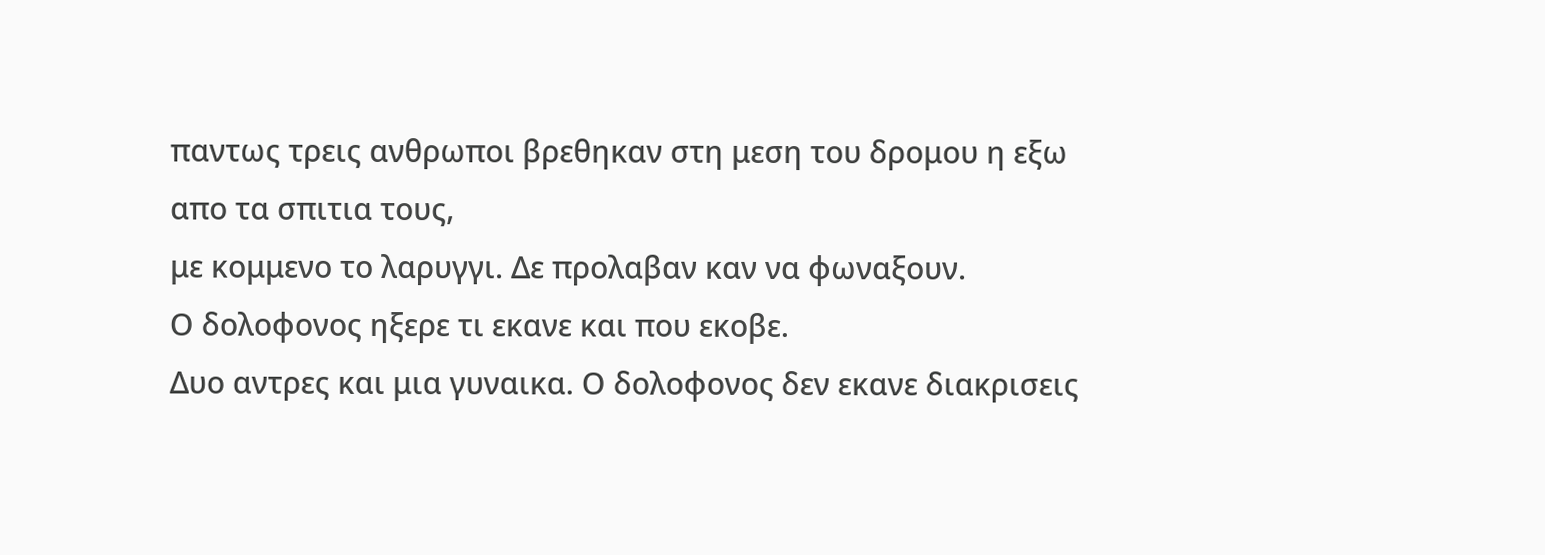παντως τρεις ανθρωποι βρεθηκαν στη μεση του δρομου η εξω απο τα σπιτια τους,
με κομμενο το λαρυγγι. Δε προλαβαν καν να φωναξουν.
Ο δολοφονος ηξερε τι εκανε και που εκοβε.
Δυο αντρες και μια γυναικα. Ο δολοφονος δεν εκανε διακρισεις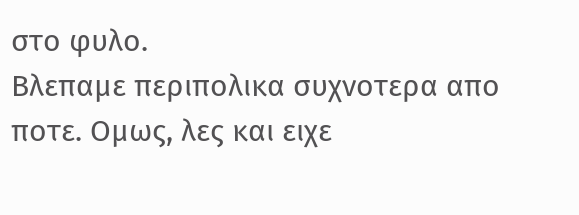στο φυλο.
Βλεπαμε περιπολικα συχνοτερα απο ποτε. Ομως, λες και ειχε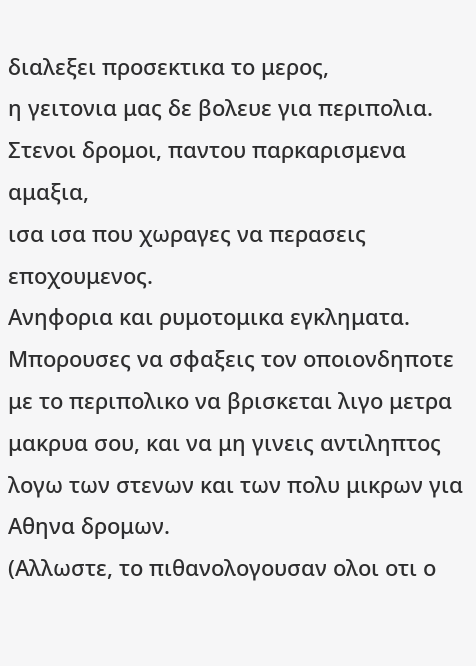διαλεξει προσεκτικα το μερος,
η γειτονια μας δε βολευε για περιπολια. Στενοι δρομοι, παντου παρκαρισμενα αμαξια,
ισα ισα που χωραγες να περασεις εποχουμενος.
Ανηφορια και ρυμοτομικα εγκληματα. Μπορουσες να σφαξεις τον οποιονδηποτε με το περιπολικο να βρισκεται λιγο μετρα μακρυα σου, και να μη γινεις αντιληπτος λογω των στενων και των πολυ μικρων για Αθηνα δρομων.
(Αλλωστε, το πιθανολογουσαν ολοι οτι ο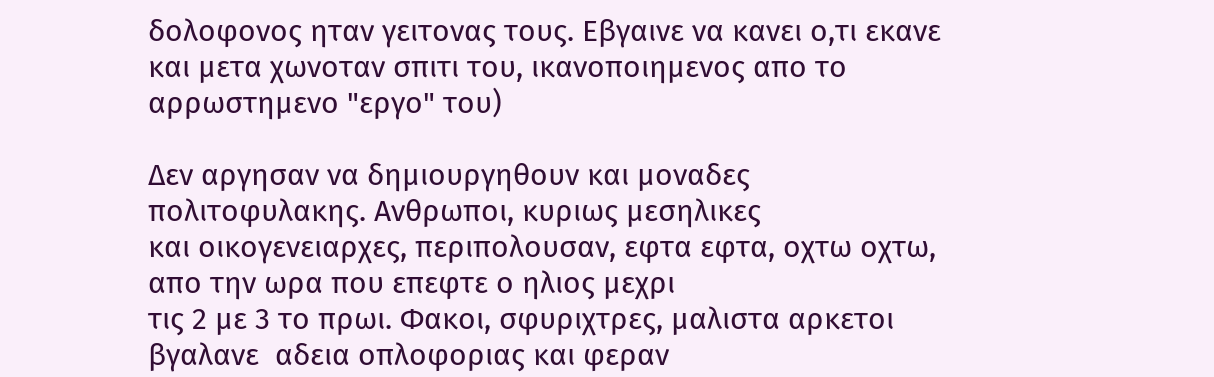δολοφονος ηταν γειτονας τους. Εβγαινε να κανει ο,τι εκανε
και μετα χωνοταν σπιτι του, ικανοποιημενος απο το αρρωστημενο "εργο" του)

Δεν αργησαν να δημιουργηθουν και μοναδες πολιτοφυλακης. Ανθρωποι, κυριως μεσηλικες
και οικογενειαρχες, περιπολουσαν, εφτα εφτα, οχτω οχτω, απο την ωρα που επεφτε ο ηλιος μεχρι
τις 2 με 3 το πρωι. Φακοι, σφυριχτρες, μαλιστα αρκετοι βγαλανε  αδεια οπλοφοριας και φεραν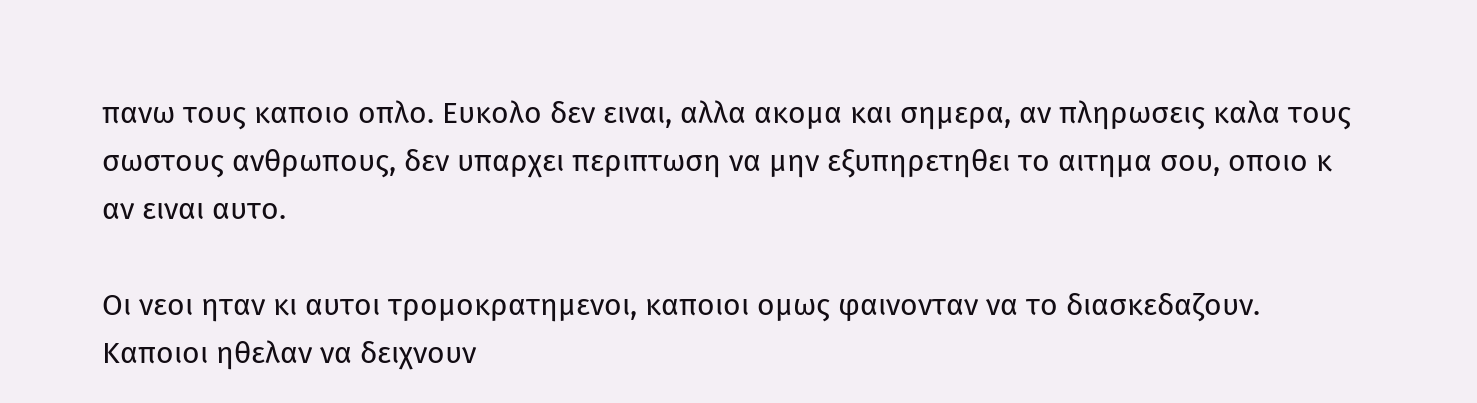πανω τους καποιο οπλο. Ευκολο δεν ειναι, αλλα ακομα και σημερα, αν πληρωσεις καλα τους σωστους ανθρωπους, δεν υπαρχει περιπτωση να μην εξυπηρετηθει το αιτημα σου, οποιο κ αν ειναι αυτο.

Οι νεοι ηταν κι αυτοι τρομοκρατημενοι, καποιοι ομως φαινονταν να το διασκεδαζουν.
Καποιοι ηθελαν να δειχνουν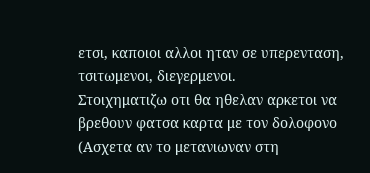ετσι, καποιοι αλλοι ηταν σε υπερενταση, τσιτωμενοι, διεγερμενοι.
Στοιχηματιζω οτι θα ηθελαν αρκετοι να βρεθουν φατσα καρτα με τον δολοφονο
(Ασχετα αν το μετανιωναν στη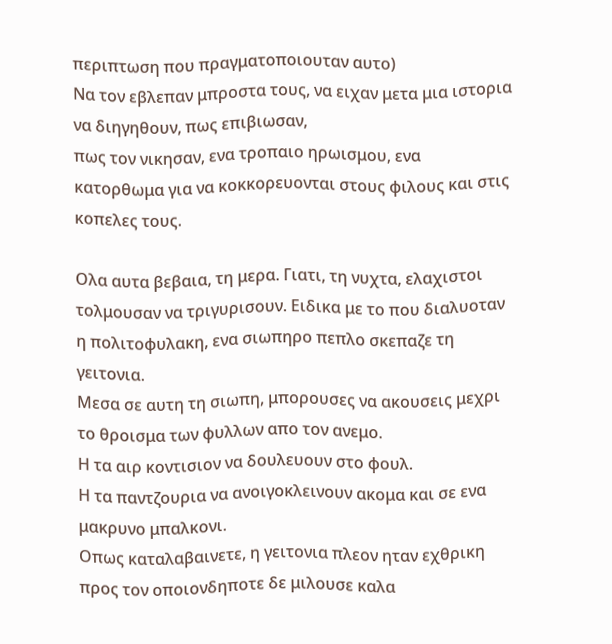περιπτωση που πραγματοποιουταν αυτο)
Να τον εβλεπαν μπροστα τους, να ειχαν μετα μια ιστορια να διηγηθουν, πως επιβιωσαν,
πως τον νικησαν, ενα τροπαιο ηρωισμου, ενα κατορθωμα για να κοκκορευονται στους φιλους και στις κοπελες τους.

Ολα αυτα βεβαια, τη μερα. Γιατι, τη νυχτα, ελαχιστοι τολμουσαν να τριγυρισουν. Ειδικα με το που διαλυοταν η πολιτοφυλακη, ενα σιωπηρο πεπλο σκεπαζε τη γειτονια.
Μεσα σε αυτη τη σιωπη, μπορουσες να ακουσεις μεχρι το θροισμα των φυλλων απο τον ανεμο.
Η τα αιρ κοντισιον να δουλευουν στο φουλ.
Η τα παντζουρια να ανοιγοκλεινουν ακομα και σε ενα μακρυνο μπαλκονι.
Οπως καταλαβαινετε, η γειτονια πλεον ηταν εχθρικη προς τον οποιονδηποτε δε μιλουσε καλα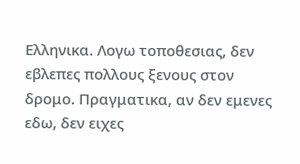Ελληνικα. Λογω τοποθεσιας, δεν εβλεπες πολλους ξενους στον δρομο. Πραγματικα, αν δεν εμενες εδω, δεν ειχες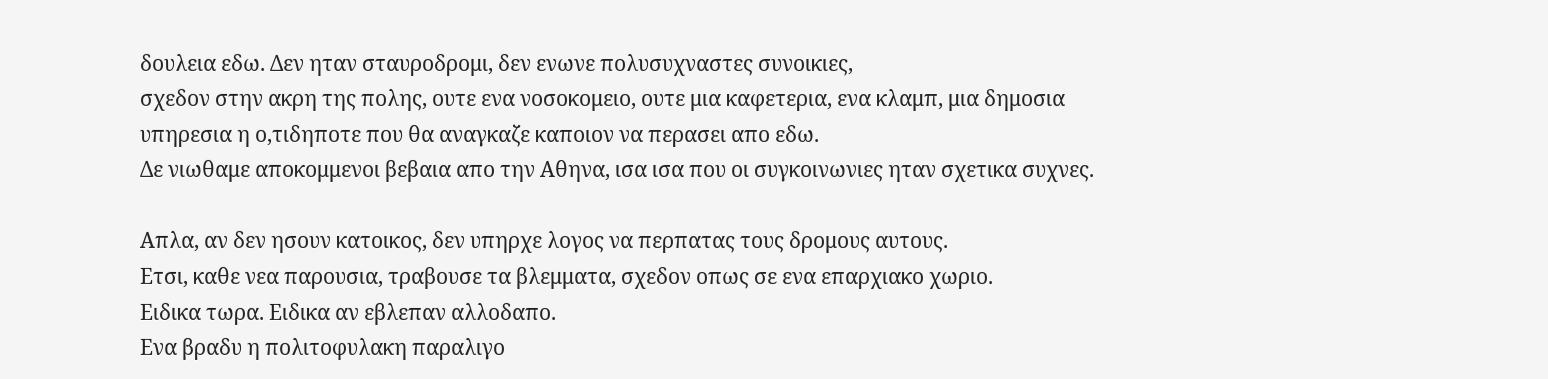δουλεια εδω. Δεν ηταν σταυροδρομι, δεν ενωνε πολυσυχναστες συνοικιες,
σχεδον στην ακρη της πολης, ουτε ενα νοσοκομειο, ουτε μια καφετερια, ενα κλαμπ, μια δημοσια
υπηρεσια η ο,τιδηποτε που θα αναγκαζε καποιον να περασει απο εδω.
Δε νιωθαμε αποκομμενοι βεβαια απο την Αθηνα, ισα ισα που οι συγκοινωνιες ηταν σχετικα συχνες.

Απλα, αν δεν ησουν κατοικος, δεν υπηρχε λογος να περπατας τους δρομους αυτους.
Ετσι, καθε νεα παρουσια, τραβουσε τα βλεμματα, σχεδον οπως σε ενα επαρχιακο χωριο.
Ειδικα τωρα. Ειδικα αν εβλεπαν αλλοδαπο.
Ενα βραδυ η πολιτοφυλακη παραλιγο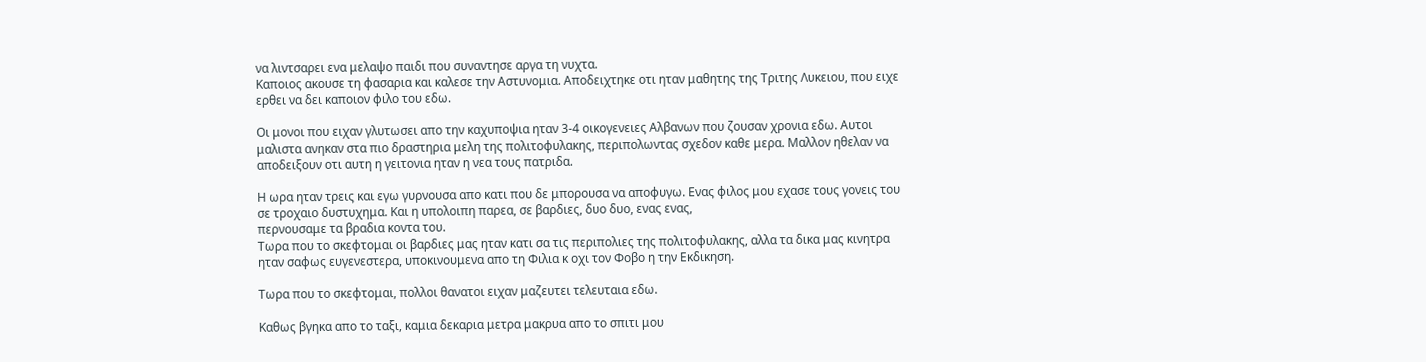να λιντσαρει ενα μελαψο παιδι που συναντησε αργα τη νυχτα.
Καποιος ακουσε τη φασαρια και καλεσε την Αστυνομια. Αποδειχτηκε οτι ηταν μαθητης της Τριτης Λυκειου, που ειχε ερθει να δει καποιον φιλο του εδω.

Οι μονοι που ειχαν γλυτωσει απο την καχυποψια ηταν 3-4 οικογενειες Αλβανων που ζουσαν χρονια εδω. Αυτοι μαλιστα ανηκαν στα πιο δραστηρια μελη της πολιτοφυλακης, περιπολωντας σχεδον καθε μερα. Μαλλον ηθελαν να αποδειξουν οτι αυτη η γειτονια ηταν η νεα τους πατριδα.

Η ωρα ηταν τρεις και εγω γυρνουσα απο κατι που δε μπορουσα να αποφυγω. Ενας φιλος μου εχασε τους γονεις του σε τροχαιο δυστυχημα. Και η υπολοιπη παρεα, σε βαρδιες, δυο δυο, ενας ενας,
περνουσαμε τα βραδια κοντα του.
Τωρα που το σκεφτομαι οι βαρδιες μας ηταν κατι σα τις περιπολιες της πολιτοφυλακης, αλλα τα δικα μας κινητρα ηταν σαφως ευγενεστερα, υποκινουμενα απο τη Φιλια κ οχι τον Φοβο η την Εκδικηση.

Τωρα που το σκεφτομαι, πολλοι θανατοι ειχαν μαζευτει τελευταια εδω.

Καθως βγηκα απο το ταξι, καμια δεκαρια μετρα μακρυα απο το σπιτι μου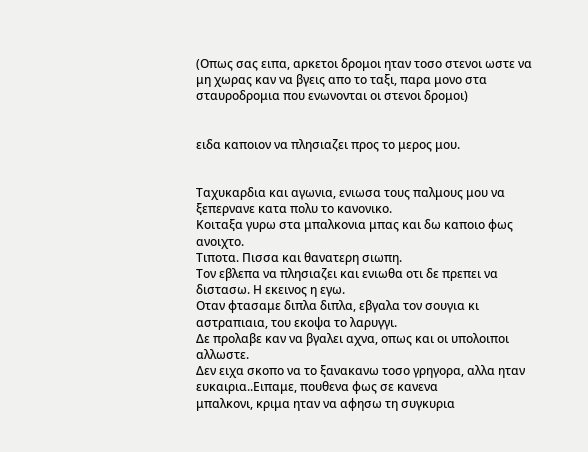(Οπως σας ειπα, αρκετοι δρομοι ηταν τοσο στενοι ωστε να μη χωρας καν να βγεις απο το ταξι, παρα μονο στα σταυροδρομια που ενωνονται οι στενοι δρομοι)


ειδα καποιον να πλησιαζει προς το μερος μου.


Ταχυκαρδια και αγωνια, ενιωσα τους παλμους μου να ξεπερνανε κατα πολυ το κανονικο.
Κοιταξα γυρω στα μπαλκονια μπας και δω καποιο φως ανοιχτο.
Τιποτα. Πισσα και θανατερη σιωπη.
Τον εβλεπα να πλησιαζει και ενιωθα οτι δε πρεπει να διστασω. Η εκεινος η εγω.
Οταν φτασαμε διπλα διπλα, εβγαλα τον σουγια κι αστραπιαια, του εκοψα το λαρυγγι.
Δε προλαβε καν να βγαλει αχνα, οπως και οι υπολοιποι αλλωστε.
Δεν ειχα σκοπο να το ξανακανω τοσο γρηγορα, αλλα ηταν ευκαιρια..Ειπαμε, πουθενα φως σε κανενα
μπαλκονι, κριμα ηταν να αφησω τη συγκυρια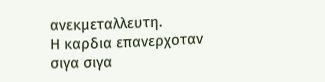ανεκμεταλλευτη.
Η καρδια επανερχοταν σιγα σιγα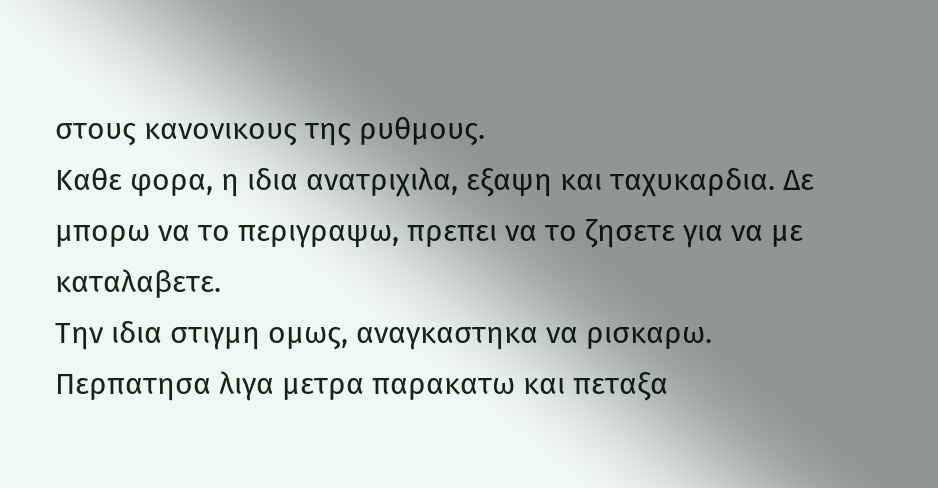στους κανονικους της ρυθμους.
Καθε φορα, η ιδια ανατριχιλα, εξαψη και ταχυκαρδια. Δε μπορω να το περιγραψω, πρεπει να το ζησετε για να με καταλαβετε.
Την ιδια στιγμη ομως, αναγκαστηκα να ρισκαρω. Περπατησα λιγα μετρα παρακατω και πεταξα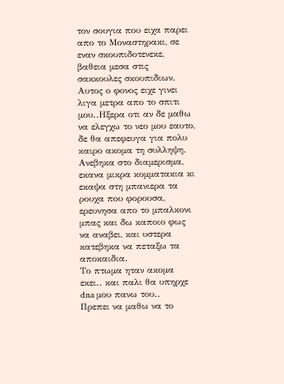τον σουγια που ειχα παρει απο το Μοναστηρακι, σε εναν σκουπιδοτενεκε, βαθεια μεσα στις σακκουλες σκουπιδιων.
Αυτος ο φονος ειχε γινει λιγα μετρα απο το σπιτι μου..Ηξερα οτι αν δε μαθω να ελεγχω το νεο μου εαυτο, δε θα απεφευγα για πολυ καιρο ακομα τη συλληψη.
Ανεβηκα στο διαμερισμα, εκανα μικρα κομματακια κι εκαψα στη μπανιερα τα ρουχα που φορουσα, ερευνησα απο το μπαλκονι μπας και δω καποιο φως να αναβει, και υστερα κατεβηκα να πεταξω τα αποκαιδια.
Το πτωμα ηταν ακομα εκει.. και παλι θα υπηρχε dna μου πανω του..
Πρεπει να μαθω να το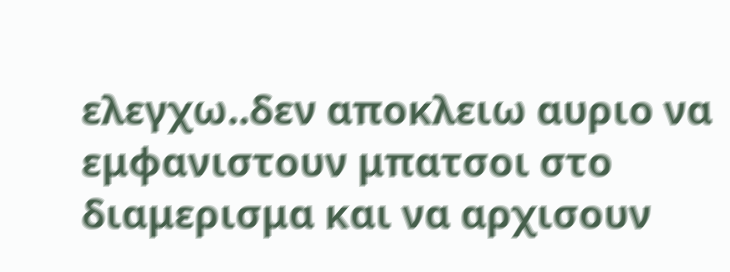ελεγχω..δεν αποκλειω αυριο να εμφανιστουν μπατσοι στο διαμερισμα και να αρχισουν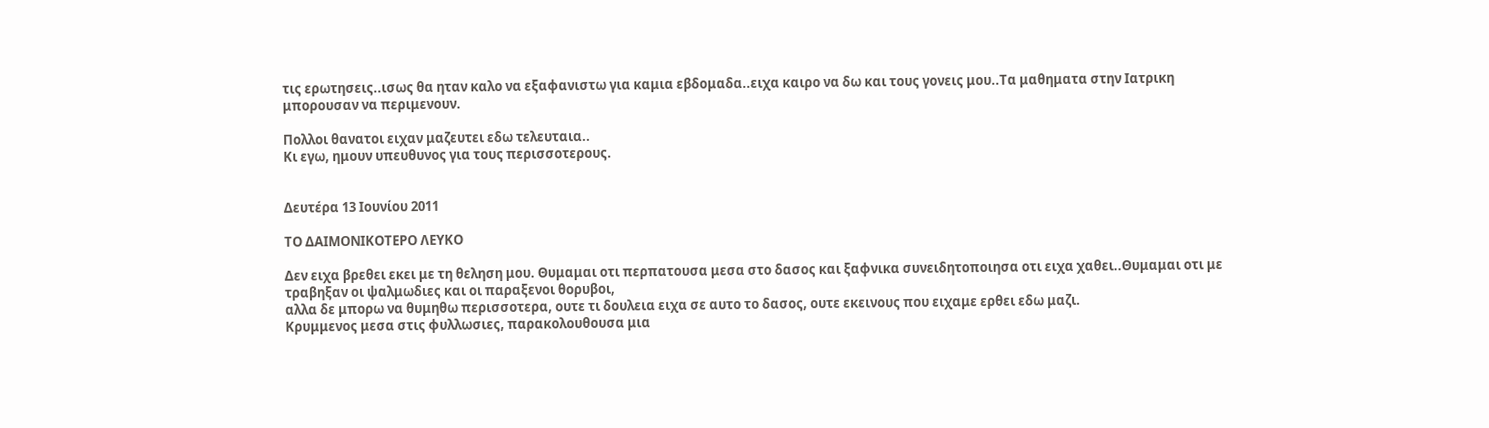τις ερωτησεις..ισως θα ηταν καλο να εξαφανιστω για καμια εβδομαδα..ειχα καιρο να δω και τους γονεις μου..Τα μαθηματα στην Ιατρικη μπορουσαν να περιμενουν.

Πολλοι θανατοι ειχαν μαζευτει εδω τελευταια..
Κι εγω, ημουν υπευθυνος για τους περισσοτερους.


Δευτέρα 13 Ιουνίου 2011

ΤΟ ΔΑΙΜΟΝΙΚΟΤΕΡΟ ΛΕΥΚΟ

Δεν ειχα βρεθει εκει με τη θεληση μου. Θυμαμαι οτι περπατουσα μεσα στο δασος και ξαφνικα συνειδητοποιησα οτι ειχα χαθει..Θυμαμαι οτι με τραβηξαν οι ψαλμωδιες και οι παραξενοι θορυβοι,
αλλα δε μπορω να θυμηθω περισσοτερα, ουτε τι δουλεια ειχα σε αυτο το δασος, ουτε εκεινους που ειχαμε ερθει εδω μαζι.
Κρυμμενος μεσα στις φυλλωσιες, παρακολουθουσα μια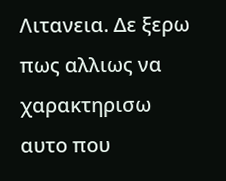Λιτανεια. Δε ξερω πως αλλιως να  χαρακτηρισω αυτο που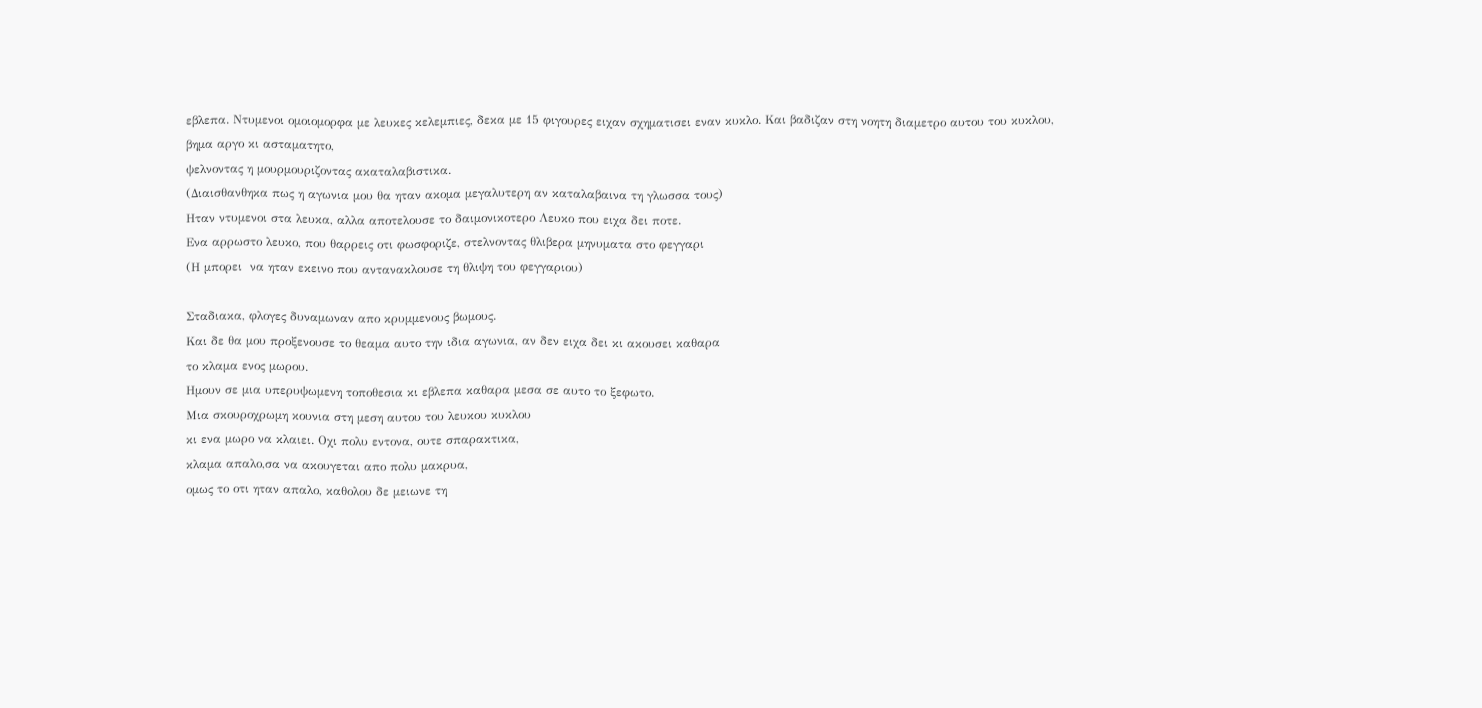εβλεπα. Ντυμενοι ομοιομορφα με λευκες κελεμπιες, δεκα με 15 φιγουρες ειχαν σχηματισει εναν κυκλο. Και βαδιζαν στη νοητη διαμετρο αυτου του κυκλου,
βημα αργο κι ασταματητο,
ψελνοντας η μουρμουριζοντας ακαταλαβιστικα.
(Διαισθανθηκα πως η αγωνια μου θα ηταν ακομα μεγαλυτερη αν καταλαβαινα τη γλωσσα τους)
Ηταν ντυμενοι στα λευκα, αλλα αποτελουσε το δαιμονικοτερο Λευκο που ειχα δει ποτε.
Ενα αρρωστο λευκο, που θαρρεις οτι φωσφοριζε, στελνοντας θλιβερα μηνυματα στο φεγγαρι
(Η μπορει  να ηταν εκεινο που αντανακλουσε τη θλιψη του φεγγαριου)

Σταδιακα, φλογες δυναμωναν απο κρυμμενους βωμους.
Και δε θα μου προξενουσε το θεαμα αυτο την ιδια αγωνια, αν δεν ειχα δει κι ακουσει καθαρα
το κλαμα ενος μωρου.
Ημουν σε μια υπερυψωμενη τοποθεσια κι εβλεπα καθαρα μεσα σε αυτο το ξεφωτο.
Μια σκουροχρωμη κουνια στη μεση αυτου του λευκου κυκλου
κι ενα μωρο να κλαιει. Οχι πολυ εντονα, ουτε σπαρακτικα,
κλαμα απαλο,σα να ακουγεται απο πολυ μακρυα,
ομως το οτι ηταν απαλο, καθολου δε μειωνε τη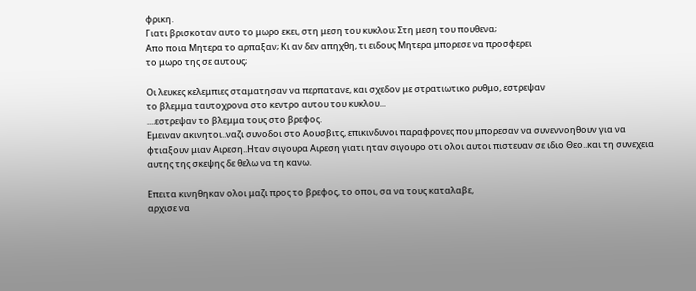φρικη.
Γιατι βρισκοταν αυτο το μωρο εκει, στη μεση του κυκλου; Στη μεση του πουθενα;
Απο ποια Μητερα το αρπαξαν; Κι αν δεν απηχθη, τι ειδους Μητερα μπορεσε να προσφερει
το μωρο της σε αυτους;

Οι λευκες κελεμπιες σταματησαν να περπατανε, και σχεδον με στρατιωτικο ρυθμο, εστρεψαν
το βλεμμα ταυτοχρονα στο κεντρο αυτου του κυκλου...
....εστρεψαν το βλεμμα τους στο βρεφος.
Εμειναν ακινητοι..ναζι συνοδοι στο Αουσβιτς, επικινδυνοι παραφρονες που μπορεσαν να συνεννοηθουν για να φτιαξουν μιαν Αιρεση..Ηταν σιγουρα Αιρεση γιατι ηταν σιγουρο οτι ολοι αυτοι πιστευαν σε ιδιο Θεο..και τη συνεχεια αυτης της σκεψης δε θελω να τη κανω.

Επειτα κινηθηκαν ολοι μαζι προς το βρεφος, το οποι, σα να τους καταλαβε,
αρχισε να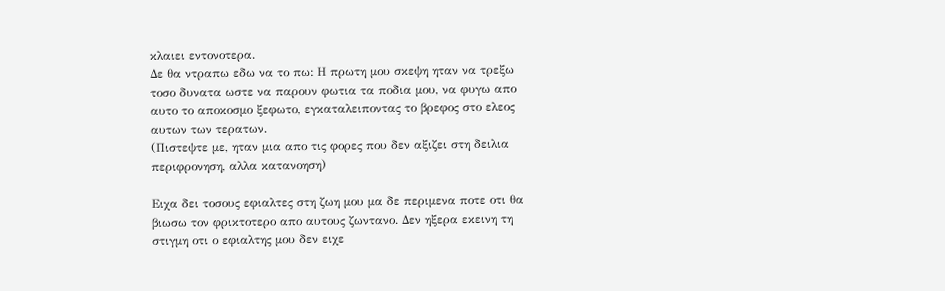κλαιει εντονοτερα.
Δε θα ντραπω εδω να το πω: Η πρωτη μου σκεψη ηταν να τρεξω τοσο δυνατα ωστε να παρουν φωτια τα ποδια μου, να φυγω απο αυτο το αποκοσμο ξεφωτο, εγκαταλειποντας το βρεφος στο ελεος αυτων των τερατων.
(Πιστεψτε με, ηταν μια απο τις φορες που δεν αξιζει στη δειλια περιφρονηση, αλλα κατανοηση)

Ειχα δει τοσους εφιαλτες στη ζωη μου μα δε περιμενα ποτε οτι θα βιωσω τον φρικτοτερο απο αυτους ζωντανο. Δεν ηξερα εκεινη τη στιγμη οτι ο εφιαλτης μου δεν ειχε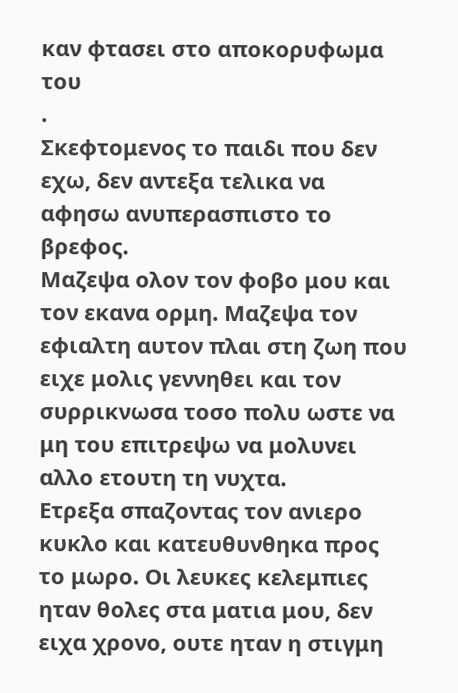καν φτασει στο αποκορυφωμα του
.
Σκεφτομενος το παιδι που δεν εχω, δεν αντεξα τελικα να αφησω ανυπερασπιστο το βρεφος.
Μαζεψα ολον τον φοβο μου και τον εκανα ορμη. Μαζεψα τον εφιαλτη αυτον πλαι στη ζωη που ειχε μολις γεννηθει και τον συρρικνωσα τοσο πολυ ωστε να μη του επιτρεψω να μολυνει αλλο ετουτη τη νυχτα.
Ετρεξα σπαζοντας τον ανιερο κυκλο και κατευθυνθηκα προς το μωρο. Οι λευκες κελεμπιες
ηταν θολες στα ματια μου, δεν ειχα χρονο, ουτε ηταν η στιγμη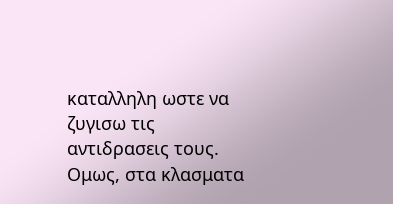καταλληλη ωστε να ζυγισω τις αντιδρασεις τους.
Ομως, στα κλασματα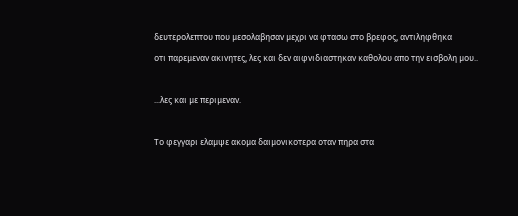δευτερολεπτου που μεσολαβησαν μεχρι να φτασω στο βρεφος, αντιληφθηκα
οτι παρεμεναν ακινητες, λες και δεν αιφνιδιαστηκαν καθολου απο την εισβολη μου..

...λες και με περιμεναν.

Το φεγγαρι ελαμψε ακομα δαιμονικοτερα οταν πηρα στα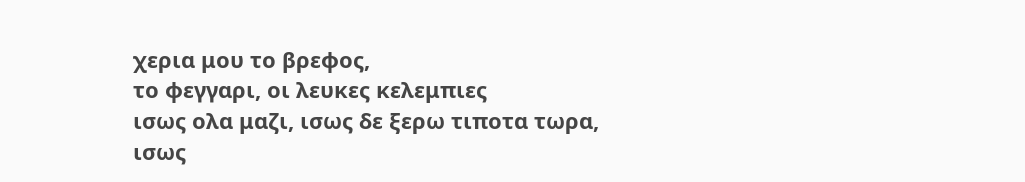χερια μου το βρεφος,
το φεγγαρι, οι λευκες κελεμπιες
ισως ολα μαζι, ισως δε ξερω τιποτα τωρα,
ισως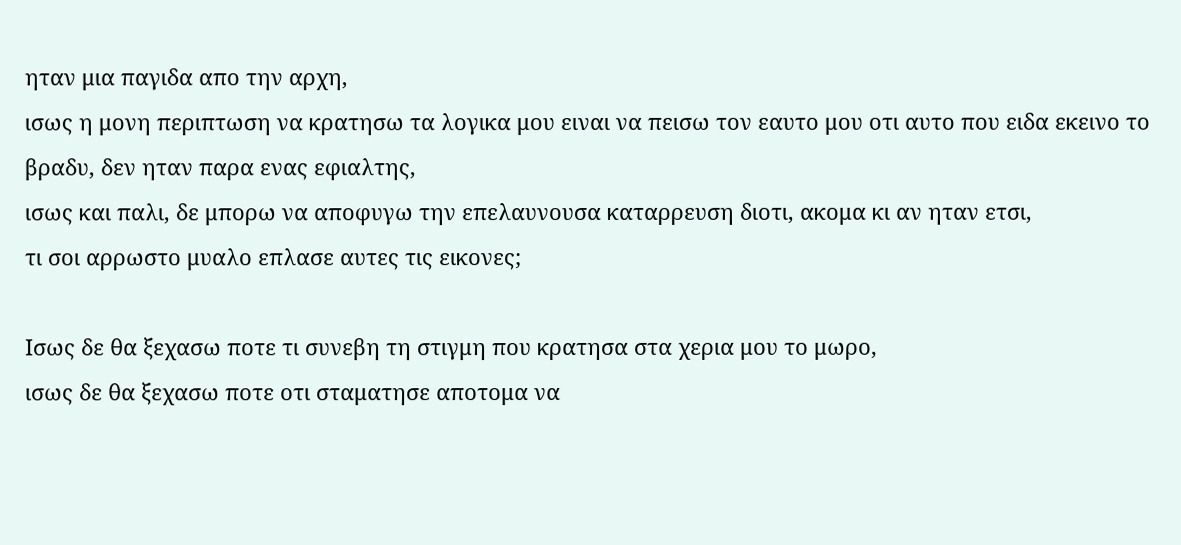ηταν μια παγιδα απο την αρχη,
ισως η μονη περιπτωση να κρατησω τα λογικα μου ειναι να πεισω τον εαυτο μου οτι αυτο που ειδα εκεινο το βραδυ, δεν ηταν παρα ενας εφιαλτης,
ισως και παλι, δε μπορω να αποφυγω την επελαυνουσα καταρρευση διοτι, ακομα κι αν ηταν ετσι,
τι σοι αρρωστο μυαλο επλασε αυτες τις εικονες;

Ισως δε θα ξεχασω ποτε τι συνεβη τη στιγμη που κρατησα στα χερια μου το μωρο,
ισως δε θα ξεχασω ποτε οτι σταματησε αποτομα να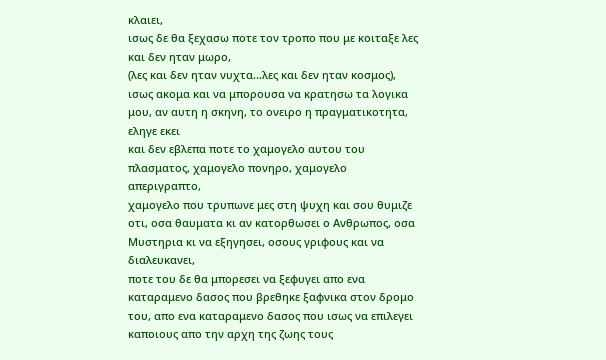κλαιει,
ισως δε θα ξεχασω ποτε τον τροπο που με κοιταξε λες και δεν ηταν μωρο,
(λες και δεν ηταν νυχτα...λες και δεν ηταν κοσμος),
ισως ακομα και να μπορουσα να κρατησω τα λογικα μου, αν αυτη η σκηνη, το ονειρο η πραγματικοτητα,
εληγε εκει
και δεν εβλεπα ποτε το χαμογελο αυτου του πλασματος, χαμογελο πονηρο, χαμογελο απεριγραπτο,
χαμογελο που τρυπωνε μες στη ψυχη και σου θυμιζε οτι, οσα θαυματα κι αν κατορθωσει ο Ανθρωπος, οσα Μυστηρια κι να εξηγησει, οσους γριφους και να διαλευκανει,
ποτε του δε θα μπορεσει να ξεφυγει απο ενα καταραμενο δασος που βρεθηκε ξαφνικα στον δρομο του, απο ενα καταραμενο δασος που ισως να επιλεγει καποιους απο την αρχη της ζωης τους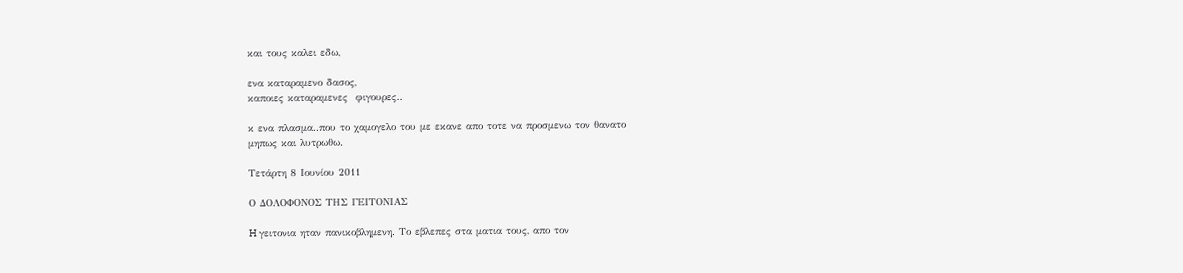και τους καλει εδω,

ενα καταραμενο δασος,
καποιες καταραμενες  φιγουρες..

κ ενα πλασμα..που το χαμογελο του με εκανε απο τοτε να προσμενω τον θανατο
μηπως και λυτρωθω.

Τετάρτη 8 Ιουνίου 2011

Ο ΔΟΛΟΦΟΝΟΣ ΤΗΣ ΓΕΙΤΟΝΙΑΣ

H γειτονια ηταν πανικοβλημενη. Το εβλεπες στα ματια τους, απο τον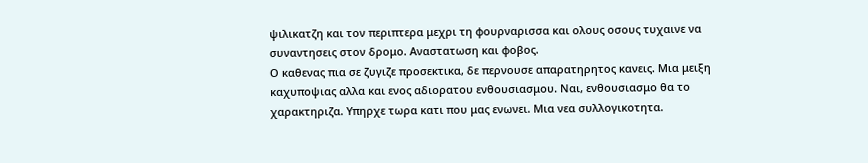ψιλικατζη και τον περιπτερα μεχρι τη φουρναρισσα και ολους οσους τυχαινε να συναντησεις στον δρομο. Αναστατωση και φοβος.
Ο καθενας πια σε ζυγιζε προσεκτικα, δε περνουσε απαρατηρητος κανεις. Μια μειξη καχυποψιας αλλα και ενος αδιορατου ενθουσιασμου. Ναι, ενθουσιασμο θα το χαρακτηριζα. Υπηρχε τωρα κατι που μας ενωνει. Μια νεα συλλογικοτητα.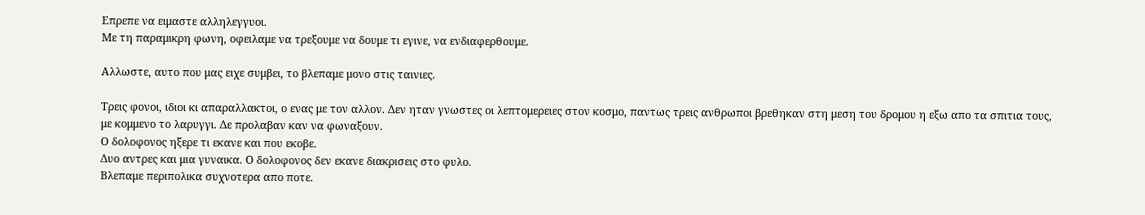Επρεπε να ειμαστε αλληλεγγυοι.
Με τη παραμικρη φωνη, οφειλαμε να τρεξουμε να δουμε τι εγινε, να ενδιαφερθουμε.

Αλλωστε, αυτο που μας ειχε συμβει, το βλεπαμε μονο στις ταινιες.

Τρεις φονοι, ιδιοι κι απαραλλακτοι, ο ενας με τον αλλον. Δεν ηταν γνωστες οι λεπτομερειες στον κοσμο, παντως τρεις ανθρωποι βρεθηκαν στη μεση του δρομου η εξω απο τα σπιτια τους,
με κομμενο το λαρυγγι. Δε προλαβαν καν να φωναξουν.
Ο δολοφονος ηξερε τι εκανε και που εκοβε.
Δυο αντρες και μια γυναικα. Ο δολοφονος δεν εκανε διακρισεις στο φυλο.
Βλεπαμε περιπολικα συχνοτερα απο ποτε.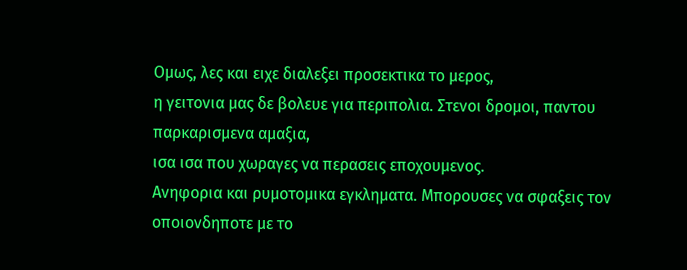Ομως, λες και ειχε διαλεξει προσεκτικα το μερος,
η γειτονια μας δε βολευε για περιπολια. Στενοι δρομοι, παντου παρκαρισμενα αμαξια,
ισα ισα που χωραγες να περασεις εποχουμενος.
Ανηφορια και ρυμοτομικα εγκληματα. Μπορουσες να σφαξεις τον οποιονδηποτε με το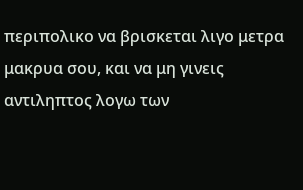περιπολικο να βρισκεται λιγο μετρα μακρυα σου, και να μη γινεις αντιληπτος λογω των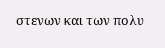στενων και των πολυ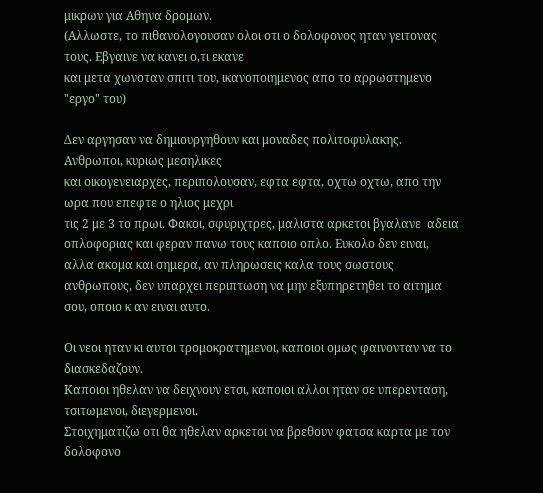μικρων για Αθηνα δρομων.
(Αλλωστε, το πιθανολογουσαν ολοι οτι ο δολοφονος ηταν γειτονας τους. Εβγαινε να κανει ο,τι εκανε
και μετα χωνοταν σπιτι του, ικανοποιημενος απο το αρρωστημενο "εργο" του)

Δεν αργησαν να δημιουργηθουν και μοναδες πολιτοφυλακης. Ανθρωποι, κυριως μεσηλικες
και οικογενειαρχες, περιπολουσαν, εφτα εφτα, οχτω οχτω, απο την ωρα που επεφτε ο ηλιος μεχρι
τις 2 με 3 το πρωι. Φακοι, σφυριχτρες, μαλιστα αρκετοι βγαλανε  αδεια οπλοφοριας και φεραν πανω τους καποιο οπλο. Ευκολο δεν ειναι, αλλα ακομα και σημερα, αν πληρωσεις καλα τους σωστους ανθρωπους, δεν υπαρχει περιπτωση να μην εξυπηρετηθει το αιτημα σου, οποιο κ αν ειναι αυτο.

Οι νεοι ηταν κι αυτοι τρομοκρατημενοι, καποιοι ομως φαινονταν να το διασκεδαζουν.
Καποιοι ηθελαν να δειχνουν ετσι, καποιοι αλλοι ηταν σε υπερενταση, τσιτωμενοι, διεγερμενοι.
Στοιχηματιζω οτι θα ηθελαν αρκετοι να βρεθουν φατσα καρτα με τον δολοφονο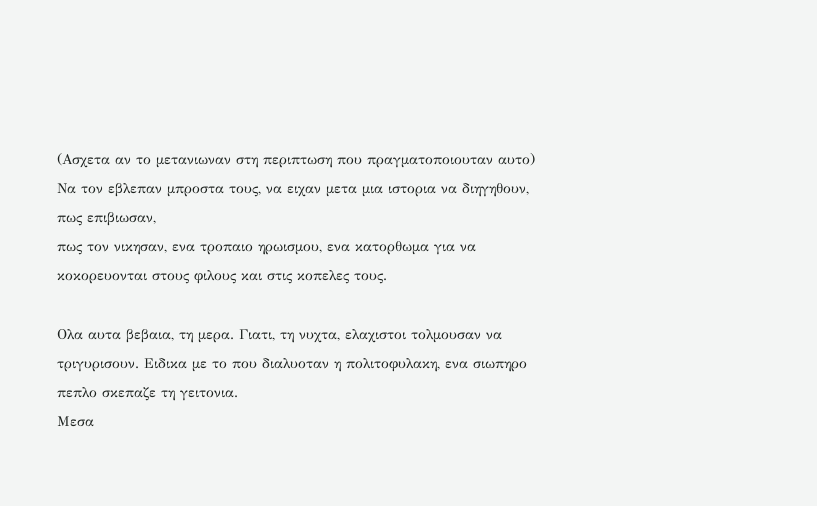(Ασχετα αν το μετανιωναν στη περιπτωση που πραγματοποιουταν αυτο)
Να τον εβλεπαν μπροστα τους, να ειχαν μετα μια ιστορια να διηγηθουν, πως επιβιωσαν,
πως τον νικησαν, ενα τροπαιο ηρωισμου, ενα κατορθωμα για να κοκορευονται στους φιλους και στις κοπελες τους.

Ολα αυτα βεβαια, τη μερα. Γιατι, τη νυχτα, ελαχιστοι τολμουσαν να τριγυρισουν. Ειδικα με το που διαλυοταν η πολιτοφυλακη, ενα σιωπηρο πεπλο σκεπαζε τη γειτονια.
Μεσα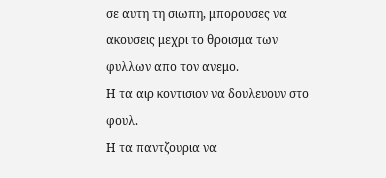σε αυτη τη σιωπη, μπορουσες να ακουσεις μεχρι το θροισμα των φυλλων απο τον ανεμο.
Η τα αιρ κοντισιον να δουλευουν στο φουλ.
Η τα παντζουρια να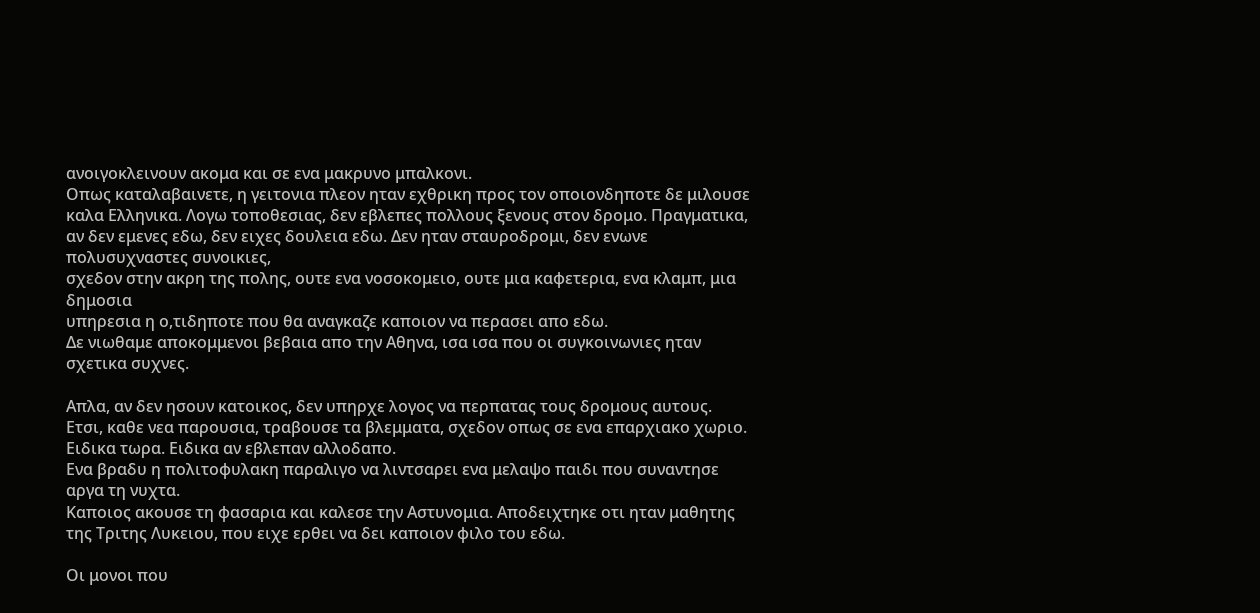ανοιγοκλεινουν ακομα και σε ενα μακρυνο μπαλκονι.
Οπως καταλαβαινετε, η γειτονια πλεον ηταν εχθρικη προς τον οποιονδηποτε δε μιλουσε καλα Ελληνικα. Λογω τοποθεσιας, δεν εβλεπες πολλους ξενους στον δρομο. Πραγματικα, αν δεν εμενες εδω, δεν ειχες δουλεια εδω. Δεν ηταν σταυροδρομι, δεν ενωνε πολυσυχναστες συνοικιες,
σχεδον στην ακρη της πολης, ουτε ενα νοσοκομειο, ουτε μια καφετερια, ενα κλαμπ, μια δημοσια
υπηρεσια η ο,τιδηποτε που θα αναγκαζε καποιον να περασει απο εδω.
Δε νιωθαμε αποκομμενοι βεβαια απο την Αθηνα, ισα ισα που οι συγκοινωνιες ηταν σχετικα συχνες.

Απλα, αν δεν ησουν κατοικος, δεν υπηρχε λογος να περπατας τους δρομους αυτους.
Ετσι, καθε νεα παρουσια, τραβουσε τα βλεμματα, σχεδον οπως σε ενα επαρχιακο χωριο.
Ειδικα τωρα. Ειδικα αν εβλεπαν αλλοδαπο.
Ενα βραδυ η πολιτοφυλακη παραλιγο να λιντσαρει ενα μελαψο παιδι που συναντησε αργα τη νυχτα.
Καποιος ακουσε τη φασαρια και καλεσε την Αστυνομια. Αποδειχτηκε οτι ηταν μαθητης της Τριτης Λυκειου, που ειχε ερθει να δει καποιον φιλο του εδω.

Οι μονοι που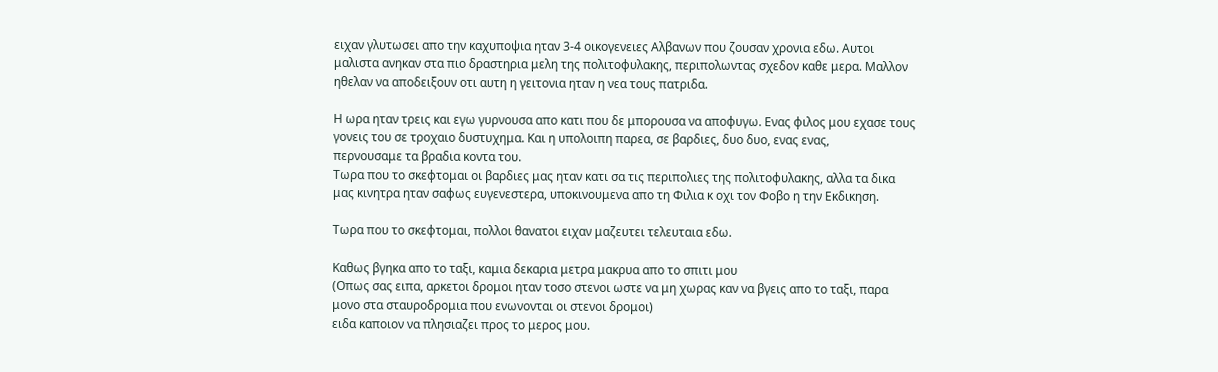ειχαν γλυτωσει απο την καχυποψια ηταν 3-4 οικογενειες Αλβανων που ζουσαν χρονια εδω. Αυτοι μαλιστα ανηκαν στα πιο δραστηρια μελη της πολιτοφυλακης, περιπολωντας σχεδον καθε μερα. Μαλλον ηθελαν να αποδειξουν οτι αυτη η γειτονια ηταν η νεα τους πατριδα.

Η ωρα ηταν τρεις και εγω γυρνουσα απο κατι που δε μπορουσα να αποφυγω. Ενας φιλος μου εχασε τους γονεις του σε τροχαιο δυστυχημα. Και η υπολοιπη παρεα, σε βαρδιες, δυο δυο, ενας ενας,
περνουσαμε τα βραδια κοντα του.
Τωρα που το σκεφτομαι οι βαρδιες μας ηταν κατι σα τις περιπολιες της πολιτοφυλακης, αλλα τα δικα μας κινητρα ηταν σαφως ευγενεστερα, υποκινουμενα απο τη Φιλια κ οχι τον Φοβο η την Εκδικηση.

Τωρα που το σκεφτομαι, πολλοι θανατοι ειχαν μαζευτει τελευταια εδω.

Καθως βγηκα απο το ταξι, καμια δεκαρια μετρα μακρυα απο το σπιτι μου
(Οπως σας ειπα, αρκετοι δρομοι ηταν τοσο στενοι ωστε να μη χωρας καν να βγεις απο το ταξι, παρα μονο στα σταυροδρομια που ενωνονται οι στενοι δρομοι)
ειδα καποιον να πλησιαζει προς το μερος μου.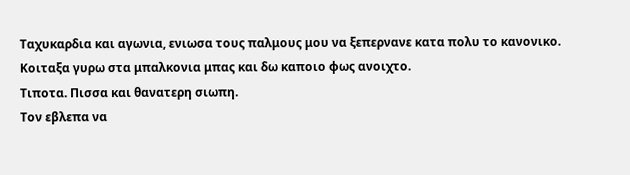Ταχυκαρδια και αγωνια, ενιωσα τους παλμους μου να ξεπερνανε κατα πολυ το κανονικο.
Κοιταξα γυρω στα μπαλκονια μπας και δω καποιο φως ανοιχτο.
Τιποτα. Πισσα και θανατερη σιωπη.
Τον εβλεπα να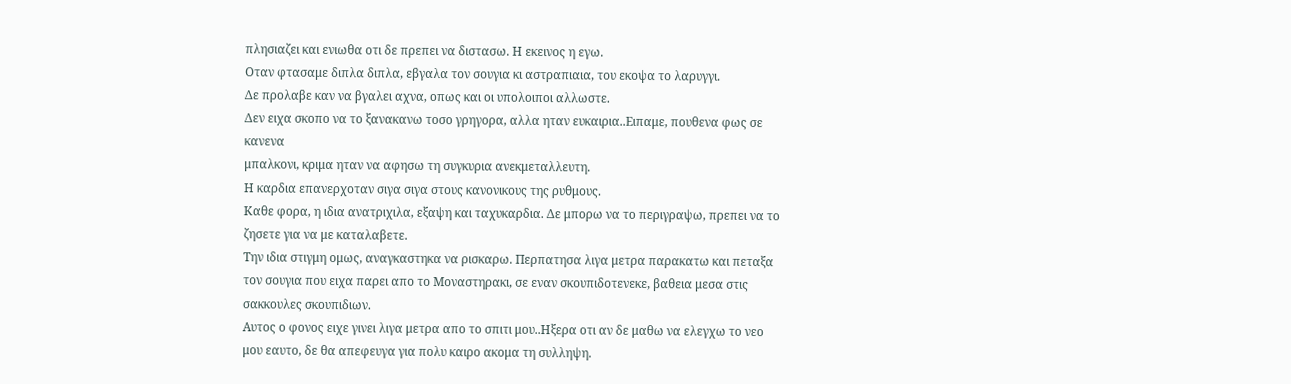πλησιαζει και ενιωθα οτι δε πρεπει να διστασω. Η εκεινος η εγω.
Οταν φτασαμε διπλα διπλα, εβγαλα τον σουγια κι αστραπιαια, του εκοψα το λαρυγγι.
Δε προλαβε καν να βγαλει αχνα, οπως και οι υπολοιποι αλλωστε.
Δεν ειχα σκοπο να το ξανακανω τοσο γρηγορα, αλλα ηταν ευκαιρια..Ειπαμε, πουθενα φως σε κανενα
μπαλκονι, κριμα ηταν να αφησω τη συγκυρια ανεκμεταλλευτη.
Η καρδια επανερχοταν σιγα σιγα στους κανονικους της ρυθμους.
Καθε φορα, η ιδια ανατριχιλα, εξαψη και ταχυκαρδια. Δε μπορω να το περιγραψω, πρεπει να το ζησετε για να με καταλαβετε.
Την ιδια στιγμη ομως, αναγκαστηκα να ρισκαρω. Περπατησα λιγα μετρα παρακατω και πεταξα τον σουγια που ειχα παρει απο το Μοναστηρακι, σε εναν σκουπιδοτενεκε, βαθεια μεσα στις σακκουλες σκουπιδιων.
Αυτος ο φονος ειχε γινει λιγα μετρα απο το σπιτι μου..Ηξερα οτι αν δε μαθω να ελεγχω το νεο μου εαυτο, δε θα απεφευγα για πολυ καιρο ακομα τη συλληψη.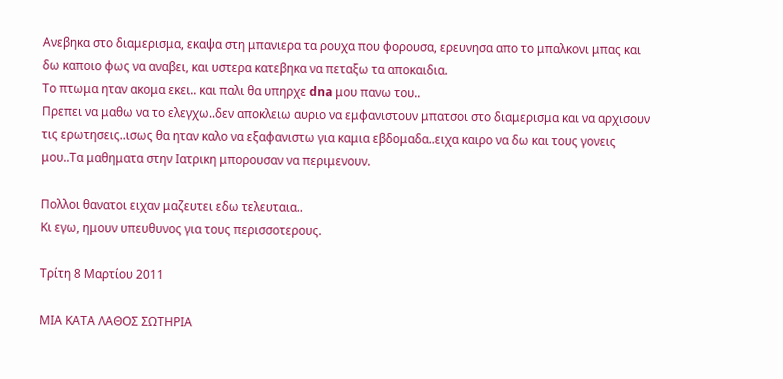Ανεβηκα στο διαμερισμα, εκαψα στη μπανιερα τα ρουχα που φορουσα, ερευνησα απο το μπαλκονι μπας και δω καποιο φως να αναβει, και υστερα κατεβηκα να πεταξω τα αποκαιδια.
Το πτωμα ηταν ακομα εκει.. και παλι θα υπηρχε dna μου πανω του..
Πρεπει να μαθω να το ελεγχω..δεν αποκλειω αυριο να εμφανιστουν μπατσοι στο διαμερισμα και να αρχισουν τις ερωτησεις..ισως θα ηταν καλο να εξαφανιστω για καμια εβδομαδα..ειχα καιρο να δω και τους γονεις μου..Τα μαθηματα στην Ιατρικη μπορουσαν να περιμενουν.

Πολλοι θανατοι ειχαν μαζευτει εδω τελευταια..
Κι εγω, ημουν υπευθυνος για τους περισσοτερους.

Τρίτη 8 Μαρτίου 2011

ΜΙΑ ΚΑΤΑ ΛΑΘΟΣ ΣΩΤΗΡΙΑ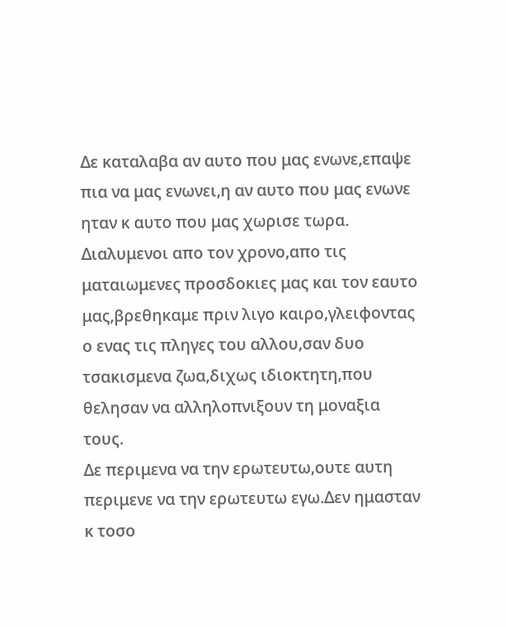Δε καταλαβα αν αυτο που μας ενωνε,επαψε πια να μας ενωνει,η αν αυτο που μας ενωνε ηταν κ αυτο που μας χωρισε τωρα.
Διαλυμενοι απο τον χρονο,απο τις ματαιωμενες προσδοκιες μας και τον εαυτο μας,βρεθηκαμε πριν λιγο καιρο,γλειφοντας ο ενας τις πληγες του αλλου,σαν δυο τσακισμενα ζωα,διχως ιδιοκτητη,που θελησαν να αλληλοπνιξουν τη μοναξια τους.
Δε περιμενα να την ερωτευτω,ουτε αυτη περιμενε να την ερωτευτω εγω.Δεν ημασταν κ τοσο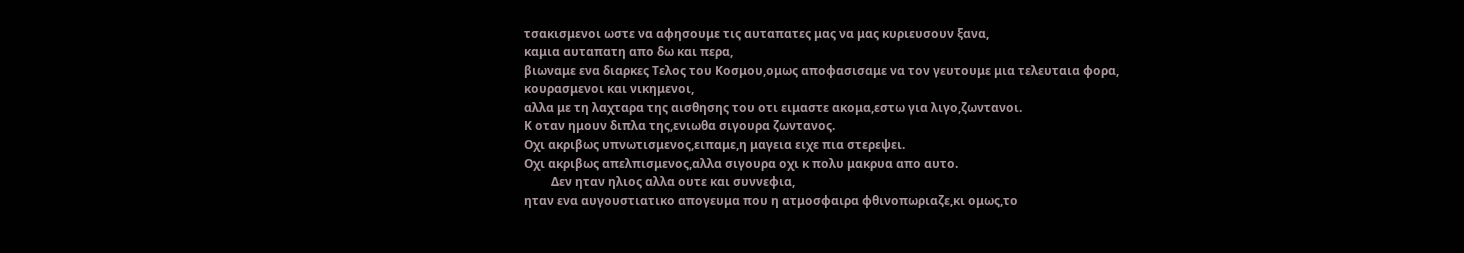τσακισμενοι ωστε να αφησουμε τις αυταπατες μας να μας κυριευσουν ξανα,
καμια αυταπατη απο δω και περα,
βιωναμε ενα διαρκες Τελος του Κοσμου,ομως αποφασισαμε να τον γευτουμε μια τελευταια φορα,
κουρασμενοι και νικημενοι,
αλλα με τη λαχταρα της αισθησης του οτι ειμαστε ακομα,εστω για λιγο,ζωντανοι.
Κ οταν ημουν διπλα της,ενιωθα σιγουρα ζωντανος.
Οχι ακριβως υπνωτισμενος,ειπαμε,η μαγεια ειχε πια στερεψει.
Οχι ακριβως απελπισμενος,αλλα σιγουρα οχι κ πολυ μακρυα απο αυτο.
         Δεν ηταν ηλιος αλλα ουτε και συννεφια,
ηταν ενα αυγουστιατικο απογευμα που η ατμοσφαιρα φθινοπωριαζε,κι ομως,το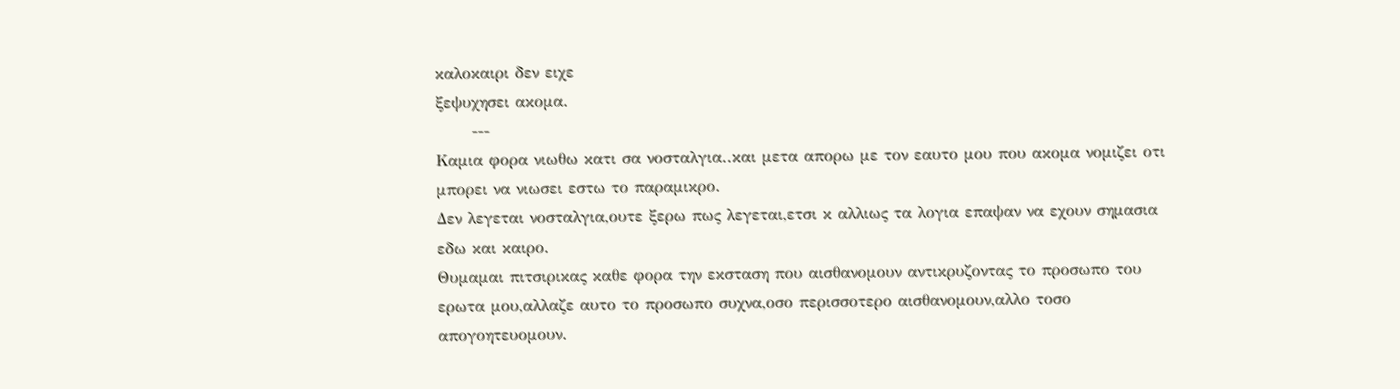καλοκαιρι δεν ειχε
ξεψυχησει ακομα.
      ---
Καμια φορα νιωθω κατι σα νοσταλγια..και μετα απορω με τον εαυτο μου που ακομα νομιζει οτι μπορει να νιωσει εστω το παραμικρο.
Δεν λεγεται νοσταλγια,ουτε ξερω πως λεγεται,ετσι κ αλλιως τα λογια επαψαν να εχουν σημασια εδω και καιρο.
Θυμαμαι πιτσιρικας καθε φορα την εκσταση που αισθανομουν αντικρυζοντας το προσωπο του ερωτα μου,αλλαζε αυτο το προσωπο συχνα,οσο περισσοτερο αισθανομουν,αλλο τοσο απογοητευομουν.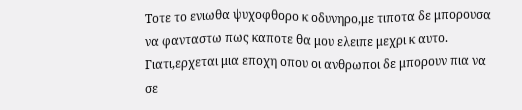Τοτε το ενιωθα ψυχοφθορο κ οδυνηρο,με τιποτα δε μπορουσα να φανταστω πως καποτε θα μου ελειπε μεχρι κ αυτο.
Γιατι,ερχεται μια εποχη οπου οι ανθρωποι δε μπορουν πια να σε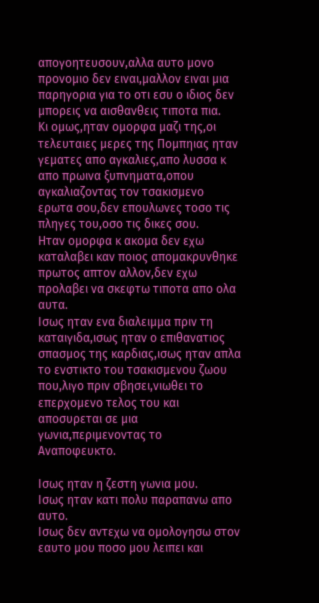απογοητευσουν,αλλα αυτο μονο προνομιο δεν ειναι,μαλλον ειναι μια παρηγορια για το οτι εσυ ο ιδιος δεν μπορεις να αισθανθεις τιποτα πια.
Κι ομως,ηταν ομορφα μαζι της,οι τελευταιες μερες της Πομπηιας ηταν γεματες απο αγκαλιες,απο λυσσα κ απο πρωινα ξυπνηματα,οπου αγκαλιαζοντας τον τσακισμενο ερωτα σου,δεν επουλωνες τοσο τις πληγες του,οσο τις δικες σου.
Ηταν ομορφα κ ακομα δεν εχω καταλαβει καν ποιος απομακρυνθηκε πρωτος απτον αλλον,δεν εχω προλαβει να σκεφτω τιποτα απο ολα αυτα.
Ισως ηταν ενα διαλειμμα πριν τη καταιγιδα,ισως ηταν ο επιθανατιος σπασμος της καρδιας,ισως ηταν απλα το ενστικτο του τσακισμενου ζωου που,λιγο πριν σβησει,νιωθει το επερχομενο τελος του και αποσυρεται σε μια γωνια,περιμενοντας το Αναποφευκτο.

Ισως ηταν η ζεστη γωνια μου.
Ισως ηταν κατι πολυ παραπανω απο αυτο.
Ισως δεν αντεχω να ομολογησω στον εαυτο μου ποσο μου λειπει και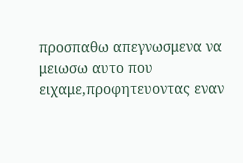προσπαθω απεγνωσμενα να μειωσω αυτο που ειχαμε,προφητευοντας εναν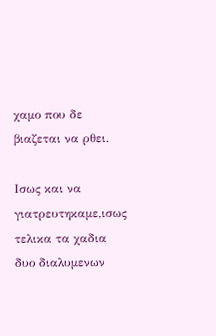χαμο που δε βιαζεται να ρθει.

Ισως και να γιατρευτηκαμε,ισως τελικα τα χαδια δυο διαλυμενων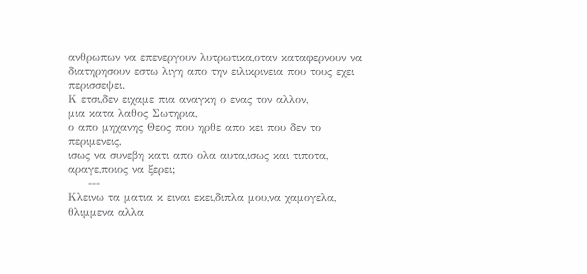ανθρωπων να επενεργουν λυτρωτικα,οταν καταφερνουν να διατηρησουν εστω λιγη απο την ειλικρινεια που τους εχει περισσεψει.
Κ ετσι,δεν ειχαμε πια αναγκη ο ενας τον αλλον,
μια κατα λαθος Σωτηρια,
ο απο μηχανης Θεος που ηρθε απο κει που δεν το περιμενεις,
ισως να συνεβη κατι απο ολα αυτα,ισως και τιποτα,
αραγε,ποιος να ξερει;
     ---
Κλεινω τα ματια κ ειναι εκει,διπλα μου,να χαμογελα,
θλιμμενα αλλα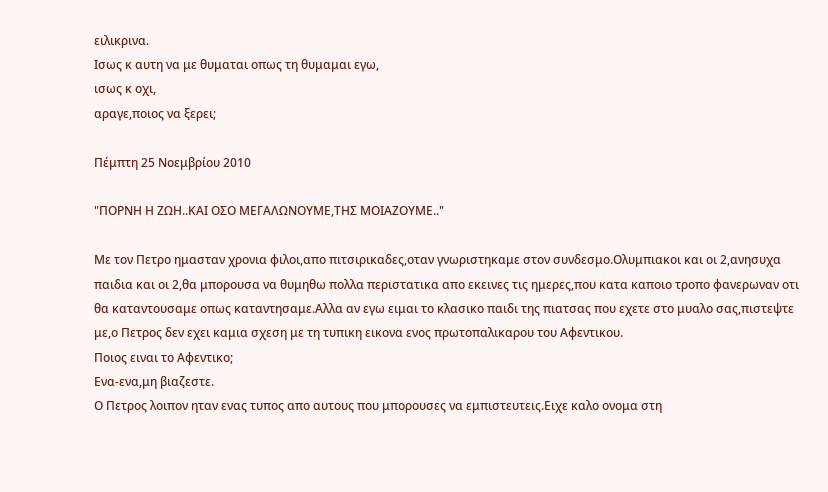ειλικρινα.
Ισως κ αυτη να με θυμαται οπως τη θυμαμαι εγω,
ισως κ οχι,
αραγε,ποιος να ξερει;

Πέμπτη 25 Νοεμβρίου 2010

"ΠΟΡΝΗ Η ΖΩΗ..ΚΑΙ ΟΣΟ ΜΕΓΑΛΩΝΟΥΜΕ,ΤΗΣ ΜΟΙΑΖΟΥΜΕ.."

Με τον Πετρο ημασταν χρονια φιλοι,απο πιτσιρικαδες,οταν γνωριστηκαμε στον συνδεσμο.Ολυμπιακοι και οι 2,ανησυχα παιδια και οι 2,θα μπορουσα να θυμηθω πολλα περιστατικα απο εκεινες τις ημερες,που κατα καποιο τροπο φανερωναν οτι θα καταντουσαμε οπως καταντησαμε.Αλλα αν εγω ειμαι το κλασικο παιδι της πιατσας που εχετε στο μυαλο σας,πιστεψτε με,ο Πετρος δεν εχει καμια σχεση με τη τυπικη εικονα ενος πρωτοπαλικαρου του Αφεντικου.
Ποιος ειναι το Αφεντικο;
Ενα-ενα,μη βιαζεστε.
Ο Πετρος λοιπον ηταν ενας τυπος απο αυτους που μπορουσες να εμπιστευτεις.Ειχε καλο ονομα στη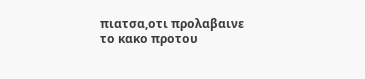πιατσα,οτι προλαβαινε το κακο προτου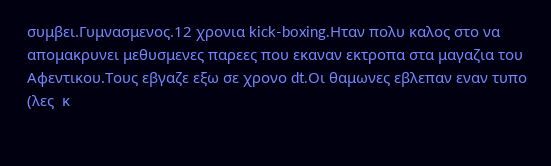συμβει.Γυμνασμενος.12 χρονια kick-boxing.Ηταν πολυ καλος στο να απομακρυνει μεθυσμενες παρεες που εκαναν εκτροπα στα μαγαζια του Αφεντικου.Τους εβγαζε εξω σε χρονο dt.Oι θαμωνες εβλεπαν εναν τυπο (λες  κ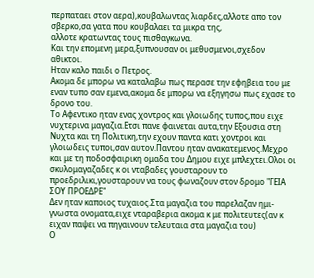περπαταει στον αερα),κουβαλωντας λιαρδες,αλλοτε απο τον σβερκο,σα γατα που κουβαλαει τα μικρα της,
αλλοτε κρατωντας τους πισθαγκωνα.
Και την επομενη μερα,ξυπνουσαν οι μεθυσμενοι,σχεδον αθικτοι.
Ηταν καλο παιδι ο Πετρος.
Ακομα δε μπορω να καταλαβω πως περασε την εφηβεια του με εναν τυπο σαν εμενα,ακομα δε μπορω να εξηγησω πως εχασε το δρονο του.
Το Αφεντικο ηταν ενας χοντρος και γλοιωδης τυπος,που ειχε νυχτερινα μαγαζια.Ετσι πανε φαινεται αυτα,την Εξουσια στη Νυχτα και τη Πολιτικη,την εχουν παντα κατι χοντροι και γλοιωδεις τυποι,σαν αυτον.Παντου ηταν ανακατεμενος.Μεχρο και με τη ποδοσφαιρικη ομαδα του Δημου ειχε μπλεχτει.Ολοι οι σκυλομαγαζαδες κ οι νταβαδες γουσταρουν το προεδριλικι,γουσταρουν να τους φωναζουν στον δρομο "ΓΕΙΑ ΣΟΥ ΠΡΟΕΔΡΕ"
Δεν ηταν καποιος τυχαιος.Στα μαγαζια του παρελαζαν ημι-γνωστα ονοματα,ειχε νταραβερια ακομα κ με πολιτευτες(αν κ ειχαν παψει να πηγαινουν τελευταια στα μαγαζια του)
Ο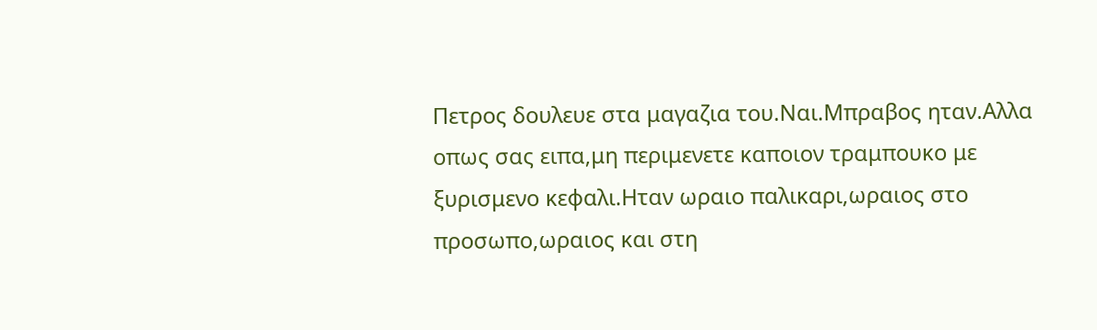Πετρος δουλευε στα μαγαζια του.Ναι.Μπραβος ηταν.Αλλα οπως σας ειπα,μη περιμενετε καποιον τραμπουκο με ξυρισμενο κεφαλι.Ηταν ωραιο παλικαρι,ωραιος στο προσωπο,ωραιος και στη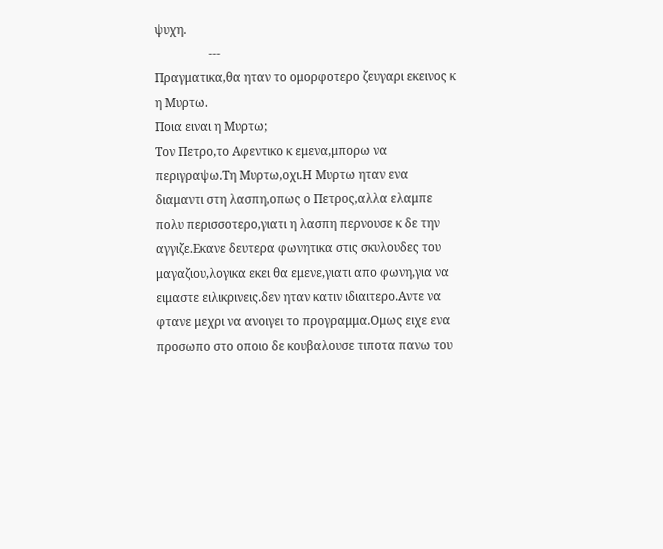ψυχη.
                  ---
Πραγματικα,θα ηταν το ομορφοτερο ζευγαρι εκεινος κ η Μυρτω.
Ποια ειναι η Μυρτω;
Τον Πετρο,το Αφεντικο κ εμενα,μπορω να περιγραψω.Τη Μυρτω,οχι.Η Μυρτω ηταν ενα διαμαντι στη λασπη,οπως ο Πετρος,αλλα ελαμπε πολυ περισσοτερο,γιατι η λασπη περνουσε κ δε την αγγιζε.Εκανε δευτερα φωνητικα στις σκυλουδες του μαγαζιου,λογικα εκει θα εμενε,γιατι απο φωνη,για να ειμαστε ειλικρινεις.δεν ηταν κατιν ιδιαιτερο.Αντε να φτανε μεχρι να ανοιγει το προγραμμα.Ομως ειχε ενα προσωπο στο οποιο δε κουβαλουσε τιποτα πανω του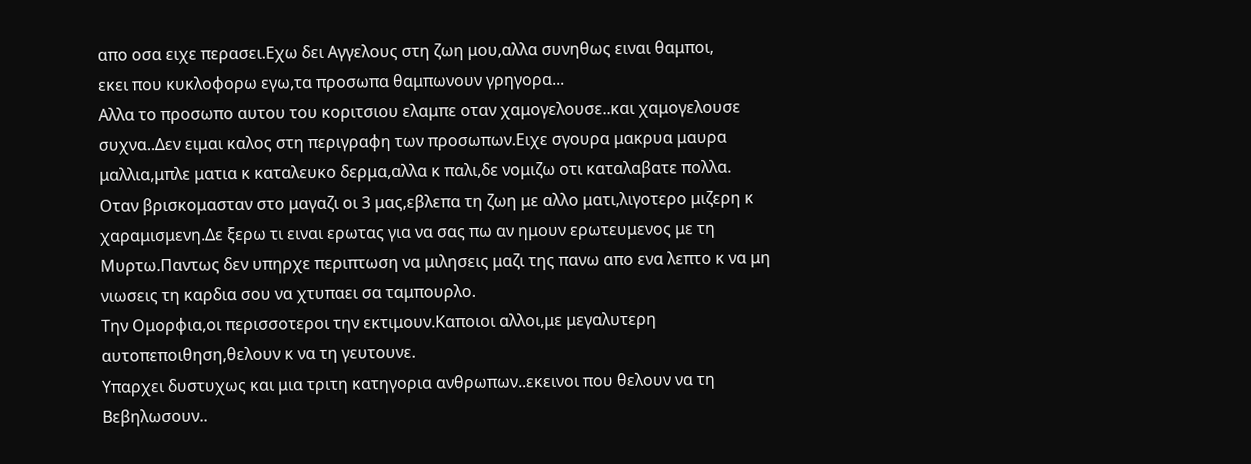απο οσα ειχε περασει.Εχω δει Αγγελους στη ζωη μου,αλλα συνηθως ειναι θαμποι,
εκει που κυκλοφορω εγω,τα προσωπα θαμπωνουν γρηγορα...
Αλλα το προσωπο αυτου του κοριτσιου ελαμπε οταν χαμογελουσε..και χαμογελουσε συχνα..Δεν ειμαι καλος στη περιγραφη των προσωπων.Ειχε σγουρα μακρυα μαυρα μαλλια,μπλε ματια κ καταλευκο δερμα,αλλα κ παλι,δε νομιζω οτι καταλαβατε πολλα.
Οταν βρισκομασταν στο μαγαζι οι 3 μας,εβλεπα τη ζωη με αλλο ματι,λιγοτερο μιζερη κ χαραμισμενη.Δε ξερω τι ειναι ερωτας για να σας πω αν ημουν ερωτευμενος με τη Μυρτω.Παντως δεν υπηρχε περιπτωση να μιλησεις μαζι της πανω απο ενα λεπτο κ να μη νιωσεις τη καρδια σου να χτυπαει σα ταμπουρλο.
Την Ομορφια,οι περισσοτεροι την εκτιμουν.Καποιοι αλλοι,με μεγαλυτερη αυτοπεποιθηση,θελουν κ να τη γευτουνε.
Υπαρχει δυστυχως και μια τριτη κατηγορια ανθρωπων..εκεινοι που θελουν να τη Βεβηλωσουν..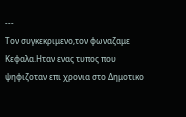---
Τον συγκεκριμενο,τον φωναζαμε Κεφαλα.Ηταν ενας τυπος που ψηφιζοταν επι χρονια στο Δημοτικο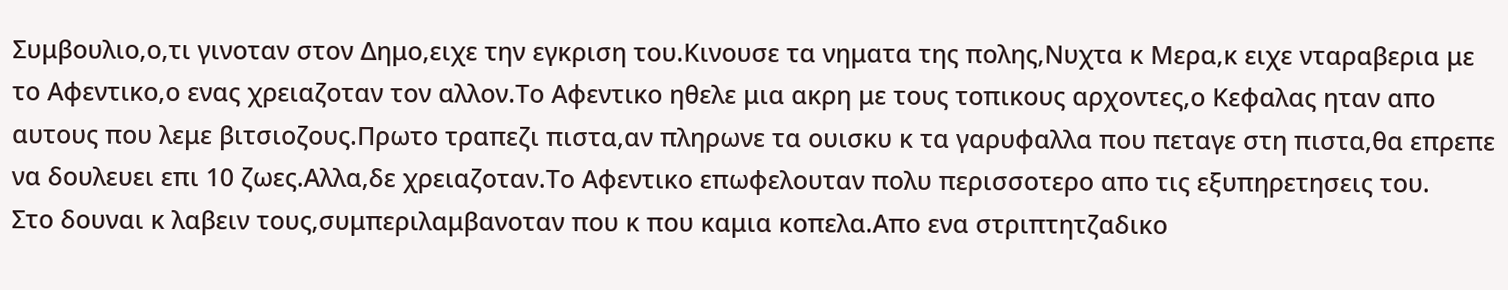Συμβουλιο,ο,τι γινοταν στον Δημο,ειχε την εγκριση του.Κινουσε τα νηματα της πολης,Νυχτα κ Μερα,κ ειχε νταραβερια με το Αφεντικο,ο ενας χρειαζοταν τον αλλον.Το Αφεντικο ηθελε μια ακρη με τους τοπικους αρχοντες,ο Κεφαλας ηταν απο αυτους που λεμε βιτσιοζους.Πρωτο τραπεζι πιστα,αν πληρωνε τα ουισκυ κ τα γαρυφαλλα που πεταγε στη πιστα,θα επρεπε να δουλευει επι 10 ζωες.Αλλα,δε χρειαζοταν.Το Αφεντικο επωφελουταν πολυ περισσοτερο απο τις εξυπηρετησεις του.
Στο δουναι κ λαβειν τους,συμπεριλαμβανοταν που κ που καμια κοπελα.Απο ενα στριπτητζαδικο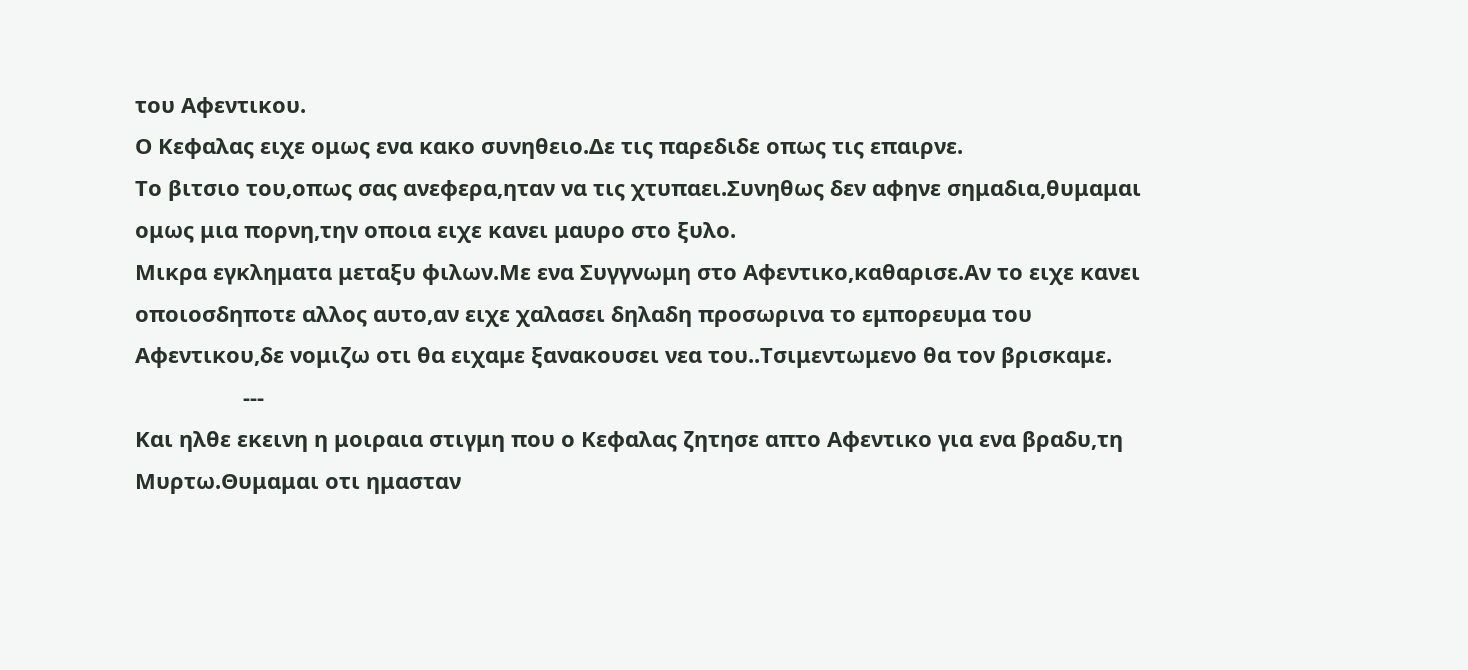του Αφεντικου.
Ο Κεφαλας ειχε ομως ενα κακο συνηθειο.Δε τις παρεδιδε οπως τις επαιρνε.
Το βιτσιο του,οπως σας ανεφερα,ηταν να τις χτυπαει.Συνηθως δεν αφηνε σημαδια,θυμαμαι ομως μια πορνη,την οποια ειχε κανει μαυρο στο ξυλο.
Μικρα εγκληματα μεταξυ φιλων.Με ενα Συγγνωμη στο Αφεντικο,καθαρισε.Αν το ειχε κανει οποιοσδηποτε αλλος αυτο,αν ειχε χαλασει δηλαδη προσωρινα το εμπορευμα του Αφεντικου,δε νομιζω οτι θα ειχαμε ξανακουσει νεα του..Τσιμεντωμενο θα τον βρισκαμε.
                  ---
Και ηλθε εκεινη η μοιραια στιγμη που ο Κεφαλας ζητησε απτο Αφεντικο για ενα βραδυ,τη Μυρτω.Θυμαμαι οτι ημασταν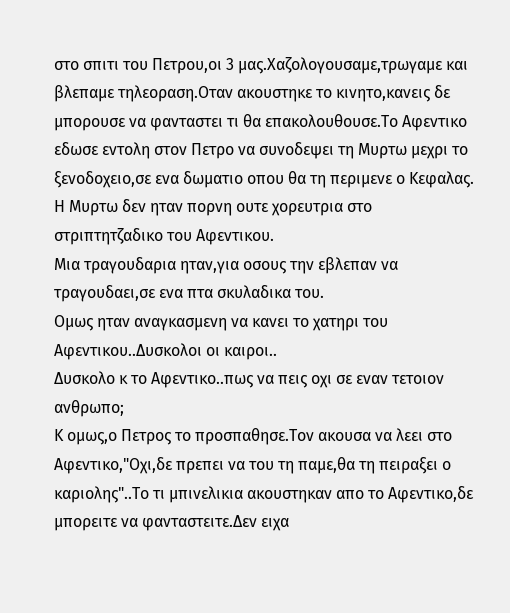στο σπιτι του Πετρου,οι 3 μας.Χαζολογουσαμε,τρωγαμε και βλεπαμε τηλεοραση.Οταν ακουστηκε το κινητο,κανεις δε μπορουσε να φανταστει τι θα επακολουθουσε.Το Αφεντικο εδωσε εντολη στον Πετρο να συνοδεψει τη Μυρτω μεχρι το ξενοδοχειο,σε ενα δωματιο οπου θα τη περιμενε ο Κεφαλας.
Η Μυρτω δεν ηταν πορνη ουτε χορευτρια στο στριπτητζαδικο του Αφεντικου.
Μια τραγουδαρια ηταν,για οσους την εβλεπαν να τραγουδαει,σε ενα πτα σκυλαδικα του.
Ομως ηταν αναγκασμενη να κανει το χατηρι του Αφεντικου..Δυσκολοι οι καιροι..
Δυσκολο κ το Αφεντικο..πως να πεις οχι σε εναν τετοιον ανθρωπο;
Κ ομως,ο Πετρος το προσπαθησε.Τον ακουσα να λεει στο Αφεντικο,"Οχι,δε πρεπει να του τη παμε,θα τη πειραξει ο καριολης"..Το τι μπινελικια ακουστηκαν απο το Αφεντικο,δε μπορειτε να φανταστειτε.Δεν ειχα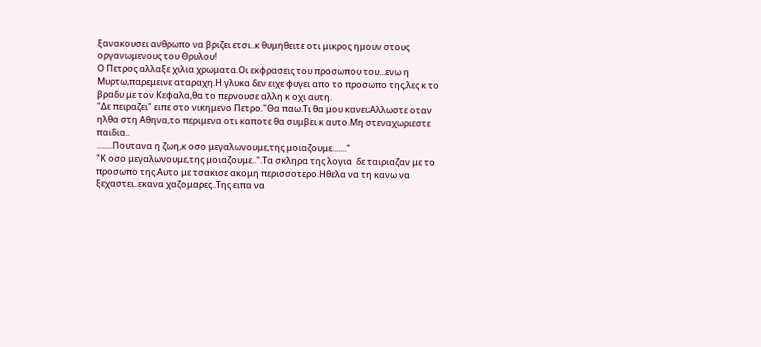ξανακουσει ανθρωπο να βριζει ετσι..κ θυμηθειτε οτι μικρος ημουν στους οργανωμενους του Θρυλου!
Ο Πετρος αλλαξε χιλια χρωματα.Οι εκφρασεις του προσωπου του...ενω η Μυρτω,παρεμεινε αταραχη.Η γλυκα δεν ειχε φυγει απο το προσωπο της,λες κ το βραδυ με τον Κεφαλα,θα το περνουσε αλλη κ οχι αυτη.
"Δε πειραζει" ειπε στο νικημενο Πετρο."Θα παω.Τι θα μου κανει;Αλλωστε οταν ηλθα στη Αθηνα,το περιμενα οτι καποτε θα συμβει κ αυτο.Μη στεναχωριεστε παιδια..
........Πουτανα η ζωη,κ οσο μεγαλωνουμε,της μοιαζουμε......."
"Κ οσο μεγαλωνουμε,της μοιαζουμε..".Τα σκληρα της λογια  δε ταιριαζαν με το προσωπο της.Αυτο με τσακισε ακομη περισσοτερο.Ηθελα να τη κανω να ξεχαστει..εκανα χαζομαρες..Της ειπα να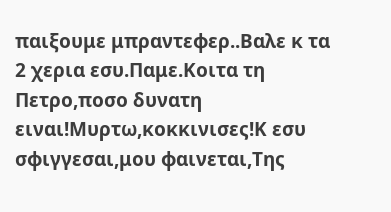παιξουμε μπραντεφερ..Βαλε κ τα 2 χερια εσυ.Παμε.Κοιτα τη Πετρο,ποσο δυνατη ειναι!Μυρτω,κοκκινισες!Κ εσυ σφιγγεσαι,μου φαινεται,Της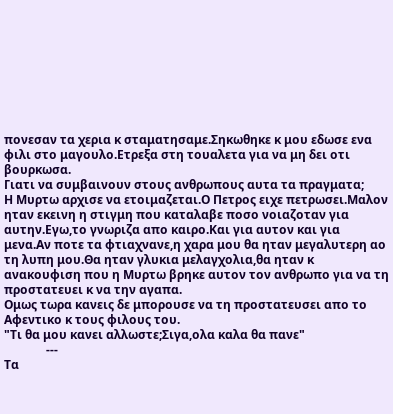πονεσαν τα χερια κ σταματησαμε.Σηκωθηκε κ μου εδωσε ενα φιλι στο μαγουλο.Ετρεξα στη τουαλετα για να μη δει οτι βουρκωσα.
Γιατι να συμβαινουν στους ανθρωπους αυτα τα πραγματα;
Η Μυρτω αρχισε να ετοιμαζεται.Ο Πετρος ειχε πετρωσει.Μαλον ηταν εκεινη η στιγμη που καταλαβε ποσο νοιαζοταν για αυτην.Εγω,το γνωριζα απο καιρο.Και για αυτον και για μενα.Αν ποτε τα φτιαχνανε,η χαρα μου θα ηταν μεγαλυτερη αο τη λυπη μου.Θα ηταν γλυκια μελαγχολια,θα ηταν κ ανακουφιση που η Μυρτω βρηκε αυτον τον ανθρωπο για να τη προστατευει κ να την αγαπα.
Ομως τωρα κανεις δε μπορουσε να τη προστατευσει απο το Αφεντικο κ τους φιλους του.
"Τι θα μου κανει αλλωστε;Σιγα,ολα καλα θα πανε"
              ---
Τα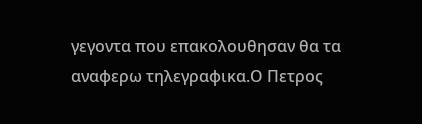γεγοντα που επακολουθησαν θα τα αναφερω τηλεγραφικα.Ο Πετρος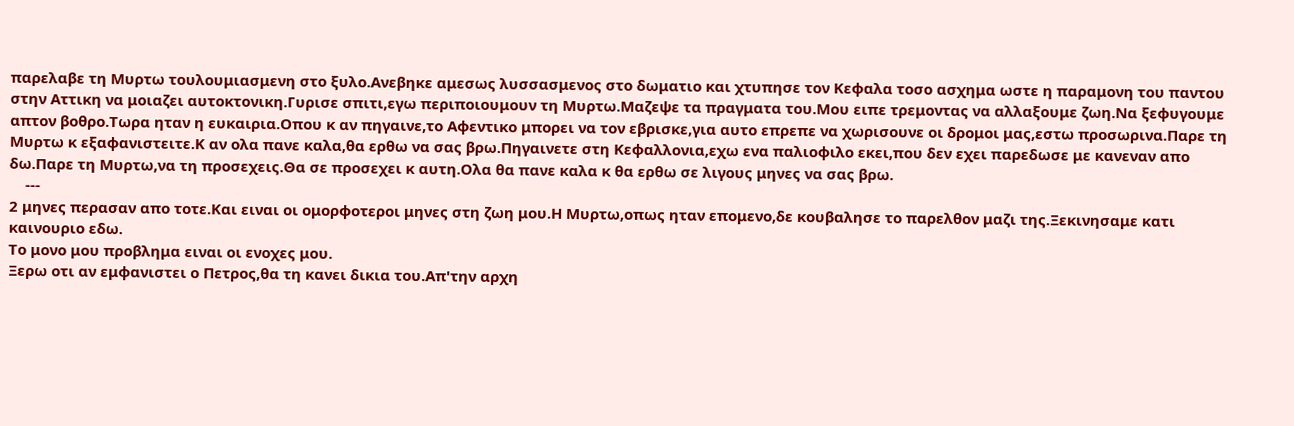παρελαβε τη Μυρτω τουλουμιασμενη στο ξυλο.Ανεβηκε αμεσως λυσσασμενος στο δωματιο και χτυπησε τον Κεφαλα τοσο ασχημα ωστε η παραμονη του παντου στην Αττικη να μοιαζει αυτοκτονικη.Γυρισε σπιτι,εγω περιποιουμουν τη Μυρτω.Μαζεψε τα πραγματα του.Μου ειπε τρεμοντας να αλλαξουμε ζωη.Να ξεφυγουμε απτον βοθρο.Τωρα ηταν η ευκαιρια.Οπου κ αν πηγαινε,το Αφεντικο μπορει να τον εβρισκε,για αυτο επρεπε να χωρισουνε οι δρομοι μας,εστω προσωρινα.Παρε τη Μυρτω κ εξαφανιστειτε.Κ αν ολα πανε καλα,θα ερθω να σας βρω.Πηγαινετε στη Κεφαλλονια,εχω ενα παλιοφιλο εκει,που δεν εχει παρεδωσε με κανεναν απο δω.Παρε τη Μυρτω,να τη προσεχεις.Θα σε προσεχει κ αυτη.Ολα θα πανε καλα κ θα ερθω σε λιγους μηνες να σας βρω.
    ---
2 μηνες περασαν απο τοτε.Και ειναι οι ομορφοτεροι μηνες στη ζωη μου.Η Μυρτω,οπως ηταν επομενο,δε κουβαλησε το παρελθον μαζι της.Ξεκινησαμε κατι καινουριο εδω.
Το μονο μου προβλημα ειναι οι ενοχες μου.
Ξερω οτι αν εμφανιστει ο Πετρος,θα τη κανει δικια του.Απ'την αρχη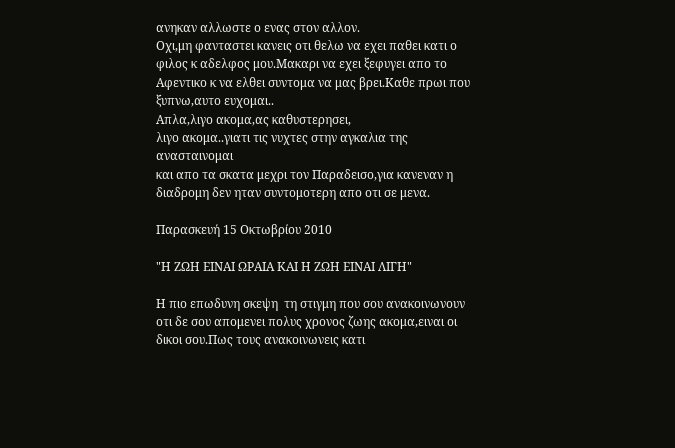ανηκαν αλλωστε ο ενας στον αλλον.
Οχι,μη φανταστει κανεις οτι θελω να εχει παθει κατι ο φιλος κ αδελφος μου.Μακαρι να εχει ξεφυγει απο το Αφεντικο κ να ελθει συντομα να μας βρει.Καθε πρωι που ξυπνω,αυτο ευχομαι..
Απλα,λιγο ακομα,ας καθυστερησει,
λιγο ακομα..γιατι τις νυχτες στην αγκαλια της ανασταινομαι
και απο τα σκατα μεχρι τον Παραδεισο,για κανεναν η διαδρομη δεν ηταν συντομοτερη απο οτι σε μενα.

Παρασκευή 15 Οκτωβρίου 2010

"Η ΖΩΗ ΕΙΝΑΙ ΩΡΑΙΑ ΚΑΙ Η ΖΩΗ ΕΙΝΑΙ ΛΙΓΗ"

Η πιο επωδυνη σκεψη  τη στιγμη που σου ανακοινωνουν οτι δε σου απομενει πολυς χρονος ζωης ακομα,ειναι οι δικοι σου.Πως τους ανακοινωνεις κατι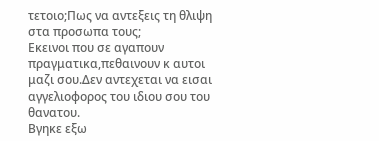τετοιο;Πως να αντεξεις τη θλιψη στα προσωπα τους;
Εκεινοι που σε αγαπουν πραγματικα,πεθαινουν κ αυτοι μαζι σου.Δεν αντεχεται να εισαι αγγελιοφορος του ιδιου σου του θανατου.
Βγηκε εξω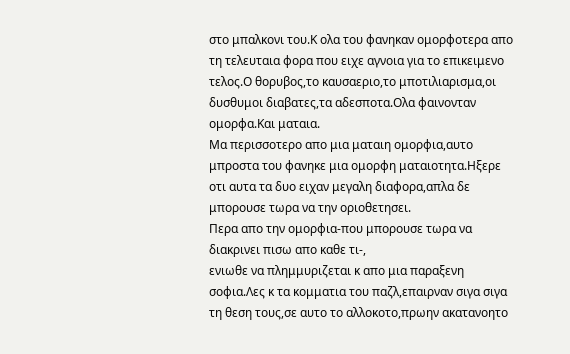στο μπαλκονι του.Κ ολα του φανηκαν ομορφοτερα απο τη τελευταια φορα που ειχε αγνοια για το επικειμενο τελος.Ο θορυβος,το καυσαεριο,το μποτιλιαρισμα,οι δυσθυμοι διαβατες,τα αδεσποτα.Ολα φαινονταν ομορφα.Και ματαια.
Μα περισσοτερο απο μια ματαιη ομορφια,αυτο μπροστα του φανηκε μια ομορφη ματαιοτητα.Ηξερε οτι αυτα τα δυο ειχαν μεγαλη διαφορα,απλα δε μπορουσε τωρα να την οριοθετησει.
Περα απο την ομορφια-που μπορουσε τωρα να διακρινει πισω απο καθε τι-,
ενιωθε να πλημμυριζεται κ απο μια παραξενη σοφια.Λες κ τα κομματια του παζλ,επαιρναν σιγα σιγα τη θεση τους,σε αυτο το αλλοκοτο,πρωην ακατανοητο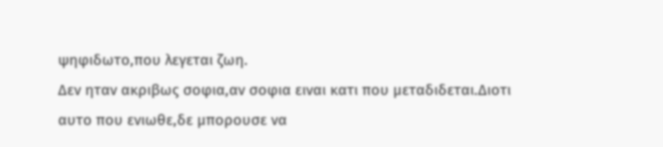ψηφιδωτο,που λεγεται ζωη.
Δεν ηταν ακριβως σοφια,αν σοφια ειναι κατι που μεταδιδεται.Διοτι αυτο που ενιωθε,δε μπορουσε να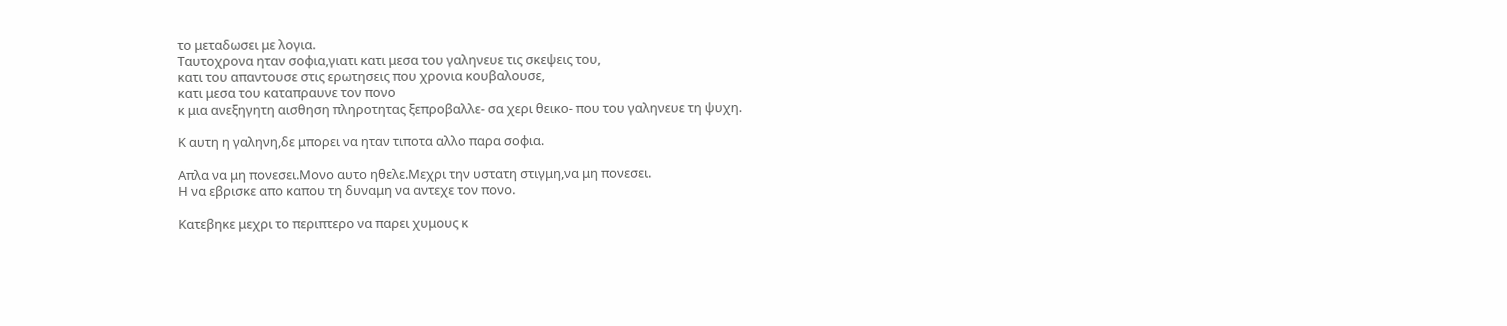το μεταδωσει με λογια.
Ταυτοχρονα ηταν σοφια,γιατι κατι μεσα του γαληνευε τις σκεψεις του,
κατι του απαντουσε στις ερωτησεις που χρονια κουβαλουσε,
κατι μεσα του καταπραυνε τον πονο
κ μια ανεξηγητη αισθηση πληροτητας ξεπροβαλλε- σα χερι θεικο- που του γαληνευε τη ψυχη.

Κ αυτη η γαληνη,δε μπορει να ηταν τιποτα αλλο παρα σοφια.

Απλα να μη πονεσει.Μονο αυτο ηθελε.Μεχρι την υστατη στιγμη,να μη πονεσει.
Η να εβρισκε απο καπου τη δυναμη να αντεχε τον πονο.

Κατεβηκε μεχρι το περιπτερο να παρει χυμους κ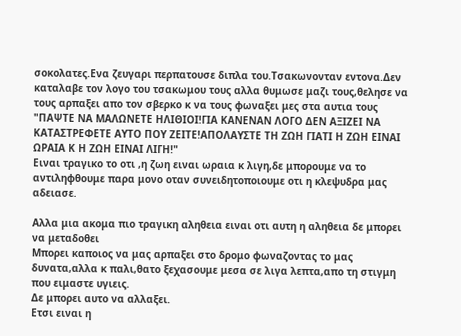σοκολατες.Ενα ζευγαρι περπατουσε διπλα του.Τσακωνονταν εντονα.Δεν καταλαβε τον λογο του τσακωμου τους αλλα θυμωσε μαζι τους,θελησε να τους αρπαξει απο τον σβερκο κ να τους φωναξει μες στα αυτια τους
"ΠΑΨΤΕ ΝΑ ΜΑΛΩΝΕΤΕ ΗΛΙΘΙΟΙ!ΓΙΑ ΚΑΝΕΝΑΝ ΛΟΓΟ ΔΕΝ ΑΞΙΖΕΙ ΝΑ ΚΑΤΑΣΤΡΕΦΕΤΕ ΑΥΤΟ ΠΟΥ ΖΕΙΤΕ!ΑΠΟΛΑΥΣΤΕ ΤΗ ΖΩΗ ΓΙΑΤΙ Η ΖΩΗ ΕΙΝΑΙ ΩΡΑΙΑ Κ Η ΖΩΗ ΕΙΝΑΙ ΛΙΓΗ!"
Ειναι τραγικο το οτι ,η ζωη ειναι ωραια κ λιγη,δε μπορουμε να το αντιληφθουμε παρα μονο οταν συνειδητοποιουμε οτι η κλεψυδρα μας αδειασε.

Αλλα μια ακομα πιο τραγικη αληθεια ειναι οτι αυτη η αληθεια δε μπορει να μεταδοθει
Μπορει καποιος να μας αρπαξει στο δρομο φωναζοντας το μας δυνατα,αλλα κ παλι,θατο ξεχασουμε μεσα σε λιγα λεπτα,απο τη στιγμη που ειμαστε υγιεις.
Δε μπορει αυτο να αλλαξει.
Ετσι ειναι η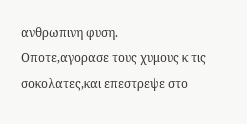ανθρωπινη φυση.
Οποτε,αγορασε τους χυμους κ τις σοκολατες,και επεστρεψε στο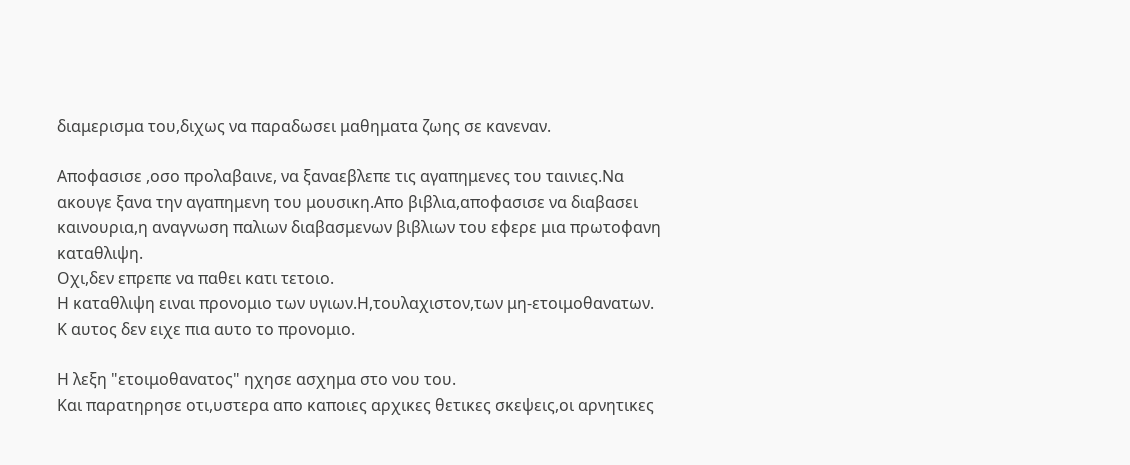διαμερισμα του,διχως να παραδωσει μαθηματα ζωης σε κανεναν.

Αποφασισε ,οσο προλαβαινε, να ξαναεβλεπε τις αγαπημενες του ταινιες.Να ακουγε ξανα την αγαπημενη του μουσικη.Απο βιβλια,αποφασισε να διαβασει καινουρια,η αναγνωση παλιων διαβασμενων βιβλιων του εφερε μια πρωτοφανη καταθλιψη.
Οχι,δεν επρεπε να παθει κατι τετοιο.
Η καταθλιψη ειναι προνομιο των υγιων.Η,τουλαχιστον,των μη-ετοιμοθανατων.
Κ αυτος δεν ειχε πια αυτο το προνομιο.

Η λεξη "ετοιμοθανατος" ηχησε ασχημα στο νου του.
Και παρατηρησε οτι,υστερα απο καποιες αρχικες θετικες σκεψεις,οι αρνητικες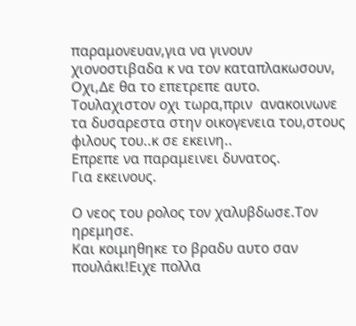παραμονευαν,για να γινουν χιονοστιβαδα κ να τον καταπλακωσουν,
Οχι,Δε θα το επετρεπε αυτο.
Τουλαχιστον οχι τωρα,πριν  ανακοινωνε τα δυσαρεστα στην οικογενεια του,στους φιλους του..κ σε εκεινη..
Επρεπε να παραμεινει δυνατος.
Για εκεινους.

Ο νεος του ρολος τον χαλυβδωσε.Τον ηρεμησε.
Και κοιμηθηκε το βραδυ αυτο σαν πουλάκι!Ειχε πολλα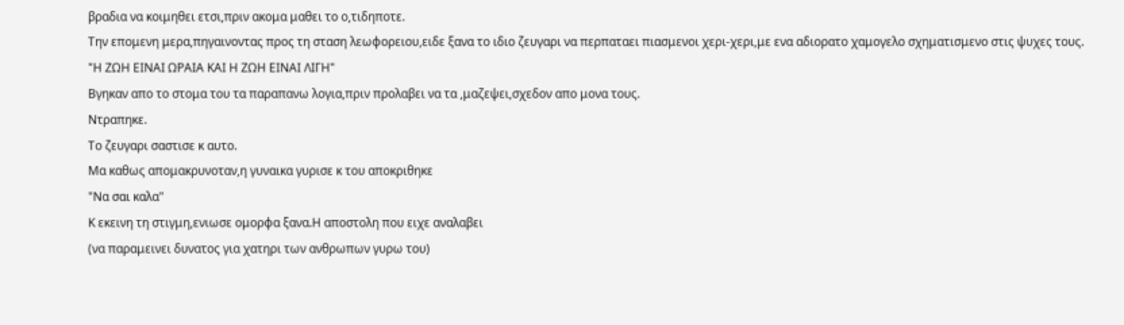βραδια να κοιμηθει ετσι,πριν ακομα μαθει το ο,τιδηποτε.
Την επομενη μερα,πηγαινοντας προς τη σταση λεωφορειου,ειδε ξανα το ιδιο ζευγαρι να περπαταει πιασμενοι χερι-χερι,με ενα αδιορατο χαμογελο σχηματισμενο στις ψυχες τους.
"Η ΖΩΗ ΕΙΝΑΙ ΩΡΑΙΑ ΚΑΙ Η ΖΩΗ ΕΙΝΑΙ ΛΙΓΗ"
Βγηκαν απο το στομα του τα παραπανω λογια,πριν προλαβει να τα ,μαζεψει,σχεδον απο μονα τους.
Ντραπηκε.
Το ζευγαρι σαστισε κ αυτο.
Μα καθως απομακρυνοταν,η γυναικα γυρισε κ του αποκριθηκε
"Να σαι καλα"
Κ εκεινη τη στιγμη,ενιωσε ομορφα ξανα.Η αποστολη που ειχε αναλαβει
(να παραμεινει δυνατος για χατηρι των ανθρωπων γυρω του)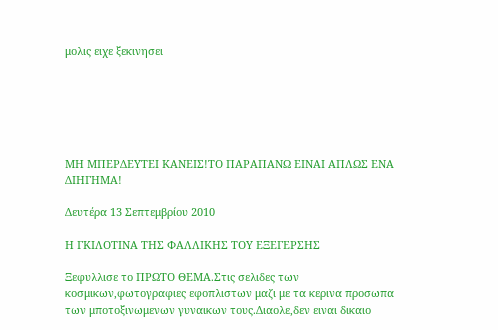μολις ειχε ξεκινησει






ΜΗ ΜΠΕΡΔΕΥΤΕΙ ΚΑΝΕΙΣ!ΤΟ ΠΑΡΑΠΑΝΩ ΕΙΝΑΙ ΑΠΛΩΣ ΕΝΑ ΔΙΗΓΗΜΑ!

Δευτέρα 13 Σεπτεμβρίου 2010

Η ΓΚΙΛΟΤΙΝΑ ΤΗΣ ΦΑΛΛΙΚΗΣ ΤΟΥ ΕΞΕΓΕΡΣΗΣ

Ξεφυλλισε το ΠΡΩΤΟ ΘΕΜΑ.Στις σελιδες των κοσμικων,φωτογραφιες εφοπλιστων μαζι με τα κερινα προσωπα των μποτοξινωμενων γυναικων τους.Διαολε,δεν ειναι δικαιο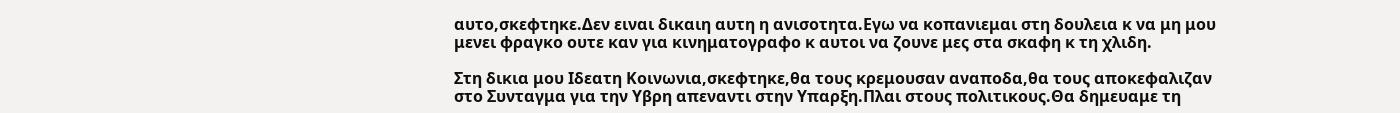αυτο,σκεφτηκε.Δεν ειναι δικαιη αυτη η ανισοτητα.Εγω να κοπανιεμαι στη δουλεια κ να μη μου μενει φραγκο ουτε καν για κινηματογραφο κ αυτοι να ζουνε μες στα σκαφη κ τη χλιδη.

Στη δικια μου Ιδεατη Κοινωνια,σκεφτηκε,θα τους κρεμουσαν αναποδα,θα τους αποκεφαλιζαν στο Συνταγμα για την Υβρη απεναντι στην Υπαρξη.Πλαι στους πολιτικους.Θα δημευαμε τη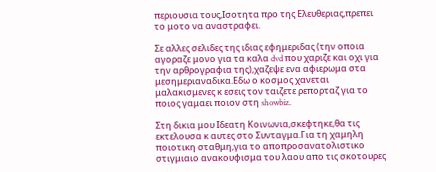περιουσια τους,Ισοτητα προ της Ελευθεριας,πρεπει το μοτο να αναστραφει.

Σε αλλες σελιδες της ιδιας εφημεριδας (την οποια αγοραζε μονο για τα καλα dvd που χαριζε και οχι για την αρθρογραφια της),χαζεψε ενα αφιερωμα στα μεσημεριαναδικα.Εδω ο κοσμος χανεται μαλακισμενες κ εσεις τον ταιζετε ρεπορταζ για το ποιος γαμαει ποιον στη showbiz.

Στη δικια μου Ιδεατη Κοινωνια,σκεφτηκε,θα τις εκτελουσα κ αυτες στο Συνταγμα.Για τη χαμηλη ποιοτικη σταθμη,για το αποπροσανατολιστικο στιγμιαιο ανακουφισμα του λαου απο τις σκοτουρες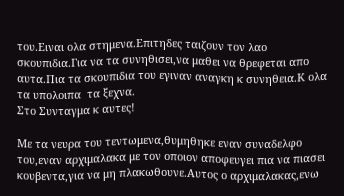του.Ειναι ολα στημενα.Επιτηδες ταιζουν τον λαο σκουπιδια.Για να τα συνηθισει,να μαθει να θρεφεται απο αυτα.Πια τα σκουπιδια του εγιναν αναγκη κ συνηθεια.Κ ολα τα υπολοιπα  τα ξεχνα.
Στο Συνταγμα κ αυτες!

Με τα νευρα του τεντωμενα,θυμηθηκε εναν συναδελφο του,εναν αρχιμαλακα με τον οποιον αποφευγει πια να πιασει κουβεντα,για να μη πλακωθουνε.Αυτος ο αρχιμαλακας,ενω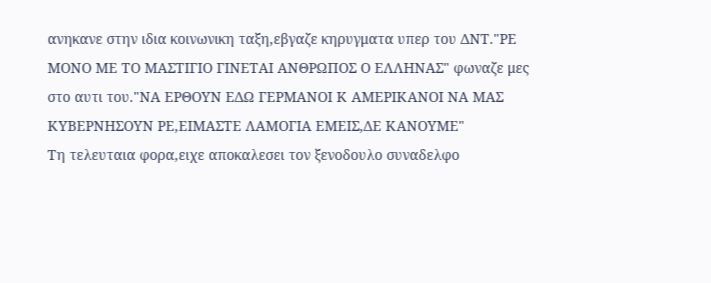ανηκανε στην ιδια κοινωνικη ταξη,εβγαζε κηρυγματα υπερ του ΔΝΤ."ΡΕ ΜΟΝΟ ΜΕ ΤΟ ΜΑΣΤΙΓΙΟ ΓΙΝΕΤΑΙ ΑΝΘΡΩΠΟΣ Ο ΕΛΛΗΝΑΣ" φωναζε μες στο αυτι του."ΝΑ ΕΡΘΟΥΝ ΕΔΩ ΓΕΡΜΑΝΟΙ Κ ΑΜΕΡΙΚΑΝΟΙ ΝΑ ΜΑΣ ΚΥΒΕΡΝΗΣΟΥΝ ΡΕ,ΕΙΜΑΣΤΕ ΛΑΜΟΓΙΑ ΕΜΕΙΣ,ΔΕ ΚΑΝΟΥΜΕ"
Τη τελευταια φορα,ειχε αποκαλεσει τον ξενοδουλο συναδελφο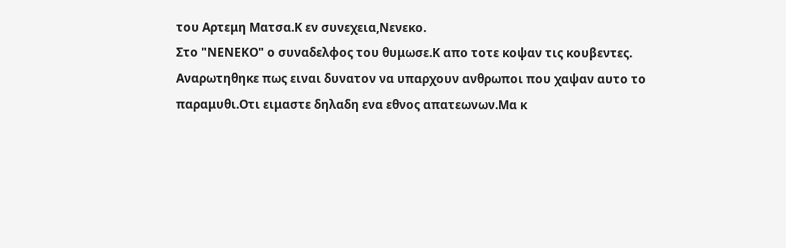του Αρτεμη Ματσα.Κ εν συνεχεια,Νενεκο.
Στο "ΝΕΝΕΚΟ" ο συναδελφος του θυμωσε.Κ απο τοτε κοψαν τις κουβεντες.
Αναρωτηθηκε πως ειναι δυνατον να υπαρχουν ανθρωποι που χαψαν αυτο το παραμυθι.Οτι ειμαστε δηλαδη ενα εθνος απατεωνων.Μα κ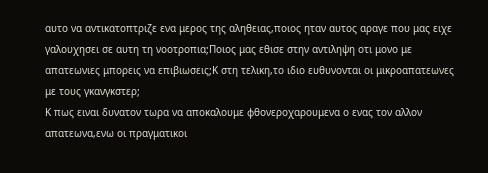αυτο να αντικατοπτριζε ενα μερος της αληθειας,ποιος ηταν αυτος αραγε που μας ειχε γαλουχησει σε αυτη τη νοοτροπια;Ποιος μας εθισε στην αντιληψη οτι μονο με απατεωνιες μπορεις να επιβιωσεις;Κ στη τελικη,το ιδιο ευθυνονται οι μικροαπατεωνες με τους γκανγκστερ;
Κ πως ειναι δυνατον τωρα να αποκαλουμε φθονεροχαρουμενα ο ενας τον αλλον απατεωνα,ενω οι πραγματικοι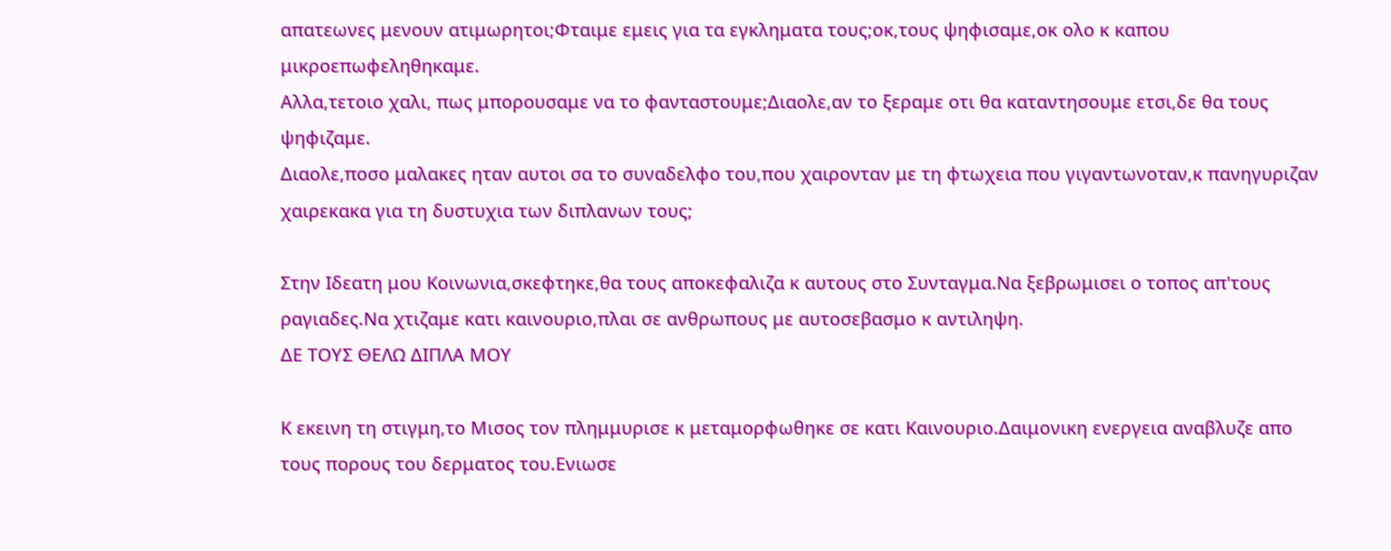απατεωνες μενουν ατιμωρητοι;Φταιμε εμεις για τα εγκληματα τους;οκ,τους ψηφισαμε,οκ ολο κ καπου μικροεπωφεληθηκαμε.
Αλλα,τετοιο χαλι, πως μπορουσαμε να το φανταστουμε;Διαολε,αν το ξεραμε οτι θα καταντησουμε ετσι,δε θα τους ψηφιζαμε.
Διαολε,ποσο μαλακες ηταν αυτοι σα το συναδελφο του,που χαιρονταν με τη φτωχεια που γιγαντωνοταν,κ πανηγυριζαν χαιρεκακα για τη δυστυχια των διπλανων τους;

Στην Ιδεατη μου Κοινωνια,σκεφτηκε,θα τους αποκεφαλιζα κ αυτους στο Συνταγμα.Να ξεβρωμισει ο τοπος απ'τους ραγιαδες.Να χτιζαμε κατι καινουριο,πλαι σε ανθρωπους με αυτοσεβασμο κ αντιληψη.
ΔΕ ΤΟΥΣ ΘΕΛΩ ΔΙΠΛΑ ΜΟΥ

Κ εκεινη τη στιγμη,το Μισος τον πλημμυρισε κ μεταμορφωθηκε σε κατι Καινουριο.Δαιμονικη ενεργεια αναβλυζε απο τους πορους του δερματος του.Ενιωσε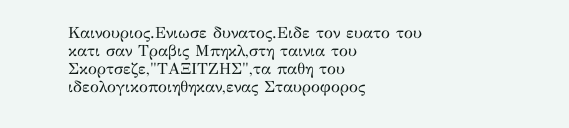Καινουριος.Ενιωσε δυνατος.Ειδε τον ευατο του κατι σαν Τραβις Μπηκλ,στη ταινια του Σκορτσεζε,"ΤΑΞΙΤΖΗΣ",τα παθη του ιδεολογικοποιηθηκαν,ενας Σταυροφορος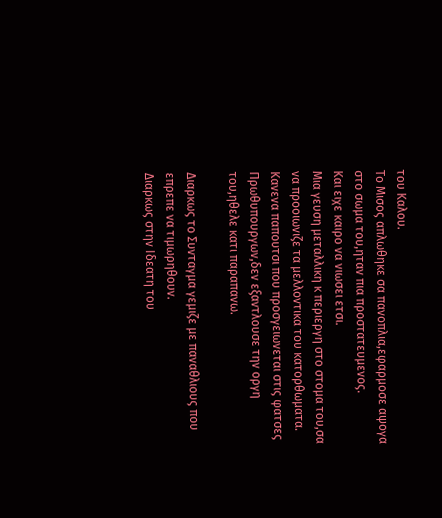του Καλου.
Το Μισος απλωθηκε σα πανοπλια,εφαρμοσε αψογα στο σωμα του,ηταν πια προστατευμενος.
Και ειχε καιρο να νιωσει ετσι.
Μια γευση μεταλλικη κ περιεργη στο στομα του,σα να προοιωνιζε τα μελλοντικα του κατορθωματα.
Κανενα παπουτσι που προσγειωνεται στις φατσες Πρωθυπουργων,δεν εξαντλουσε την οργη του,ηθελε κατι παραπανω.

Διαρκως το Συνταγμα γεμιζε με παναθλιους που επρεπε να τιμωρηθουν.
Διαρκως στην Ιδεατη του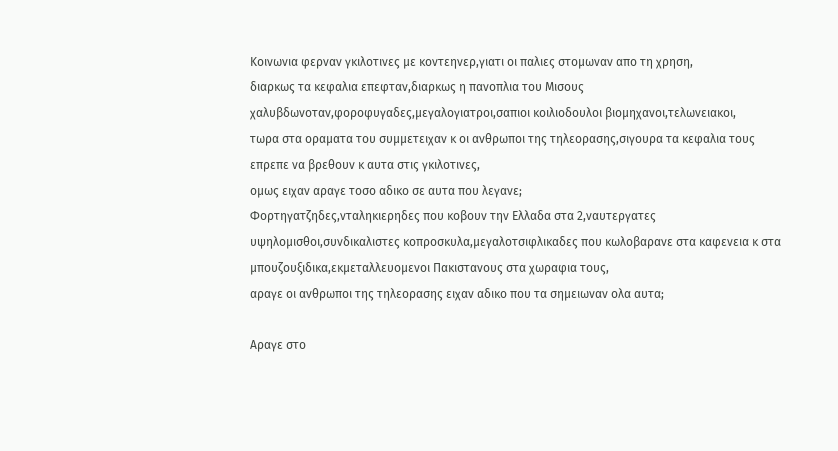Κοινωνια φερναν γκιλοτινες με κοντεηνερ,γιατι οι παλιες στομωναν απο τη χρηση,
διαρκως τα κεφαλια επεφταν,διαρκως η πανοπλια του Μισους χαλυβδωνοταν,φοροφυγαδες,μεγαλογιατροι,σαπιοι κοιλιοδουλοι βιομηχανοι,τελωνειακοι,
τωρα στα οραματα του συμμετειχαν κ οι ανθρωποι της τηλεορασης,σιγουρα τα κεφαλια τους επρεπε να βρεθουν κ αυτα στις γκιλοτινες,
ομως ειχαν αραγε τοσο αδικο σε αυτα που λεγανε;
Φορτηγατζηδες,νταληκιερηδες που κοβουν την Ελλαδα στα 2,ναυτεργατες υψηλομισθοι,συνδικαλιστες κοπροσκυλα,μεγαλοτσιφλικαδες που κωλοβαρανε στα καφενεια κ στα μπουζουξιδικα,εκμεταλλευομενοι Πακιστανους στα χωραφια τους,
αραγε οι ανθρωποι της τηλεορασης ειχαν αδικο που τα σημειωναν ολα αυτα;

Αραγε στο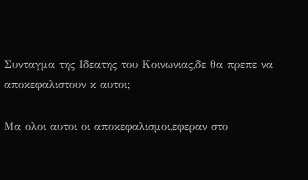Συνταγμα της Ιδεατης του Κοινωνιας,δε θα πρεπε να αποκεφαλιστουν κ αυτοι;

Μα ολοι αυτοι οι αποκεφαλισμοι,εφεραν στο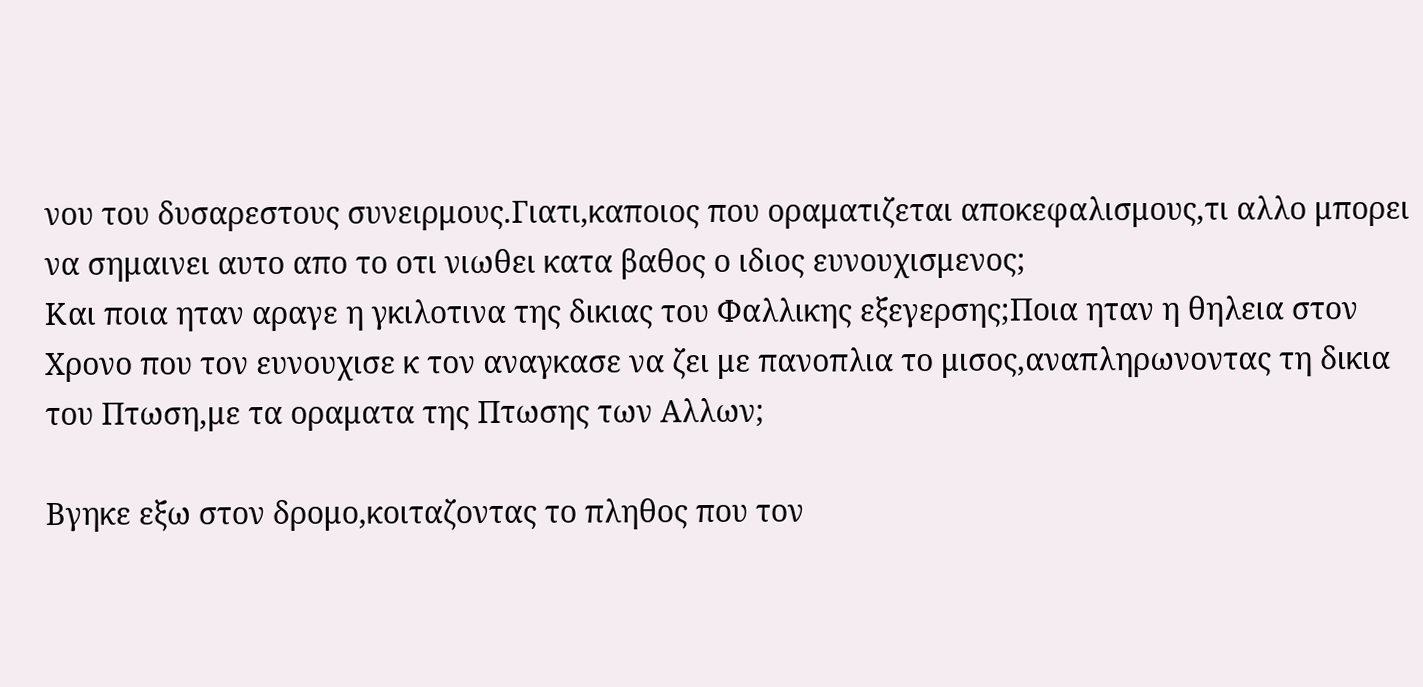νου του δυσαρεστους συνειρμους.Γιατι,καποιος που οραματιζεται αποκεφαλισμους,τι αλλο μπορει να σημαινει αυτο απο το οτι νιωθει κατα βαθος ο ιδιος ευνουχισμενος;
Και ποια ηταν αραγε η γκιλοτινα της δικιας του Φαλλικης εξεγερσης;Ποια ηταν η θηλεια στον Χρονο που τον ευνουχισε κ τον αναγκασε να ζει με πανοπλια το μισος,αναπληρωνοντας τη δικια του Πτωση,με τα οραματα της Πτωσης των Αλλων;

Βγηκε εξω στον δρομο,κοιταζοντας το πληθος που τον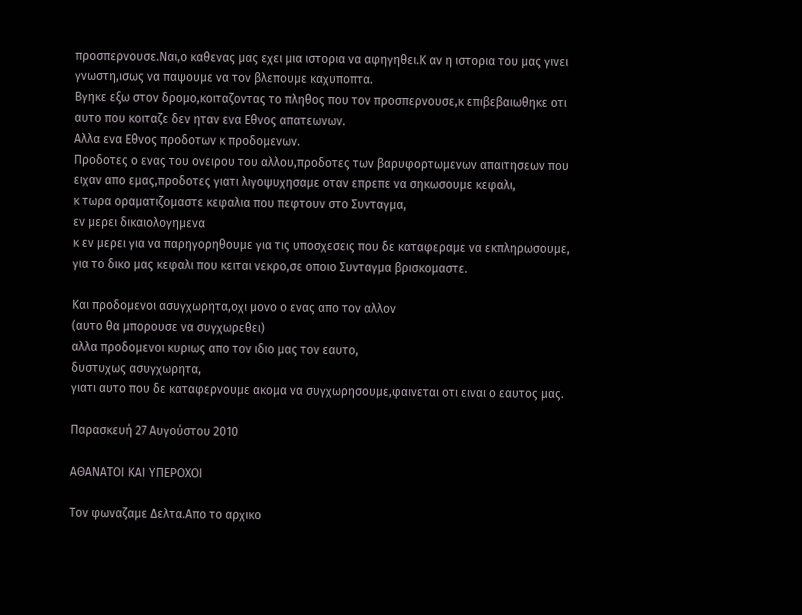προσπερνουσε.Ναι,ο καθενας μας εχει μια ιστορια να αφηγηθει.Κ αν η ιστορια του μας γινει γνωστη,ισως να παψουμε να τον βλεπουμε καχυποπτα.
Βγηκε εξω στον δρομο,κοιταζοντας το πληθος που τον προσπερνουσε,κ επιβεβαιωθηκε οτι αυτο που κοιταζε δεν ηταν ενα Εθνος απατεωνων.
Αλλα ενα Εθνος προδοτων κ προδομενων.
Προδοτες ο ενας του ονειρου του αλλου,προδοτες των βαρυφορτωμενων απαιτησεων που ειχαν απο εμας,προδοτες γιατι λιγοψυχησαμε οταν επρεπε να σηκωσουμε κεφαλι,
κ τωρα οραματιζομαστε κεφαλια που πεφτουν στο Συνταγμα,
εν μερει δικαιολογημενα
κ εν μερει για να παρηγορηθουμε για τις υποσχεσεις που δε καταφεραμε να εκπληρωσουμε,
για το δικο μας κεφαλι που κειται νεκρο,σε οποιο Συνταγμα βρισκομαστε.

Και προδομενοι ασυγχωρητα,οχι μονο ο ενας απο τον αλλον
(αυτο θα μπορουσε να συγχωρεθει)
αλλα προδομενοι κυριως απο τον ιδιο μας τον εαυτο,
δυστυχως ασυγχωρητα,
γιατι αυτο που δε καταφερνουμε ακομα να συγχωρησουμε,φαινεται οτι ειναι ο εαυτος μας.

Παρασκευή 27 Αυγούστου 2010

ΑΘΑΝΑΤΟΙ ΚΑΙ ΥΠΕΡΟΧΟΙ

Τον φωναζαμε Δελτα.Απο το αρχικο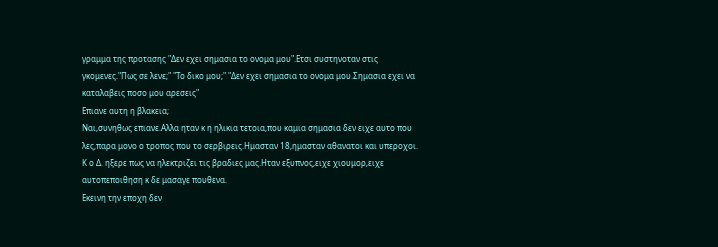γραμμα της προτασης "Δεν εχει σημασια το ονομα μου".Ετσι συστηνοταν στις γκομενες."Πως σε λενε;" "Το δικο μου;" "Δεν εχει σημασια το ονομα μου.Σημασια εχει να καταλαβεις ποσο μου αρεσεις"
Επιανε αυτη η βλακεια;
Ναι,συνηθως επιανε.Αλλα ηταν κ η ηλικια τετοια,που καμια σημασια δεν ειχε αυτο που λες,παρα μονο ο τροπος που το σερβιρεις.Ημασταν 18,ημασταν αθανατοι και υπεροχοι.
Κ ο Δ. ηξερε πως να ηλεκτριζει τις βραδιες μας.Ηταν εξυπνος,ειχε χιουμορ,ειχε αυτοπεποιθηση κ δε μασαγε πουθενα.
Εκεινη την εποχη δεν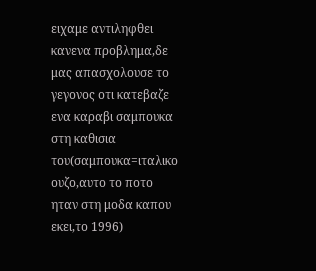ειχαμε αντιληφθει κανενα προβλημα,δε μας απασχολουσε το γεγονος οτι κατεβαζε ενα καραβι σαμπουκα στη καθισια του(σαμπουκα=ιταλικο ουζο,αυτο το ποτο ηταν στη μοδα καπου εκει,το 1996)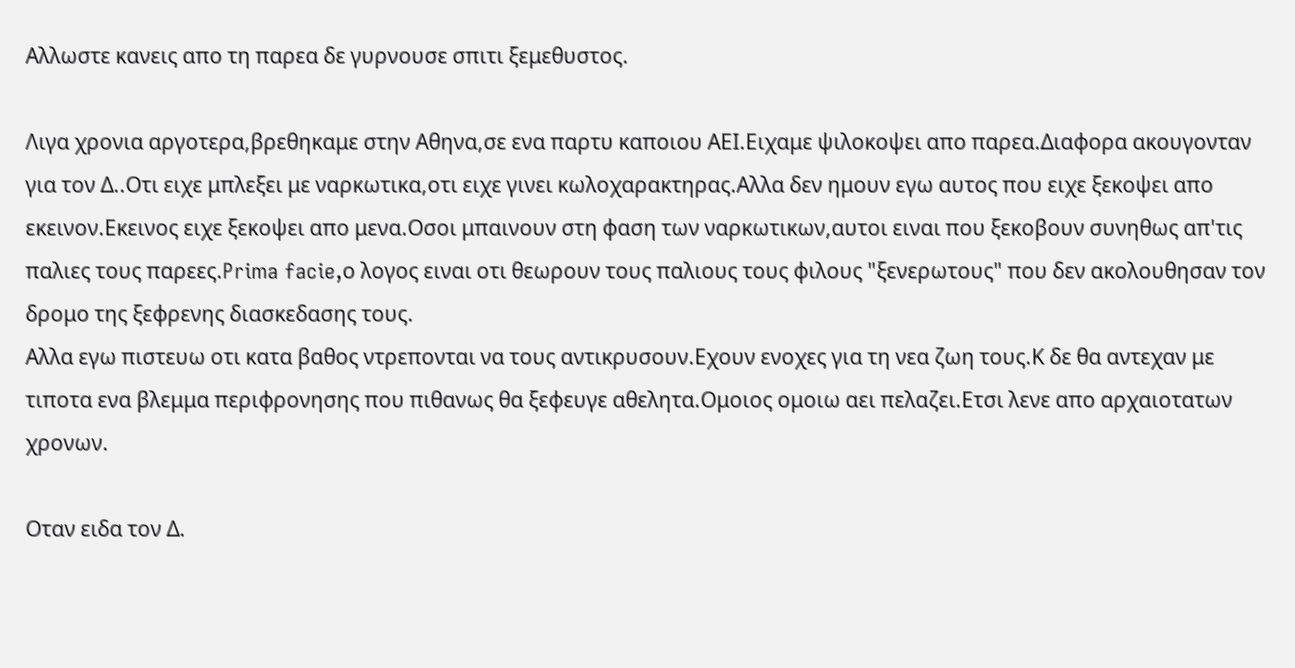Αλλωστε κανεις απο τη παρεα δε γυρνουσε σπιτι ξεμεθυστος.

Λιγα χρονια αργοτερα,βρεθηκαμε στην Αθηνα,σε ενα παρτυ καποιου ΑΕΙ.Ειχαμε ψιλοκοψει απο παρεα.Διαφορα ακουγονταν για τον Δ..Οτι ειχε μπλεξει με ναρκωτικα,οτι ειχε γινει κωλοχαρακτηρας.Αλλα δεν ημουν εγω αυτος που ειχε ξεκοψει απο εκεινον.Εκεινος ειχε ξεκοψει απο μενα.Οσοι μπαινουν στη φαση των ναρκωτικων,αυτοι ειναι που ξεκοβουν συνηθως απ'τις παλιες τους παρεες.Prima facie,ο λογος ειναι οτι θεωρουν τους παλιους τους φιλους "ξενερωτους" που δεν ακολουθησαν τον δρομο της ξεφρενης διασκεδασης τους.
Αλλα εγω πιστευω οτι κατα βαθος ντρεπονται να τους αντικρυσουν.Εχουν ενοχες για τη νεα ζωη τους.Κ δε θα αντεχαν με τιποτα ενα βλεμμα περιφρονησης που πιθανως θα ξεφευγε αθελητα.Ομοιος ομοιω αει πελαζει.Ετσι λενε απο αρχαιοτατων χρονων.

Οταν ειδα τον Δ.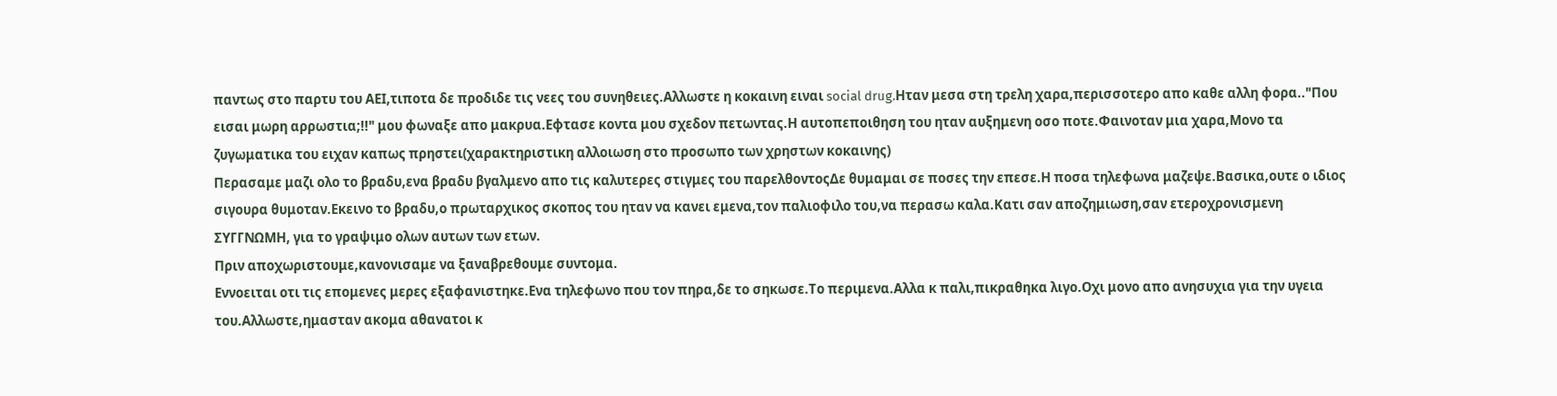παντως στο παρτυ του ΑΕΙ,τιποτα δε προδιδε τις νεες του συνηθειες.Αλλωστε η κοκαινη ειναι social drug.Hταν μεσα στη τρελη χαρα,περισσοτερο απο καθε αλλη φορα.."Που εισαι μωρη αρρωστια;!!" μου φωναξε απο μακρυα.Εφτασε κοντα μου σχεδον πετωντας.Η αυτοπεποιθηση του ηταν αυξημενη οσο ποτε.Φαινοταν μια χαρα,Μονο τα ζυγωματικα του ειχαν καπως πρηστει(χαρακτηριστικη αλλοιωση στο προσωπο των χρηστων κοκαινης)
Περασαμε μαζι ολο το βραδυ,ενα βραδυ βγαλμενο απο τις καλυτερες στιγμες του παρελθοντοςΔε θυμαμαι σε ποσες την επεσε.Η ποσα τηλεφωνα μαζεψε.Βασικα,ουτε ο ιδιος σιγουρα θυμοταν.Εκεινο το βραδυ,ο πρωταρχικος σκοπος του ηταν να κανει εμενα,τον παλιοφιλο του,να περασω καλα.Κατι σαν αποζημιωση,σαν ετεροχρονισμενη ΣΥΓΓΝΩΜΗ, για το γραψιμο ολων αυτων των ετων.
Πριν αποχωριστουμε,κανονισαμε να ξαναβρεθουμε συντομα.
Εννοειται οτι τις επομενες μερες εξαφανιστηκε.Ενα τηλεφωνο που τον πηρα,δε το σηκωσε.Το περιμενα.Αλλα κ παλι,πικραθηκα λιγο.Οχι μονο απο ανησυχια για την υγεια του.Αλλωστε,ημασταν ακομα αθανατοι κ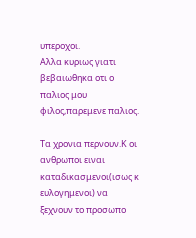υπεροχοι.
Αλλα κυριως γιατι βεβαιωθηκα οτι ο παλιος μου φιλος,παρεμενε παλιος.

Τα χρονια περνουν.Κ οι ανθρωποι ειναι καταδικασμενοι(ισως κ ευλογημενοι) να ξεχνουν το προσωπο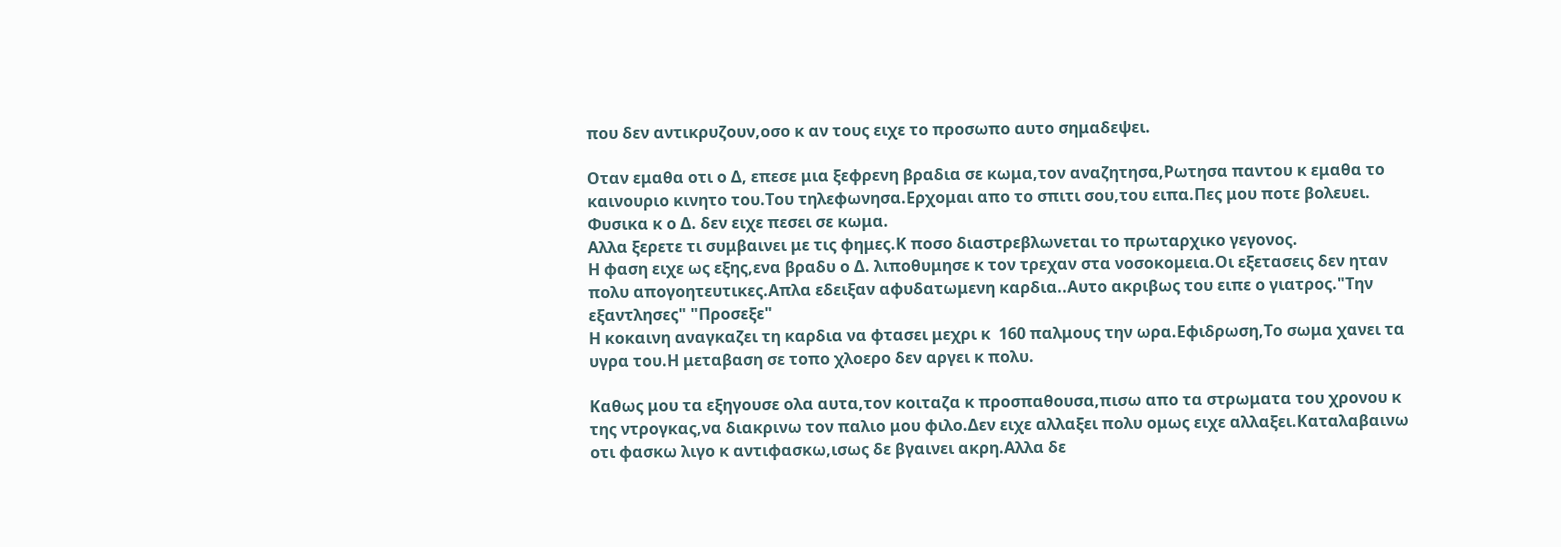που δεν αντικρυζουν,οσο κ αν τους ειχε το προσωπο αυτο σημαδεψει.

Οταν εμαθα οτι ο Δ, επεσε μια ξεφρενη βραδια σε κωμα,τον αναζητησα,Ρωτησα παντου κ εμαθα το καινουριο κινητο του.Του τηλεφωνησα.Ερχομαι απο το σπιτι σου,του ειπα.Πες μου ποτε βολευει.
Φυσικα κ ο Δ. δεν ειχε πεσει σε κωμα.
Αλλα ξερετε τι συμβαινει με τις φημες.Κ ποσο διαστρεβλωνεται το πρωταρχικο γεγονος.
Η φαση ειχε ως εξης,ενα βραδυ ο Δ. λιποθυμησε κ τον τρεχαν στα νοσοκομεια.Οι εξετασεις δεν ηταν πολυ απογοητευτικες.Απλα εδειξαν αφυδατωμενη καρδια..Αυτο ακριβως του ειπε ο γιατρος."Την εξαντλησες" "Προσεξε"
Η κοκαινη αναγκαζει τη καρδια να φτασει μεχρι κ  160 παλμους την ωρα.Εφιδρωση,Το σωμα χανει τα υγρα του.Η μεταβαση σε τοπο χλοερο δεν αργει κ πολυ.

Καθως μου τα εξηγουσε ολα αυτα,τον κοιταζα κ προσπαθουσα,πισω απο τα στρωματα του χρονου κ της ντρογκας,να διακρινω τον παλιο μου φιλο.Δεν ειχε αλλαξει πολυ ομως ειχε αλλαξει.Καταλαβαινω οτι φασκω λιγο κ αντιφασκω,ισως δε βγαινει ακρη.Αλλα δε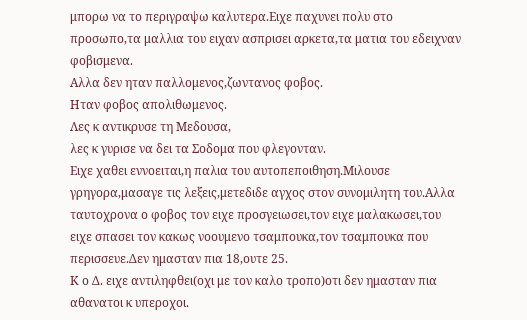μπορω να το περιγραψω καλυτερα.Ειχε παχυνει πολυ στο προσωπο,τα μαλλια του ειχαν ασπρισει αρκετα,τα ματια του εδειχναν φοβισμενα.
Αλλα δεν ηταν παλλομενος,ζωντανος φοβος.
Ηταν φοβος απολιθωμενος.
Λες κ αντικρυσε τη Μεδουσα,
λες κ γυρισε να δει τα Σοδομα που φλεγονταν.
Ειχε χαθει εννοειται,η παλια του αυτοπεποιθηση.Μιλουσε γρηγορα,μασαγε τις λεξεις,μετεδιδε αγχος στον συνομιλητη του.Αλλα ταυτοχρονα ο φοβος τον ειχε προσγειωσει,τον ειχε μαλακωσει,του ειχε σπασει τον κακως νοουμενο τσαμπουκα,τον τσαμπουκα που περισσευε.Δεν ημασταν πια 18,ουτε 25.
Κ ο Δ. ειχε αντιληφθει(οχι με τον καλο τροπο)οτι δεν ημασταν πια αθανατοι κ υπεροχοι.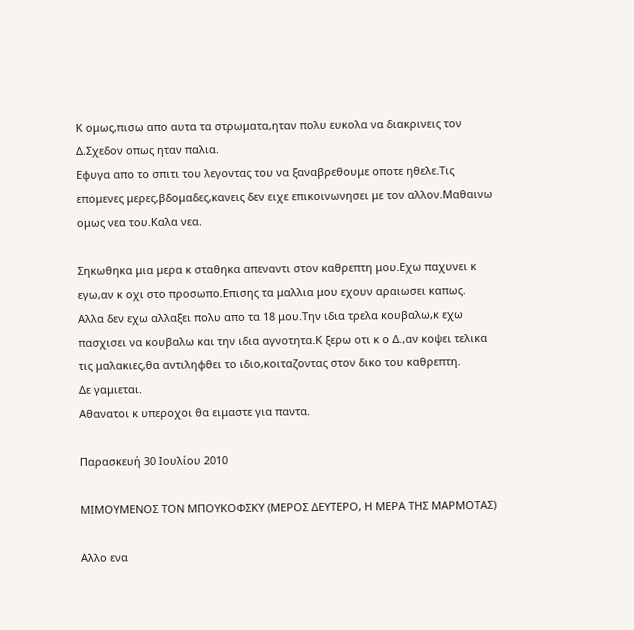Κ ομως,πισω απο αυτα τα στρωματα,ηταν πολυ ευκολα να διακρινεις τον Δ.Σχεδον οπως ηταν παλια.
Εφυγα απο το σπιτι του λεγοντας του να ξαναβρεθουμε οποτε ηθελε.Τις επομενες μερες,βδομαδες,κανεις δεν ειχε επικοινωνησει με τον αλλον.Μαθαινω ομως νεα του.Καλα νεα.

Σηκωθηκα μια μερα κ σταθηκα απεναντι στον καθρεπτη μου.Εχω παχυνει κ εγω,αν κ οχι στο προσωπο.Επισης τα μαλλια μου εχουν αραιωσει καπως.
Αλλα δεν εχω αλλαξει πολυ απο τα 18 μου.Την ιδια τρελα κουβαλω,κ εχω πασχισει να κουβαλω και την ιδια αγνοτητα.Κ ξερω οτι κ ο Δ.,αν κοψει τελικα τις μαλακιες,θα αντιληφθει το ιδιο,κοιταζοντας στον δικο του καθρεπτη.
Δε γαμιεται.
Αθανατοι κ υπεροχοι θα ειμαστε για παντα.

Παρασκευή 30 Ιουλίου 2010

ΜΙΜΟΥΜΕΝΟΣ ΤΟΝ ΜΠΟΥΚΟΦΣΚΥ (ΜΕΡΟΣ ΔΕΥΤΕΡΟ, Η ΜΕΡΑ ΤΗΣ ΜΑΡΜΟΤΑΣ)

Aλλο ενα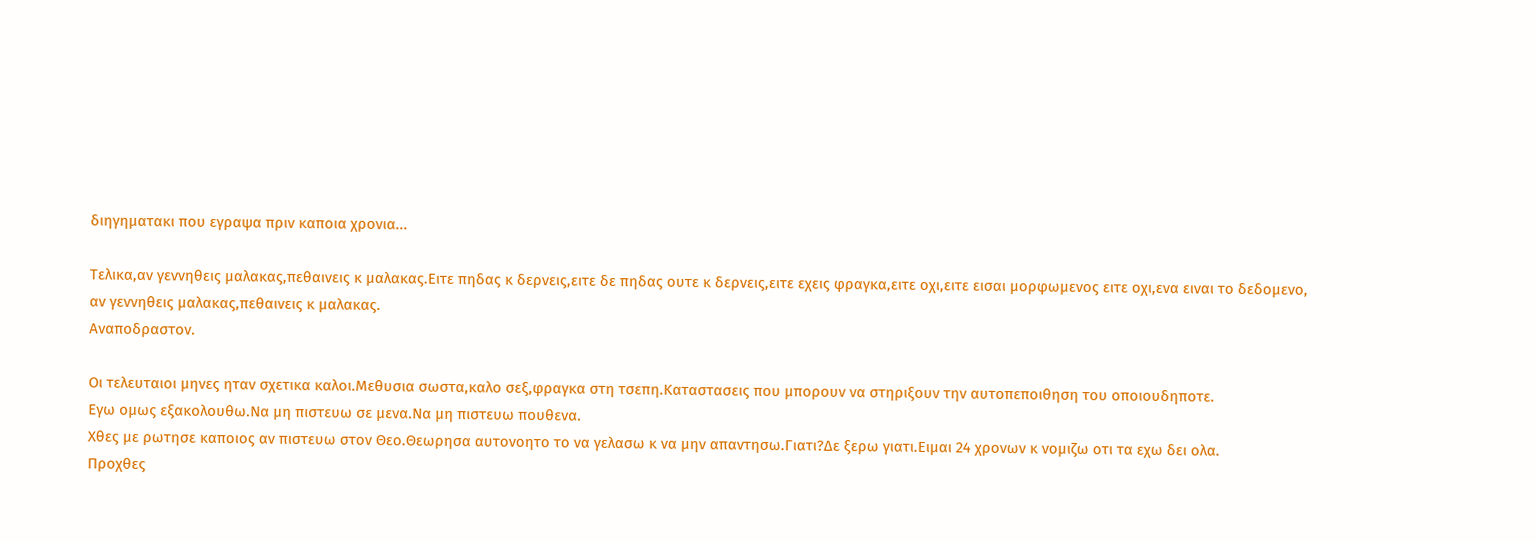διηγηματακι που εγραψα πριν καποια χρονια...

Τελικα,αν γεννηθεις μαλακας,πεθαινεις κ μαλακας.Ειτε πηδας κ δερνεις,ειτε δε πηδας ουτε κ δερνεις,ειτε εχεις φραγκα,ειτε οχι,ειτε εισαι μορφωμενος ειτε οχι,ενα ειναι το δεδομενο,
αν γεννηθεις μαλακας,πεθαινεις κ μαλακας.
Αναποδραστον.

Οι τελευταιοι μηνες ηταν σχετικα καλοι.Μεθυσια σωστα,καλο σεξ,φραγκα στη τσεπη.Καταστασεις που μπορουν να στηριξουν την αυτοπεποιθηση του οποιουδηποτε.
Εγω ομως εξακολουθω.Να μη πιστευω σε μενα.Να μη πιστευω πουθενα.
Χθες με ρωτησε καποιος αν πιστευω στον Θεο.Θεωρησα αυτονοητο το να γελασω κ να μην απαντησω.Γιατι?Δε ξερω γιατι.Ειμαι 24 χρονων κ νομιζω οτι τα εχω δει ολα.
Προχθες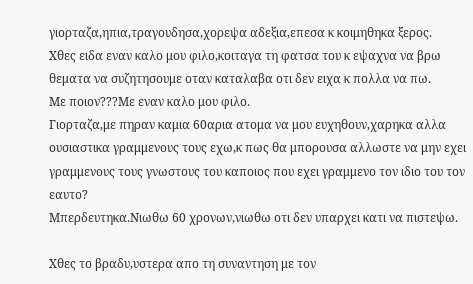γιορταζα,ηπια,τραγουδησα,χορεψα αδεξια,επεσα κ κοιμηθηκα ξερος.
Χθες ειδα εναν καλο μου φιλο,κοιταγα τη φατσα του κ εψαχνα να βρω θεματα να συζητησουμε οταν καταλαβα οτι δεν ειχα κ πολλα να πω.
Με ποιον???Με εναν καλο μου φιλο.
Γιορταζα,με πηραν καμια 60αρια ατομα να μου ευχηθουν,χαρηκα αλλα ουσιαστικα γραμμενους τους εχω,κ πως θα μπορουσα αλλωστε να μην εχει γραμμενους τους γνωστους του καποιος που εχει γραμμενο τον ιδιο του τον εαυτο?
Μπερδευτηκα.Νιωθω 60 χρονων,νιωθω οτι δεν υπαρχει κατι να πιστεψω.

Χθες το βραδυ,υστερα απο τη συναντηση με τον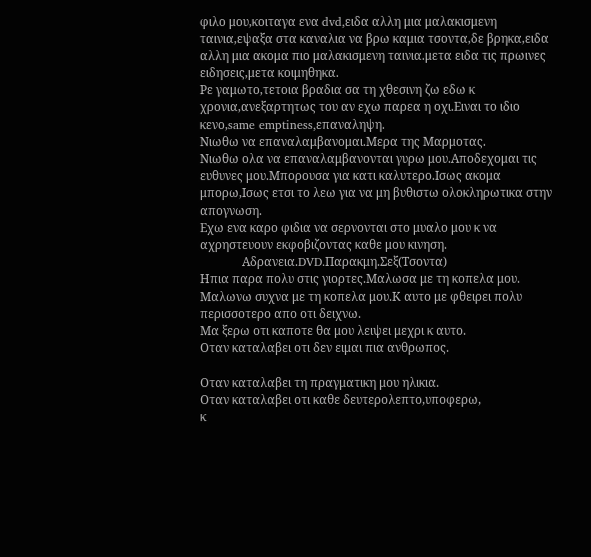φιλο μου,κοιταγα ενα dvd,ειδα αλλη μια μαλακισμενη ταινια,εψαξα στα καναλια να βρω καμια τσοντα,δε βρηκα,ειδα αλλη μια ακομα πιο μαλακισμενη ταινια.μετα ειδα τις πρωινες ειδησεις,μετα κοιμηθηκα.
Ρε γαμωτο,τετοια βραδια σα τη χθεσινη ζω εδω κ χρονια,ανεξαρτητως του αν εχω παρεα η οχι.Ειναι το ιδιο κενο,same emptiness,επαναληψη.
Νιωθω να επαναλαμβανομαι.Μερα της Μαρμοτας.
Νιωθω ολα να επαναλαμβανονται γυρω μου.Αποδεχομαι τις ευθυνες μου.Μπορουσα για κατι καλυτερο.Ισως ακομα μπορω,Ισως ετσι το λεω για να μη βυθιστω ολοκληρωτικα στην απογνωση.
Εχω ενα καρο φιδια να σερνονται στο μυαλο μου κ να αχρηστευουν εκφοβιζοντας καθε μου κινηση.
              Αδρανεια.DVD.Παρακμη.Σεξ(Τσοντα)
Ηπια παρα πολυ στις γιορτες.Μαλωσα με τη κοπελα μου.
Μαλωνω συχνα με τη κοπελα μου.Κ αυτο με φθειρει πολυ περισσοτερο απο οτι δειχνω.
Μα ξερω οτι καποτε θα μου λειψει μεχρι κ αυτο.
Οταν καταλαβει οτι δεν ειμαι πια ανθρωπος.

Οταν καταλαβει τη πραγματικη μου ηλικια.
Οταν καταλαβει οτι καθε δευτερολεπτο,υποφερω,
κ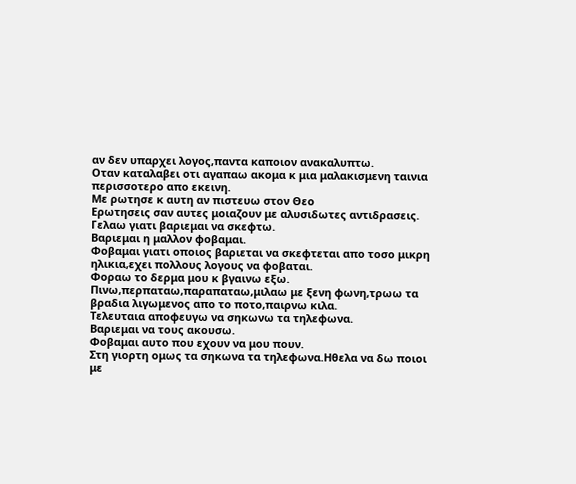αν δεν υπαρχει λογος,παντα καποιον ανακαλυπτω.
Οταν καταλαβει οτι αγαπαω ακομα κ μια μαλακισμενη ταινια περισσοτερο απο εκεινη.
Με ρωτησε κ αυτη αν πιστευω στον Θεο
Ερωτησεις σαν αυτες μοιαζουν με αλυσιδωτες αντιδρασεις.
Γελαω γιατι βαριεμαι να σκεφτω.
Βαριεμαι η μαλλον φοβαμαι.
Φοβαμαι γιατι οποιος βαριεται να σκεφτεται απο τοσο μικρη ηλικια,εχει πολλους λογους να φοβαται.
Φοραω το δερμα μου κ βγαινω εξω.
Πινω,περπαταω,παραπαταω,μιλαω με ξενη φωνη,τρωω τα βραδια λιγωμενος απο το ποτο,παιρνω κιλα.
Τελευταια αποφευγω να σηκωνω τα τηλεφωνα.
Βαριεμαι να τους ακουσω.
Φοβαμαι αυτο που εχουν να μου πουν.
Στη γιορτη ομως τα σηκωνα τα τηλεφωνα.Ηθελα να δω ποιοι με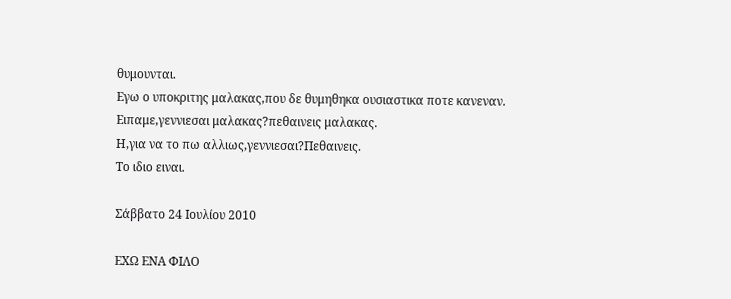θυμουνται.
Εγω ο υποκριτης μαλακας,που δε θυμηθηκα ουσιαστικα ποτε κανεναν.
Ειπαμε,γεννιεσαι μαλακας?πεθαινεις μαλακας.
Η,για να το πω αλλιως,γεννιεσαι?Πεθαινεις.
Το ιδιο ειναι.

Σάββατο 24 Ιουλίου 2010

ΕΧΩ ΕΝΑ ΦΙΛΟ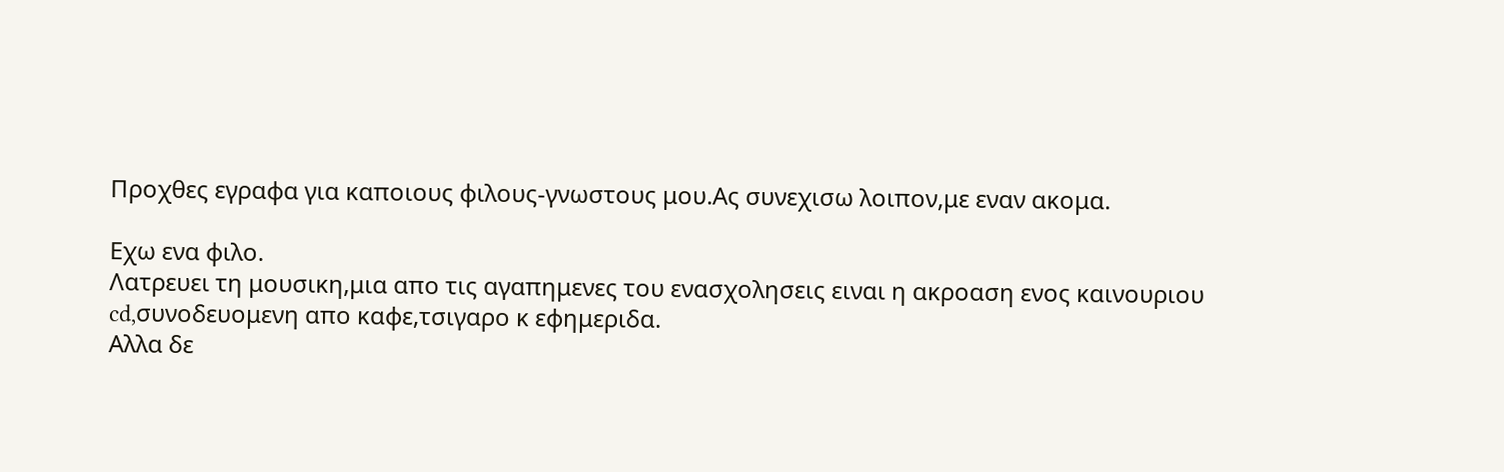Προχθες εγραφα για καποιους φιλους-γνωστους μου.Ας συνεχισω λοιπον,με εναν ακομα.

Eχω ενα φιλο.
Λατρευει τη μουσικη,μια απο τις αγαπημενες του ενασχολησεις ειναι η ακροαση ενος καινουριου cd,συνοδευομενη απο καφε,τσιγαρο κ εφημεριδα.
Αλλα δε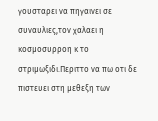γουσταρει να πηγαινει σε συναυλιες,τον χαλαει η κοσμοσυρροη κ το στριμωξιδι.Περιττο να πω οτι δε πιστευει στη μεθεξη των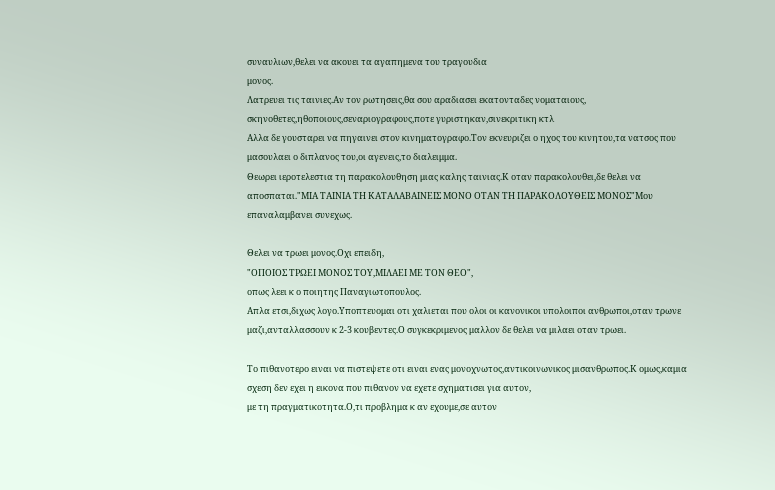συναυλιων,θελει να ακουει τα αγαπημενα του τραγουδια
μονος.
Λατρευει τις ταινιες.Αν τον ρωτησεις,θα σου αραδιασει εκατονταδες νοματαιους,
σκηνοθετες,ηθοποιους,σεναριογραφους,ποτε γυριστηκαν,σινεκριτικη κτλ
Αλλα δε γουσταρει να πηγαινει στον κινηματογραφο.Τον εκνευριζει ο ηχος του κινητου,τα νατσος που μασουλαει ο διπλανος του,οι αγενεις,το διαλειμμα.
Θεωρει ιεροτελεστια τη παρακολουθηση μιας καλης ταινιας.Κ οταν παρακολουθει,δε θελει να αποσπαται."ΜΙΑ ΤΑΙΝΙΑ ΤΗ ΚΑΤΑΛΑΒΑΙΝΕΙΣ ΜΟΝΟ ΟΤΑΝ ΤΗ ΠΑΡΑΚΟΛΟΥΘΕΙΣ ΜΟΝΟΣ"Μου επαναλαμβανει συνεχως.

Θελει να τρωει μονος.Οχι επειδη,
"ΟΠΟΙΟΣ ΤΡΩΕΙ ΜΟΝΟΣ ΤΟΥ,ΜΙΛΑΕΙ ΜΕ ΤΟΝ ΘΕΟ",
οπως λεει κ ο ποιητης Παναγιωτοπουλος.
Απλα ετσι,διχως λογο.Υποπτευομαι οτι χαλιεται που ολοι οι κανονικοι υπολοιποι ανθρωποι,οταν τρωνε μαζι,ανταλλασσουν κ 2-3 κουβεντες.Ο συγκεκριμενος μαλλον δε θελει να μιλαει οταν τρωει.

Το πιθανοτερο ειναι να πιστεψετε οτι ειναι ενας μονοχνωτος,αντικοινωνικος μισανθρωπος.Κ ομως,καμια σχεση δεν εχει η εικονα που πιθανον να εχετε σχηματισει για αυτον,
με τη πραγματικοτητα.Ο,τι προβλημα κ αν εχουμε,σε αυτον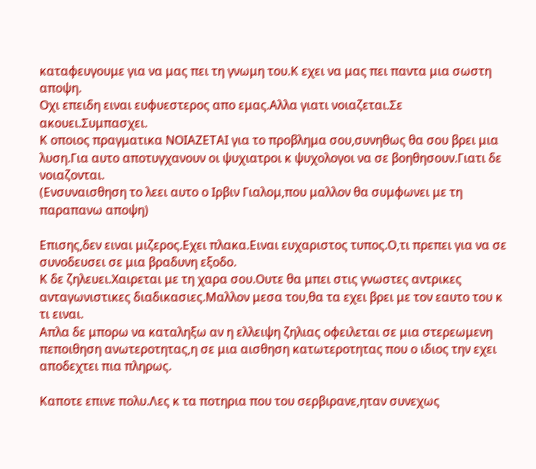καταφευγουμε για να μας πει τη γνωμη του.Κ εχει να μας πει παντα μια σωστη αποψη.
Οχι επειδη ειναι ευφυεστερος απο εμας.Αλλα γιατι νοιαζεται.Σε ακουει.Συμπασχει.
Κ οποιος πραγματικα ΝΟΙΑΖΕΤΑΙ για το προβλημα σου,συνηθως θα σου βρει μια λυση.Για αυτο αποτυγχανουν οι ψυχιατροι κ ψυχολογοι να σε βοηθησουν.Γιατι δε νοιαζονται.
(Ενσυναισθηση το λεει αυτο ο Ιρβιν Γιαλομ,που μαλλον θα συμφωνει με τη παραπανω αποψη)

Επισης,δεν ειναι μιζερος.Εχει πλακα.Ειναι ευχαριστος τυπος.Ο,τι πρεπει για να σε συνοδευσει σε μια βραδυνη εξοδο.
Κ δε ζηλευει.Χαιρεται με τη χαρα σου.Ουτε θα μπει στις γνωστες αντρικες ανταγωνιστικες διαδικασιες.Μαλλον μεσα του,θα τα εχει βρει με τον εαυτο του κ τι ειναι.
Απλα δε μπορω να καταληξω αν η ελλειψη ζηλιας οφειλεται σε μια στερεωμενη πεποιθηση ανωτεροτητας,η σε μια αισθηση κατωτεροτητας που ο ιδιος την εχει αποδεχτει πια πληρως.

Καποτε επινε πολυ.Λες κ τα ποτηρια που του σερβιρανε,ηταν συνεχως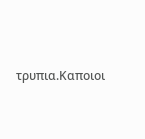τρυπια.Καποιοι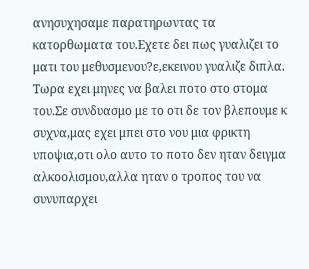ανησυχησαμε παρατηρωντας τα κατορθωματα του.Εχετε δει πως γυαλιζει το ματι του μεθυσμενου?ε,εκεινου γυαλιζε διπλα.
Τωρα εχει μηνες να βαλει ποτο στο στομα του.Σε συνδυασμο με το οτι δε τον βλεπουμε κ συχνα,μας εχει μπει στο νου μια φρικτη υποψια,οτι ολο αυτο το ποτο δεν ηταν δειγμα αλκοολισμου,αλλα ηταν ο τροπος του να συνυπαρχει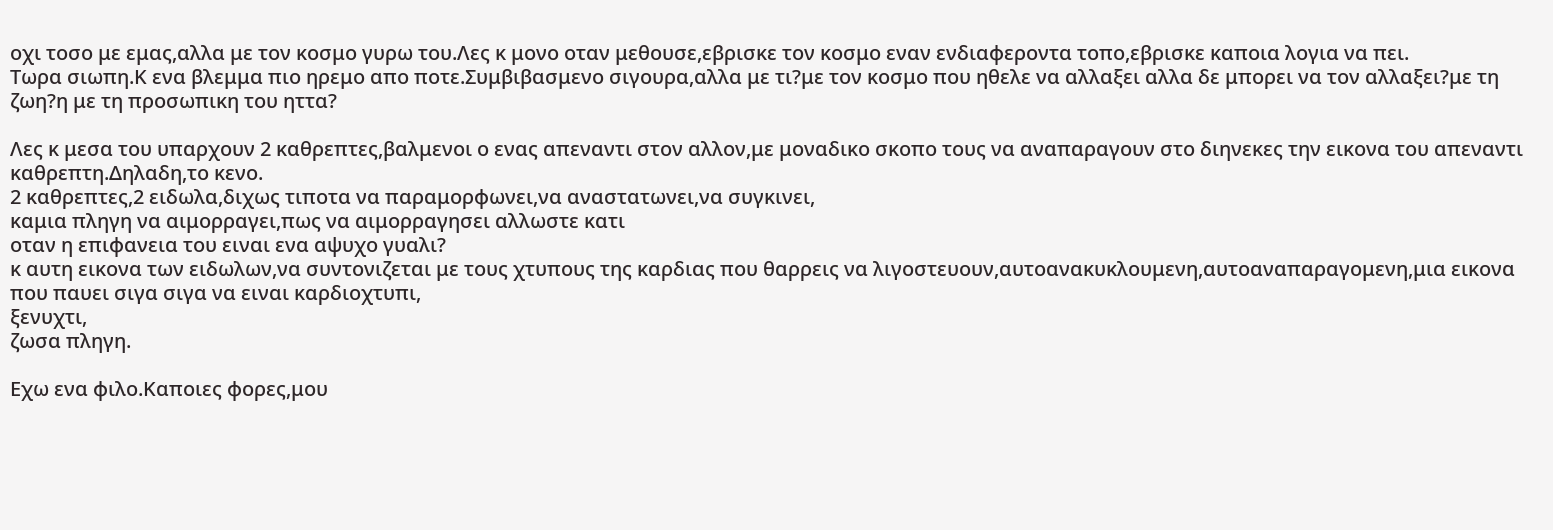οχι τοσο με εμας,αλλα με τον κοσμο γυρω του.Λες κ μονο οταν μεθουσε,εβρισκε τον κοσμο εναν ενδιαφεροντα τοπο,εβρισκε καποια λογια να πει.
Τωρα σιωπη.Κ ενα βλεμμα πιο ηρεμο απο ποτε.Συμβιβασμενο σιγουρα,αλλα με τι?με τον κοσμο που ηθελε να αλλαξει αλλα δε μπορει να τον αλλαξει?με τη ζωη?η με τη προσωπικη του ηττα?

Λες κ μεσα του υπαρχουν 2 καθρεπτες,βαλμενοι ο ενας απεναντι στον αλλον,με μοναδικο σκοπο τους να αναπαραγουν στο διηνεκες την εικονα του απεναντι καθρεπτη.Δηλαδη,το κενο.
2 καθρεπτες,2 ειδωλα,διχως τιποτα να παραμορφωνει,να αναστατωνει,να συγκινει,
καμια πληγη να αιμορραγει,πως να αιμορραγησει αλλωστε κατι
οταν η επιφανεια του ειναι ενα αψυχο γυαλι?
κ αυτη εικονα των ειδωλων,να συντονιζεται με τους χτυπους της καρδιας που θαρρεις να λιγοστευουν,αυτοανακυκλουμενη,αυτοαναπαραγομενη,μια εικονα που παυει σιγα σιγα να ειναι καρδιοχτυπι,
ξενυχτι,
ζωσα πληγη.

Εχω ενα φιλο.Καποιες φορες,μου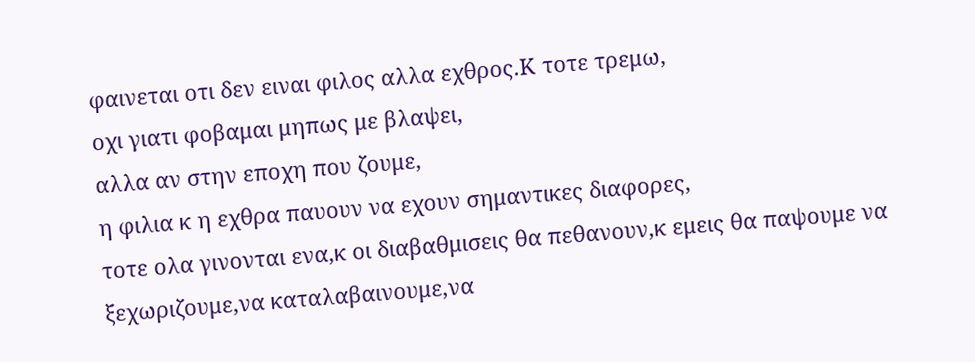φαινεται οτι δεν ειναι φιλος αλλα εχθρος.Κ τοτε τρεμω,
οχι γιατι φοβαμαι μηπως με βλαψει,
αλλα αν στην εποχη που ζουμε,
η φιλια κ η εχθρα παυουν να εχουν σημαντικες διαφορες,
τοτε ολα γινονται ενα,κ οι διαβαθμισεις θα πεθανουν,κ εμεις θα παψουμε να ξεχωριζουμε,να καταλαβαινουμε,να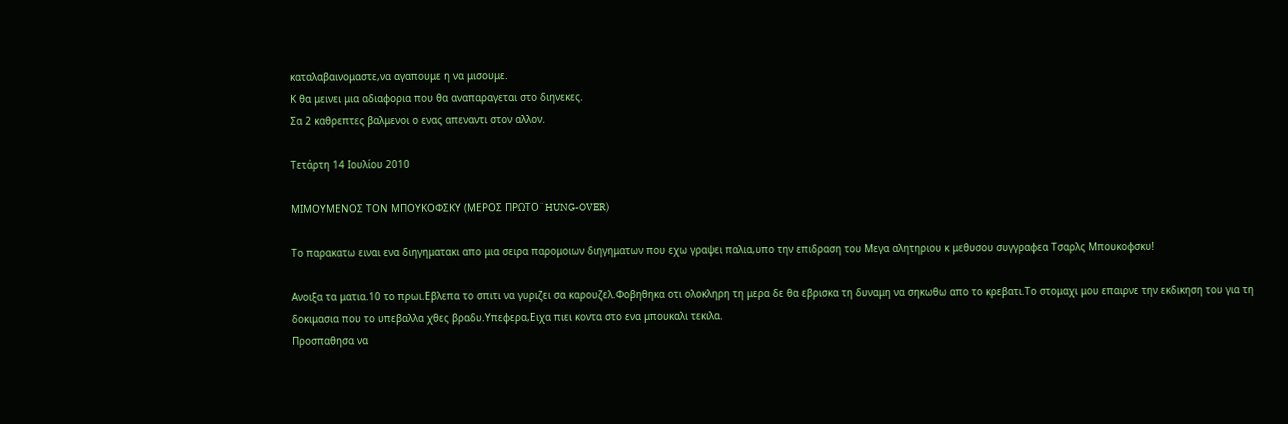καταλαβαινομαστε,να αγαπουμε η να μισουμε.
Κ θα μεινει μια αδιαφορια που θα αναπαραγεται στο διηνεκες.
Σα 2 καθρεπτες βαλμενοι ο ενας απεναντι στον αλλον.

Τετάρτη 14 Ιουλίου 2010

ΜΙΜΟΥΜΕΝΟΣ ΤΟΝ ΜΠΟΥΚΟΦΣΚΥ (ΜΕΡΟΣ ΠΡΩΤΟ¨HUNG-OVER)

Το παρακατω ειναι ενα διηγηματακι απο μια σειρα παρομοιων διηγηματων που εχω γραψει παλια,υπο την επιδραση του Μεγα αλητηριου κ μεθυσου συγγραφεα Τσαρλς Μπουκοφσκυ!

Ανοιξα τα ματια.10 το πρωι.Εβλεπα το σπιτι να γυριζει σα καρουζελ.Φοβηθηκα οτι ολοκληρη τη μερα δε θα εβρισκα τη δυναμη να σηκωθω απο το κρεβατι.Το στομαχι μου επαιρνε την εκδικηση του για τη δοκιμασια που το υπεβαλλα χθες βραδυ.Υπεφερα,Ειχα πιει κοντα στο ενα μπουκαλι τεκιλα.
Προσπαθησα να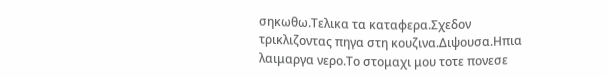σηκωθω.Τελικα τα καταφερα.Σχεδον τρικλιζοντας πηγα στη κουζινα.Διψουσα.Ηπια λαιμαργα νερο.Το στομαχι μου τοτε πονεσε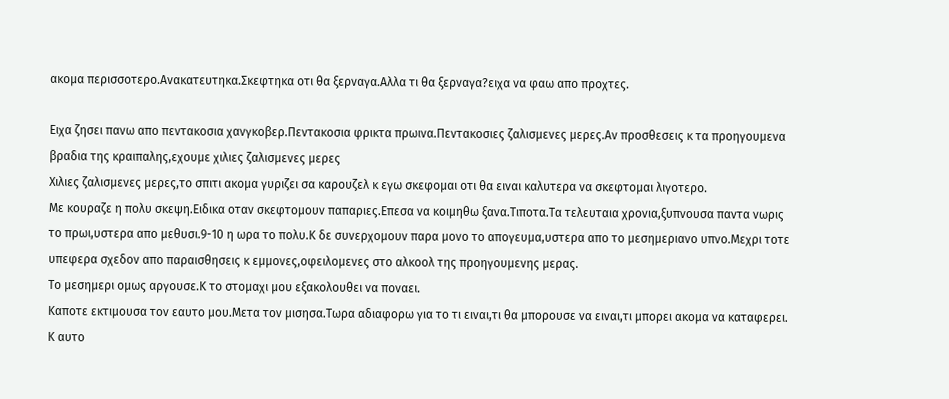ακομα περισσοτερο.Ανακατευτηκα.Σκεφτηκα οτι θα ξερναγα.Αλλα τι θα ξερναγα?ειχα να φαω απο προχτες.

Ειχα ζησει πανω απο πεντακοσια χανγκοβερ.Πεντακοσια φρικτα πρωινα.Πεντακοσιες ζαλισμενες μερες.Αν προσθεσεις κ τα προηγουμενα βραδια της κραιπαλης,εχουμε χιλιες ζαλισμενες μερες
Χιλιες ζαλισμενες μερες,το σπιτι ακομα γυριζει σα καρουζελ κ εγω σκεφομαι οτι θα ειναι καλυτερα να σκεφτομαι λιγοτερο.
Με κουραζε η πολυ σκεψη.Ειδικα οταν σκεφτομουν παπαριες.Επεσα να κοιμηθω ξανα.Τιποτα.Τα τελευταια χρονια,ξυπνουσα παντα νωρις το πρωι,υστερα απο μεθυσι.9-10 η ωρα το πολυ.Κ δε συνερχομουν παρα μονο το απογευμα,υστερα απο το μεσημεριανο υπνο.Μεχρι τοτε υπεφερα σχεδον απο παραισθησεις κ εμμονες,οφειλομενες στο αλκοολ της προηγουμενης μερας.
Το μεσημερι ομως αργουσε.Κ το στομαχι μου εξακολουθει να ποναει.
Καποτε εκτιμουσα τον εαυτο μου.Μετα τον μισησα.Τωρα αδιαφορω για το τι ειναι,τι θα μπορουσε να ειναι,τι μπορει ακομα να καταφερει.
Κ αυτο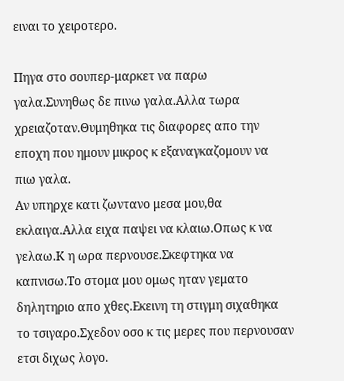ειναι το χειροτερο.

Πηγα στο σουπερ-μαρκετ να παρω γαλα.Συνηθως δε πινω γαλα.Αλλα τωρα χρειαζοταν.Θυμηθηκα τις διαφορες απο την εποχη που ημουν μικρος κ εξαναγκαζομουν να πιω γαλα.
Αν υπηρχε κατι ζωντανο μεσα μου,θα εκλαιγα.Αλλα ειχα παψει να κλαιω.Οπως κ να γελαω.Κ η ωρα περνουσε.Σκεφτηκα να καπνισω.Το στομα μου ομως ηταν γεματο δηλητηριο απο χθες.Εκεινη τη στιγμη σιχαθηκα το τσιγαρο.Σχεδον οσο κ τις μερες που περνουσαν ετσι διχως λογο.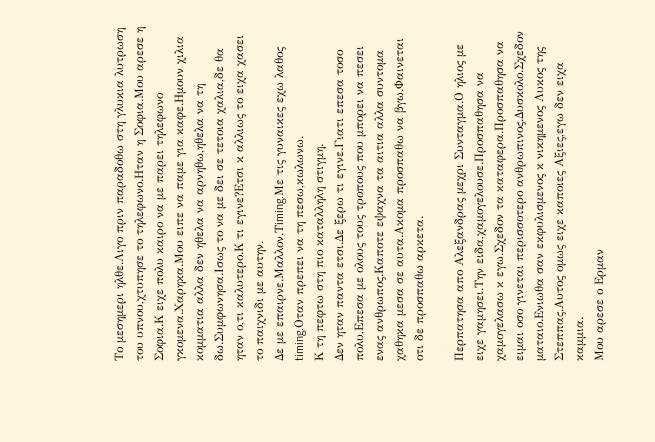Το μεσημερι ηλθε.Λιγο πριν παραδοθω στη γλυκια λυτρωση του υπνου,χτυπησε το τηλεφωνο.Ηταν η Σοφια.Μου αρεσε η Σοφια.Κ ειχε πολυ καιρο να με παρει τηλεφωνο γκομενα.Χαρηκα.Μου ειπε να παμε για καφε.Ημουν χιλια κομματια αλλα δεν ηθελα να αρνηθω,ηθελα να τη δω.Συμφωνησα.Ισως το να με δει σε τετοια χαλια,δε θα ηταν ο,τι καλυτερο.Κ τι εγινε?Ετσι κ αλλιως το ειχα χασει το παιχνιδι με αυτην.
Δε με επαιρνε.Μαλλον.Τiming.Mε τις γυναικες εχω λαθος timing.Οταν πρεπει να τη πεσω,κωλωνω.
Κ τη πεφτω στη πιο καταλληλη στιγμη.
Δεν ηταν παντα ετσι.Δε ξερω τι εγινε.Γιατι επεσα τοσο πολυ,Επεσα με ολους τους τροπους που μπορει να πεσει ενας ανθρωπος.Καποτε εψαχνα τα αιτια αλλα συντομα χαθηκα μεσα σε αυτα.Ακομα προσπαθω να βγω.Φαινεται οτι δε προσπαθω αρκετα.

Περπατησα απο Αλεξανδρας μεχρι Συνταγμα.Ο ηλιος με ειχε γαμησει.Την ειδα,χαμογελουσε.Προσπαθησα να χαμογελασω κ εγω.Σχεδον τα καταφερα.Προσπαθησα να ειμαι οσο γινεται περισσοτερο ανθρωπινος.Δυσκολο.Σχεδον ματαιο.Ενιωθα σαν εκφυλισμενος κ νικημενος Λυκος της Στεππας.Αυτος ομως ειχε καποιες Αξιες,εγω δεν ειχα καμμια.
Μου αρεσε ο Ερμαν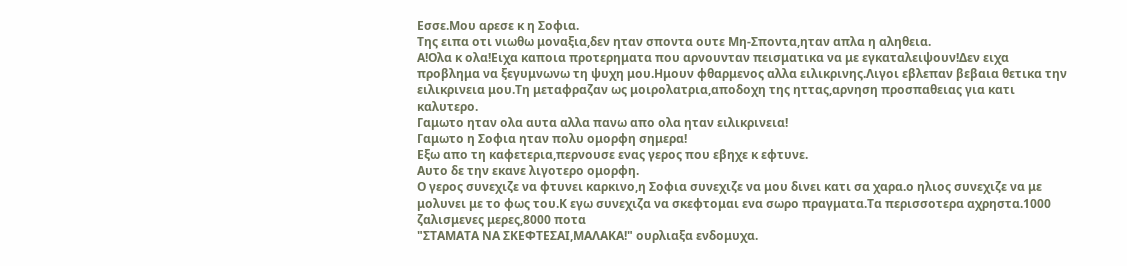Εσσε.Μου αρεσε κ η Σοφια.
Της ειπα οτι νιωθω μοναξια,δεν ηταν σποντα ουτε Μη-Σποντα,ηταν απλα η αληθεια.
Α!Ολα κ ολα!Ειχα καποια προτερηματα που αρνουνταν πεισματικα να με εγκαταλειψουν!Δεν ειχα προβλημα να ξεγυμνωνω τη ψυχη μου.Ημουν φθαρμενος αλλα ειλικρινης.Λιγοι εβλεπαν βεβαια θετικα την ειλικρινεια μου.Τη μεταφραζαν ως μοιρολατρια,αποδοχη της ηττας,αρνηση προσπαθειας για κατι καλυτερο.
Γαμωτο ηταν ολα αυτα αλλα πανω απο ολα ηταν ειλικρινεια!
Γαμωτο η Σοφια ηταν πολυ ομορφη σημερα!
Εξω απο τη καφετερια,περνουσε ενας γερος που εβηχε κ εφτυνε.
Αυτο δε την εκανε λιγοτερο ομορφη.
Ο γερος συνεχιζε να φτυνει καρκινο,η Σοφια συνεχιζε να μου δινει κατι σα χαρα.ο ηλιος συνεχιζε να με μολυνει με το φως του.Κ εγω συνεχιζα να σκεφτομαι ενα σωρο πραγματα.Τα περισσοτερα αχρηστα.1000 ζαλισμενες μερες,8000 ποτα
"ΣΤΑΜΑΤΑ ΝΑ ΣΚΕΦΤΕΣΑΙ,ΜΑΛΑΚΑ!" ουρλιαξα ενδομυχα.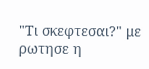"Τι σκεφτεσαι?" με ρωτησε η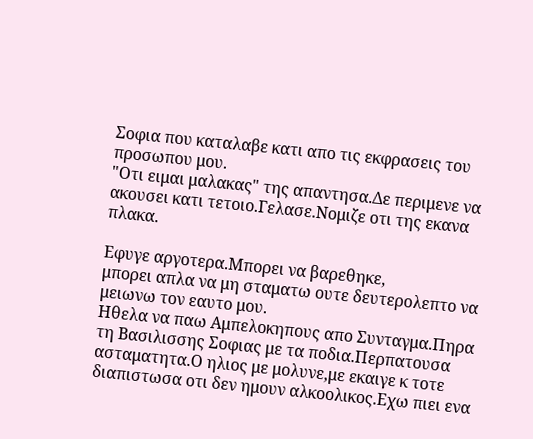Σοφια που καταλαβε κατι απο τις εκφρασεις του προσωπου μου.
"Οτι ειμαι μαλακας" της απαντησα.Δε περιμενε να ακουσει κατι τετοιο.Γελασε.Νομιζε οτι της εκανα πλακα.

Εφυγε αργοτερα.Μπορει να βαρεθηκε,
μπορει απλα να μη σταματω ουτε δευτερολεπτο να μειωνω τον εαυτο μου.
Ηθελα να παω Αμπελοκηπους απο Συνταγμα.Πηρα τη Βασιλισσης Σοφιας με τα ποδια.Περπατουσα ασταματητα.Ο ηλιος με μολυνε,με εκαιγε κ τοτε διαπιστωσα οτι δεν ημουν αλκοολικος.Εχω πιει ενα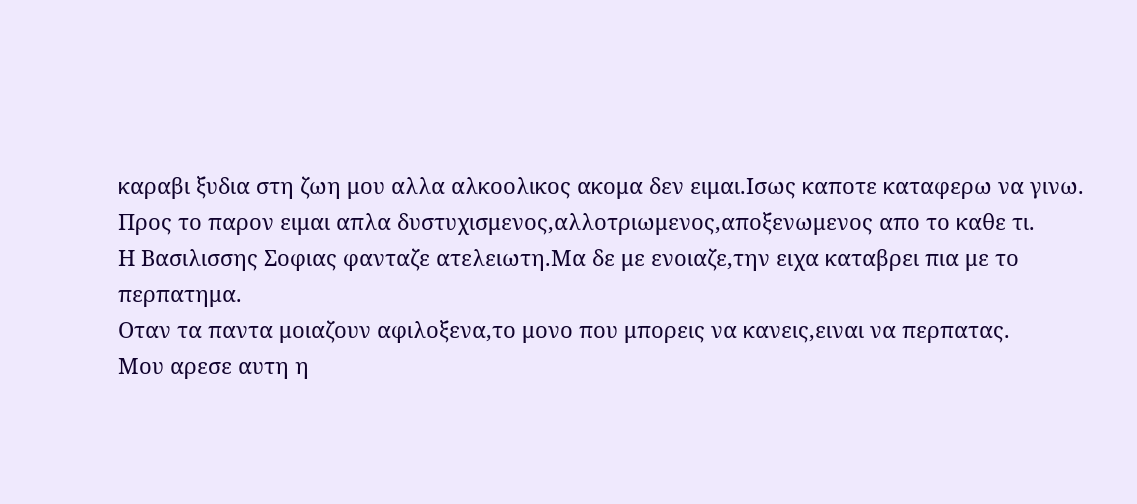καραβι ξυδια στη ζωη μου αλλα αλκοολικος ακομα δεν ειμαι.Ισως καποτε καταφερω να γινω.
Προς το παρον ειμαι απλα δυστυχισμενος,αλλοτριωμενος,αποξενωμενος απο το καθε τι.
Η Βασιλισσης Σοφιας φανταζε ατελειωτη.Μα δε με ενοιαζε,την ειχα καταβρει πια με το περπατημα.
Οταν τα παντα μοιαζουν αφιλοξενα,το μονο που μπορεις να κανεις,ειναι να περπατας.
Μου αρεσε αυτη η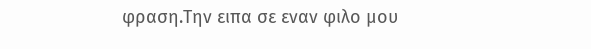φραση.Την ειπα σε εναν φιλο μου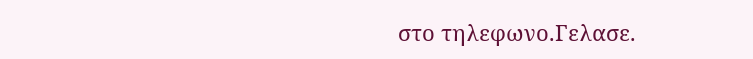στο τηλεφωνο.Γελασε.